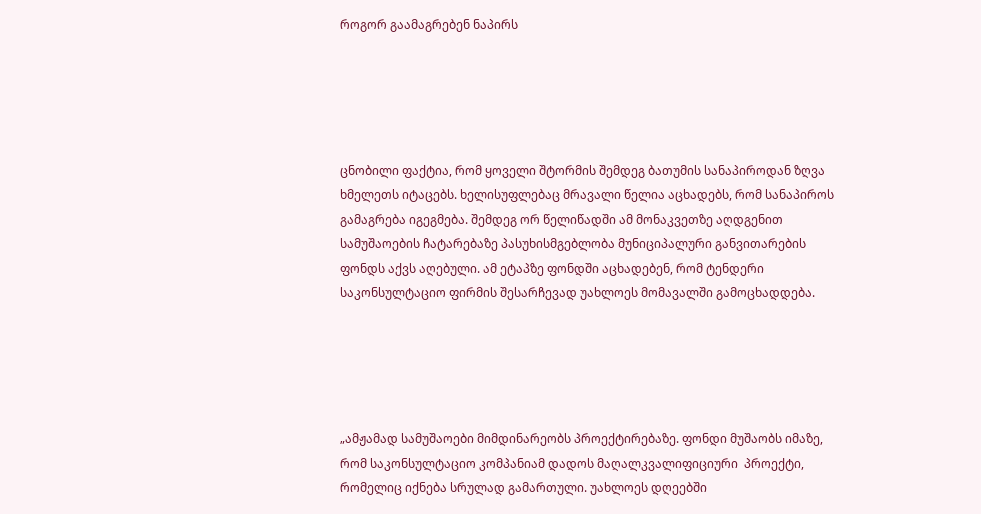როგორ გაამაგრებენ ნაპირს





ცნობილი ფაქტია, რომ ყოველი შტორმის შემდეგ ბათუმის სანაპიროდან ზღვა ხმელეთს იტაცებს. ხელისუფლებაც მრავალი წელია აცხადებს, რომ სანაპიროს გამაგრება იგეგმება. შემდეგ ორ წელიწადში ამ მონაკვეთზე აღდგენით სამუშაოების ჩატარებაზე პასუხისმგებლობა მუნიციპალური განვითარების ფონდს აქვს აღებული. ამ ეტაპზე ფონდში აცხადებენ, რომ ტენდერი საკონსულტაციო ფირმის შესარჩევად უახლოეს მომავალში გამოცხადდება.





„ამჟამად სამუშაოები მიმდინარეობს პროექტირებაზე. ფონდი მუშაობს იმაზე, რომ საკონსულტაციო კომპანიამ დადოს მაღალკვალიფიციური  პროექტი, რომელიც იქნება სრულად გამართული. უახლოეს დღეებში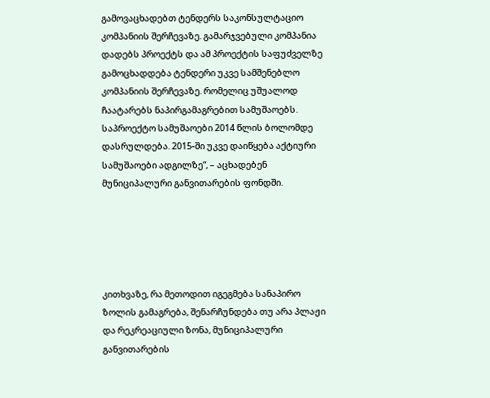გამოვაცხადებთ ტენდერს საკონსულტაციო კომპანიის შერჩევაზე. გამარჯვებული კომპანია დადებს პროექტს და ამ პროექტის საფუძველზე გამოცხადდება ტენდერი უკვე სამშენებლო კომპანიის შერჩევაზე. რომელიც უშუალოდ ჩაატარებს ნაპირგამაგრებით სამუშაოებს. საპროექტო სამუშაოები 2014 წლის ბოლომდე დასრულდება. 2015-ში უკვე დაიწყება აქტიური სამუშაოები ადგილზე“, – აცხადებენ მუნიციპალური განვითარების ფონდში.





კითხვაზე, რა მეთოდით იგეგმება სანაპირო ზოლის გამაგრება, შენარჩუნდება თუ არა პლაჟი და რეკრეაციული ზონა, მუნიციპალური განვითარების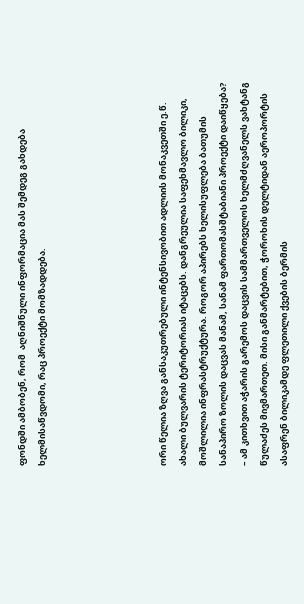ფონდში ამბობენ, რომ  აღნიშნული ინფორმაცია მას შემდეგ გახდება ხელმისაწვდომი, რაც პროექტი მომზადდება.





ორი წელია ზღვა განსაკუთრებული ინტენსივობით ადლიის მონაკვეთში ე.წ. ახალი ბულვარის ტერიტორიას იტაცებს. დანგრეულია საფეხმავლო ბილიკი, მოშლილია ინფრასტრუქტურა. როგორ აპირებს ხელისუფლება ბათუმის სანაპირო ზოლის დაცვას მანამ, სანამ ფართომასშტაბიანი პროექტი დაიწყება? – ამ კითხვით აჭარის გარემოს დაცვის სამმართველოს ხელმძღვანელს ვახტანგ წულაძეს მივმართეთ. მისი განმარტებით, ჭოროხის დელტიდან აეროპორტის ასაფრენ ბილიკამდე ფლეთილი ქვების ბერმის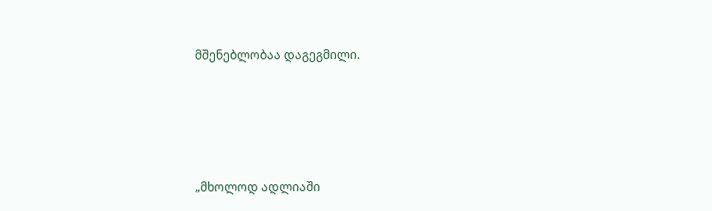მშენებლობაა დაგეგმილი.





„მხოლოდ ადლიაში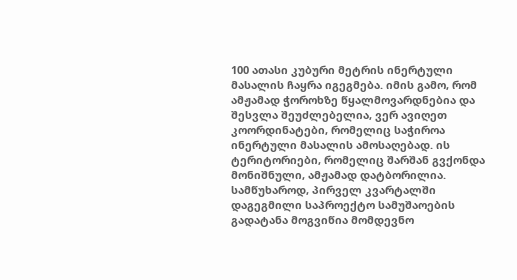100 ათასი კუბური მეტრის ინერტული მასალის ჩაყრა იგეგმება. იმის გამო, რომ ამჟამად ჭოროხზე წყალმოვარდნებია და შესვლა შეუძლებელია, ვერ ავიღეთ კოორდინატები, რომელიც საჭიროა ინერტული მასალის ამოსაღებად. ის ტერიტორიები, რომელიც შარშან გვქონდა მონიშნული, ამჟამად დატბორილია. სამწუხაროდ, პირველ კვარტალში დაგეგმილი საპროექტო სამუშაოების გადატანა მოგვიწია მომდევნო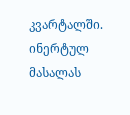კვარტალში. ინერტულ მასალას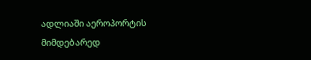ადლიაში აეროპორტის მიმდებარედ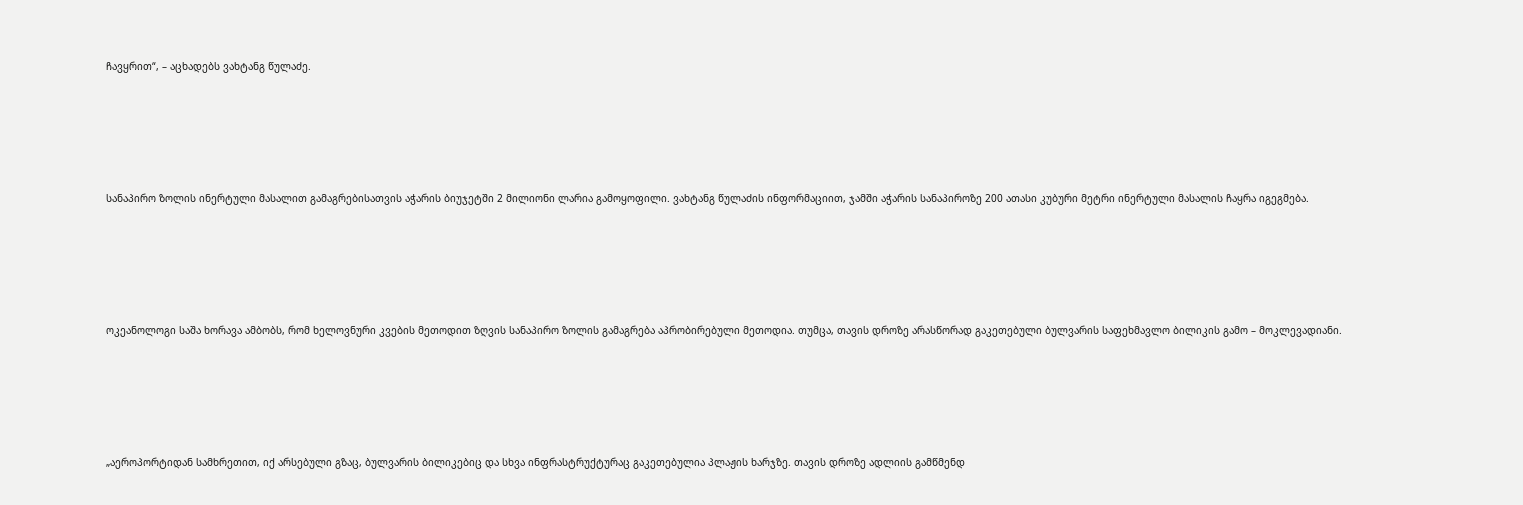ჩავყრით“, – აცხადებს ვახტანგ წულაძე.





სანაპირო ზოლის ინერტული მასალით გამაგრებისათვის აჭარის ბიუჯეტში 2 მილიონი ლარია გამოყოფილი. ვახტანგ წულაძის ინფორმაციით, ჯამში აჭარის სანაპიროზე 200 ათასი კუბური მეტრი ინერტული მასალის ჩაყრა იგეგმება.





ოკეანოლოგი საშა ხორავა ამბობს, რომ ხელოვნური კვების მეთოდით ზღვის სანაპირო ზოლის გამაგრება აპრობირებული მეთოდია. თუმცა, თავის დროზე არასწორად გაკეთებული ბულვარის საფეხმავლო ბილიკის გამო – მოკლევადიანი.





„აეროპორტიდან სამხრეთით, იქ არსებული გზაც, ბულვარის ბილიკებიც და სხვა ინფრასტრუქტურაც გაკეთებულია პლაჟის ხარჯზე. თავის დროზე ადლიის გამწმენდ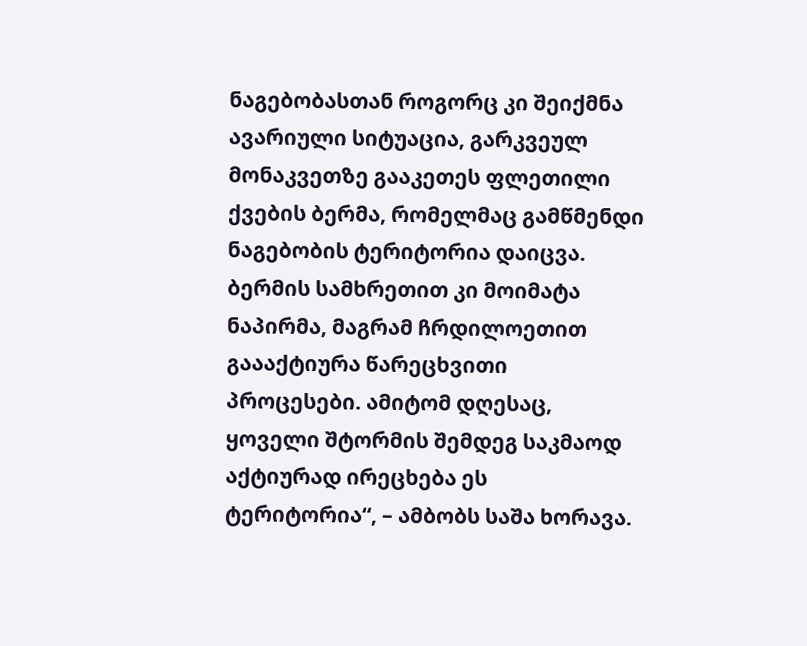ნაგებობასთან როგორც კი შეიქმნა ავარიული სიტუაცია, გარკვეულ მონაკვეთზე გააკეთეს ფლეთილი ქვების ბერმა, რომელმაც გამწმენდი ნაგებობის ტერიტორია დაიცვა. ბერმის სამხრეთით კი მოიმატა ნაპირმა, მაგრამ ჩრდილოეთით გაააქტიურა წარეცხვითი პროცესები. ამიტომ დღესაც, ყოველი შტორმის შემდეგ საკმაოდ აქტიურად ირეცხება ეს ტერიტორია“, – ამბობს საშა ხორავა.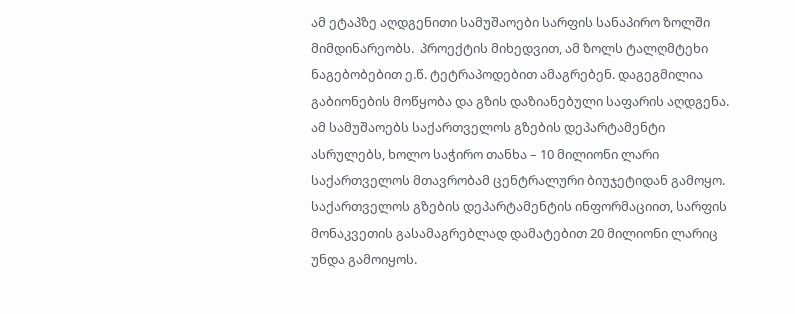ამ ეტაპზე აღდგენითი სამუშაოები სარფის სანაპირო ზოლში მიმდინარეობს.  პროექტის მიხედვით, ამ ზოლს ტალღმტეხი ნაგებობებით ე.წ. ტეტრაპოდებით ამაგრებენ. დაგეგმილია გაბიონების მოწყობა და გზის დაზიანებული საფარის აღდგენა. ამ სამუშაოებს საქართველოს გზების დეპარტამენტი ასრულებს, ხოლო საჭირო თანხა – 10 მილიონი ლარი საქართველოს მთავრობამ ცენტრალური ბიუჯეტიდან გამოყო. საქართველოს გზების დეპარტამენტის ინფორმაციით, სარფის მონაკვეთის გასამაგრებლად დამატებით 20 მილიონი ლარიც უნდა გამოიყოს.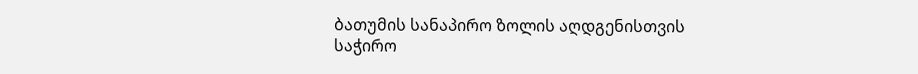ბათუმის სანაპირო ზოლის აღდგენისთვის საჭირო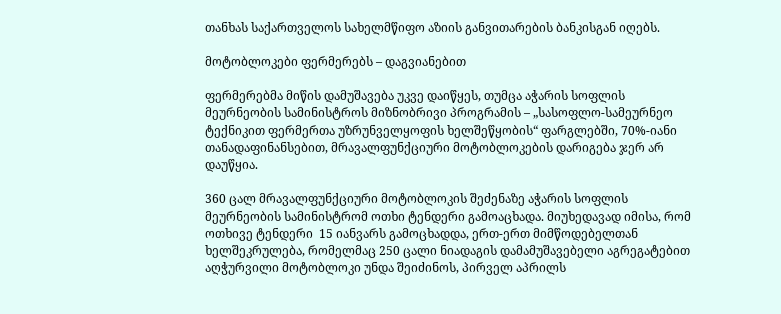თანხას საქართველოს სახელმწიფო აზიის განვითარების ბანკისგან იღებს.

მოტობლოკები ფერმერებს – დაგვიანებით

ფერმერებმა მიწის დამუშავება უკვე დაიწყეს, თუმცა აჭარის სოფლის  მეურნეობის სამინისტროს მიზნობრივი პროგრამის – „სასოფლო-სამეურნეო ტექნიკით ფერმერთა უზრუნველყოფის ხელშეწყობის“ ფარგლებში, 70%-იანი თანადაფინანსებით, მრავალფუნქციური მოტობლოკების დარიგება ჯერ არ დაუწყია.

360 ცალ მრავალფუნქციური მოტობლოკის შეძენაზე აჭარის სოფლის მეურნეობის სამინისტრომ ოთხი ტენდერი გამოაცხადა. მიუხედავად იმისა, რომ ოთხივე ტენდერი  15 იანვარს გამოცხადდა, ერთ-ერთ მიმწოდებელთან ხელშეკრულება, რომელმაც 250 ცალი ნიადაგის დამამუშავებელი აგრეგატებით აღჭურვილი მოტობლოკი უნდა შეიძინოს, პირველ აპრილს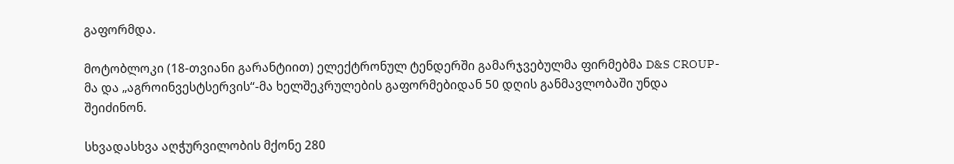გაფორმდა.

მოტობლოკი (18-თვიანი გარანტიით) ელექტრონულ ტენდერში გამარჯვებულმა ფირმებმა D&S CROUP-მა და „აგროინვესტსერვის“-მა ხელშეკრულების გაფორმებიდან 50 დღის განმავლობაში უნდა შეიძინონ.

სხვადასხვა აღჭურვილობის მქონე 280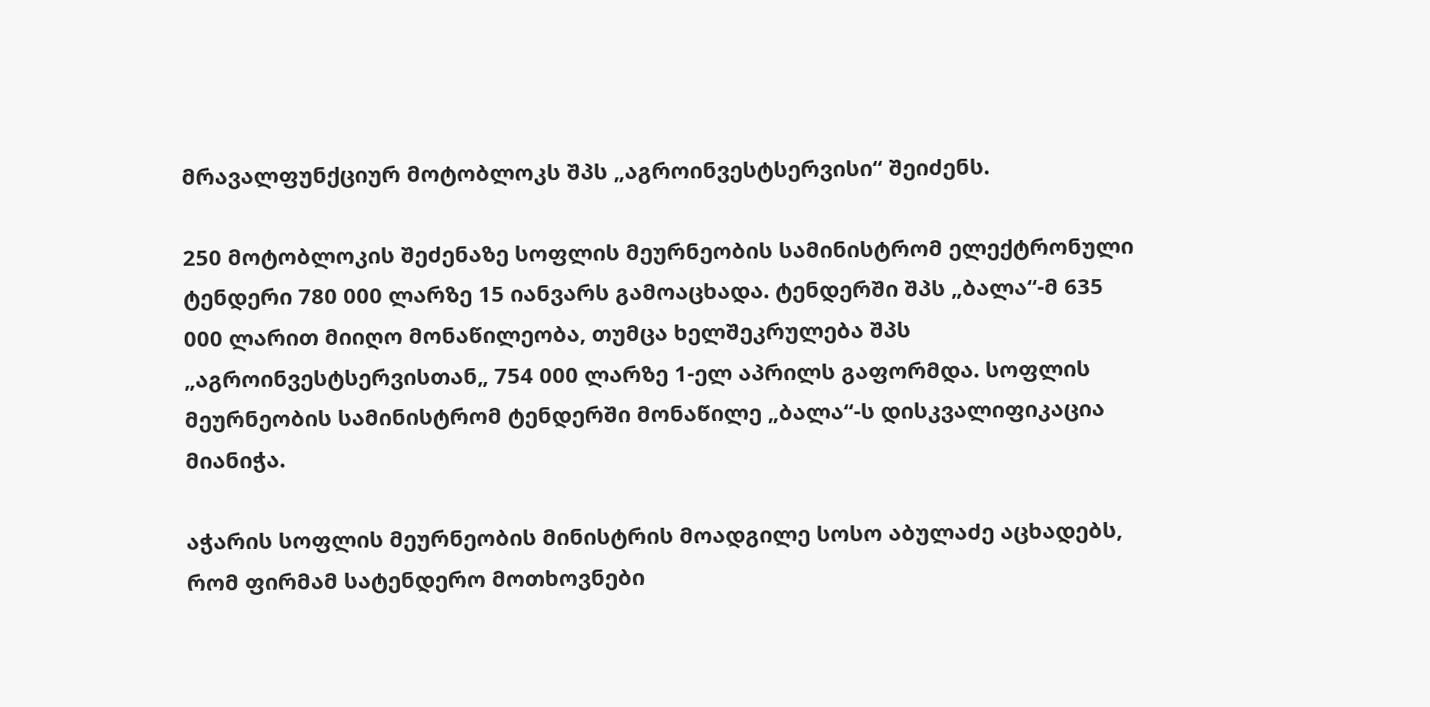მრავალფუნქციურ მოტობლოკს შპს „აგროინვესტსერვისი“ შეიძენს.

250 მოტობლოკის შეძენაზე სოფლის მეურნეობის სამინისტრომ ელექტრონული ტენდერი 780 000 ლარზე 15 იანვარს გამოაცხადა. ტენდერში შპს „ბალა“-მ 635 000 ლარით მიიღო მონაწილეობა, თუმცა ხელშეკრულება შპს „აგროინვესტსერვისთან„ 754 000 ლარზე 1-ელ აპრილს გაფორმდა. სოფლის მეურნეობის სამინისტრომ ტენდერში მონაწილე „ბალა“-ს დისკვალიფიკაცია მიანიჭა.

აჭარის სოფლის მეურნეობის მინისტრის მოადგილე სოსო აბულაძე აცხადებს, რომ ფირმამ სატენდერო მოთხოვნები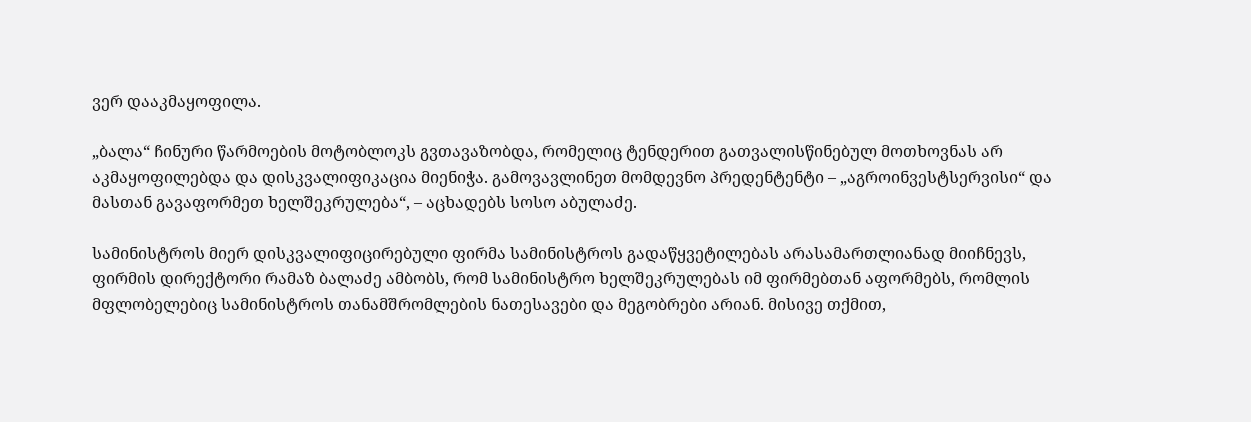ვერ დააკმაყოფილა.

„ბალა“ ჩინური წარმოების მოტობლოკს გვთავაზობდა, რომელიც ტენდერით გათვალისწინებულ მოთხოვნას არ აკმაყოფილებდა და დისკვალიფიკაცია მიენიჭა. გამოვავლინეთ მომდევნო პრედენტენტი – „აგროინვესტსერვისი“ და მასთან გავაფორმეთ ხელშეკრულება“, – აცხადებს სოსო აბულაძე.

სამინისტროს მიერ დისკვალიფიცირებული ფირმა სამინისტროს გადაწყვეტილებას არასამართლიანად მიიჩნევს, ფირმის დირექტორი რამაზ ბალაძე ამბობს, რომ სამინისტრო ხელშეკრულებას იმ ფირმებთან აფორმებს, რომლის მფლობელებიც სამინისტროს თანამშრომლების ნათესავები და მეგობრები არიან. მისივე თქმით,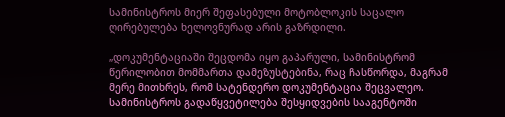სამინისტროს მიერ შეფასებული მოტობლოკის საცალო ღირებულება ხელოვნურად არის გაზრდილი.

„დოკუმენტაციაში შეცდომა იყო გაპარული, სამინისტრომ წერილობით მომმართა დამეზუსტებინა, რაც ჩასწორდა, მაგრამ მერე მითხრეს, რომ სატენდერო დოკუმენტაცია შეცვალეო. სამინისტროს გადაწყვეტილება შესყიდვების სააგენტოში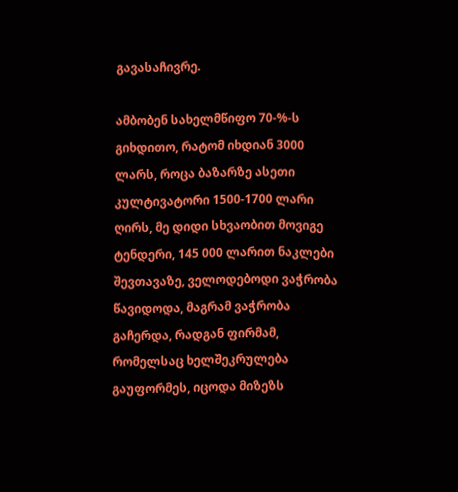გავასაჩივრე.

ამბობენ სახელმწიფო 70-%-ს გიხდითო, რატომ იხდიან 3000 ლარს, როცა ბაზარზე ასეთი კულტივატორი 1500-1700 ლარი ღირს, მე დიდი სხვაობით მოვიგე ტენდერი, 145 000 ლარით ნაკლები შევთავაზე, ველოდებოდი ვაჭრობა წავიდოდა, მაგრამ ვაჭრობა გაჩერდა, რადგან ფირმამ, რომელსაც ხელშეკრულება გაუფორმეს, იცოდა მიზეზს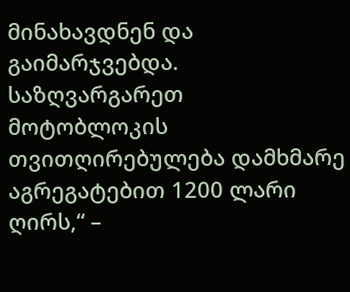მინახავდნენ და გაიმარჯვებდა. საზღვარგარეთ მოტობლოკის თვითღირებულება დამხმარე აგრეგატებით 1200 ლარი ღირს,“ –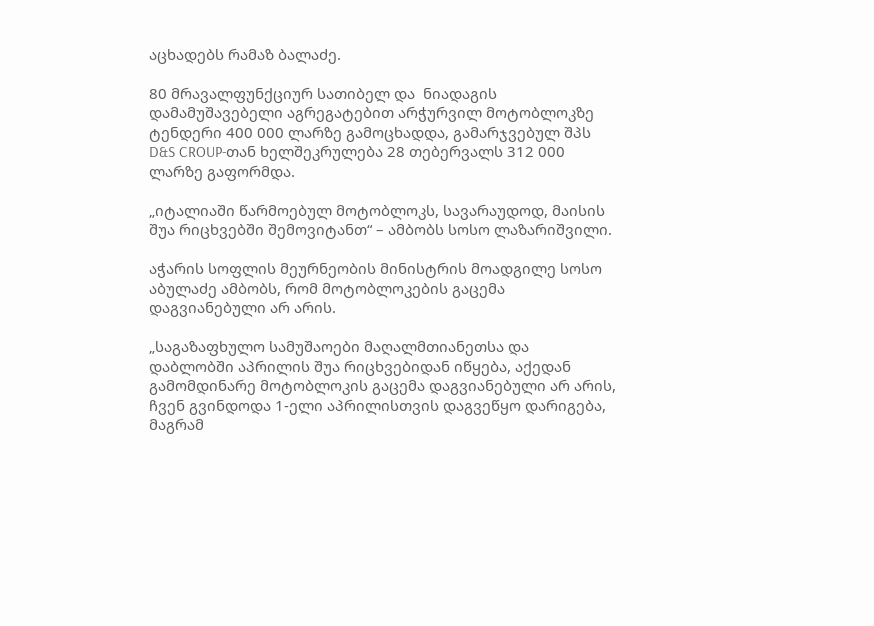აცხადებს რამაზ ბალაძე.

80 მრავალფუნქციურ სათიბელ და  ნიადაგის დამამუშავებელი აგრეგატებით არჭურვილ მოტობლოკზე ტენდერი 400 000 ლარზე გამოცხადდა, გამარჯვებულ შპს D&S CROUP-თან ხელშეკრულება 28 თებერვალს 312 000 ლარზე გაფორმდა.

„იტალიაში წარმოებულ მოტობლოკს, სავარაუდოდ, მაისის შუა რიცხვებში შემოვიტანთ“ – ამბობს სოსო ლაზარიშვილი.

აჭარის სოფლის მეურნეობის მინისტრის მოადგილე სოსო აბულაძე ამბობს, რომ მოტობლოკების გაცემა დაგვიანებული არ არის.

„საგაზაფხულო სამუშაოები მაღალმთიანეთსა და დაბლობში აპრილის შუა რიცხვებიდან იწყება, აქედან გამომდინარე მოტობლოკის გაცემა დაგვიანებული არ არის, ჩვენ გვინდოდა 1-ელი აპრილისთვის დაგვეწყო დარიგება, მაგრამ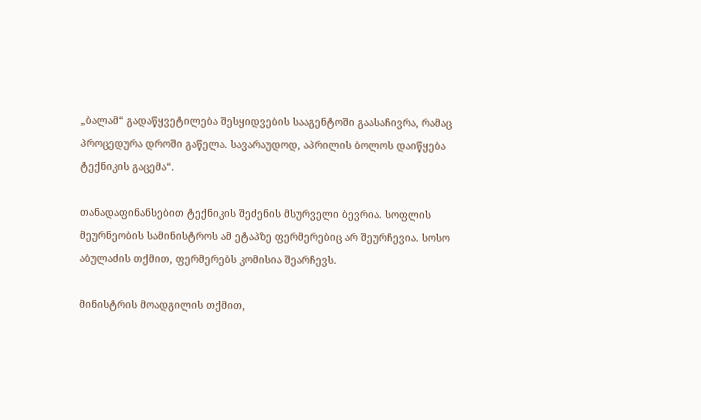„ბალამ“ გადაწყვეტილება შესყიდვების სააგენტოში გაასაჩივრა, რამაც პროცედურა დროში გაწელა. სავარაუდოდ, აპრილის ბოლოს დაიწყება ტექნიკის გაცემა“.

თანადაფინანსებით ტექნიკის შეძენის მსურველი ბევრია. სოფლის მეურნეობის სამინისტროს ამ ეტაპზე ფერმერებიც არ შეურჩევია. სოსო აბულაძის თქმით, ფერმერებს კომისია შეარჩევს.

მინისტრის მოადგილის თქმით,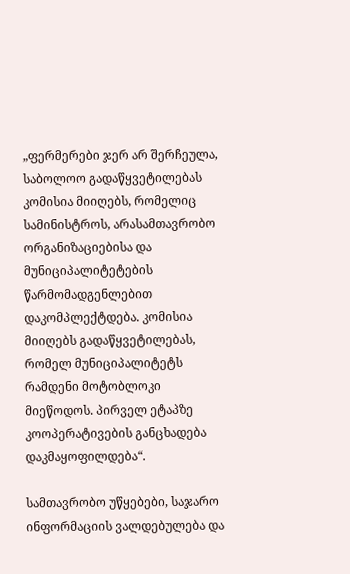„ფერმერები ჯერ არ შერჩეულა, საბოლოო გადაწყვეტილებას კომისია მიიღებს, რომელიც სამინისტროს, არასამთავრობო ორგანიზაციებისა და მუნიციპალიტეტების წარმომადგენლებით დაკომპლექტდება. კომისია მიიღებს გადაწყვეტილებას, რომელ მუნიციპალიტეტს რამდენი მოტობლოკი მიეწოდოს. პირველ ეტაპზე კოოპერატივების განცხადება დაკმაყოფილდება“.

სამთავრობო უწყებები, საჯარო ინფორმაციის ვალდებულება და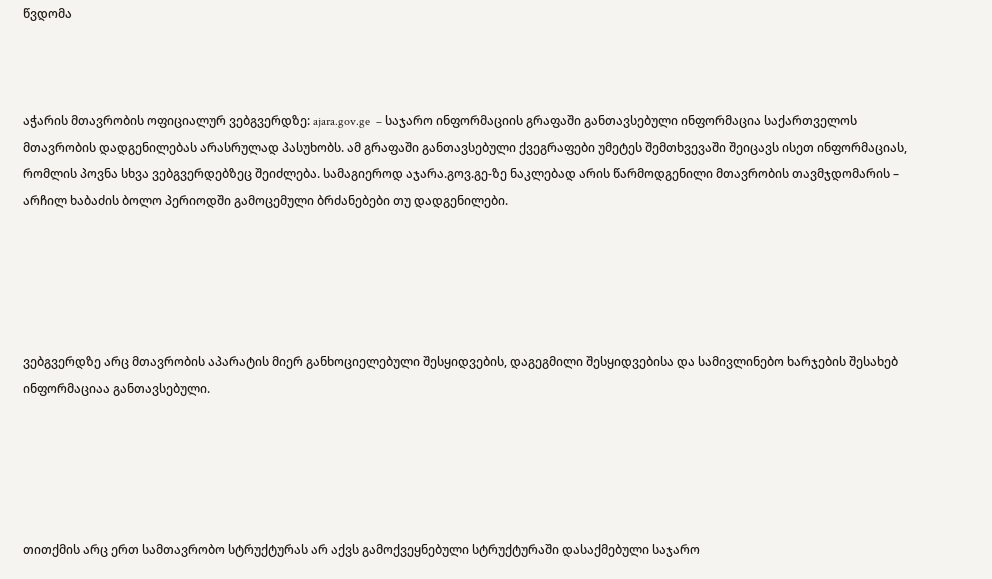წვდომა



აჭარის მთავრობის ოფიციალურ ვებგვერდზე: ajara.gov.ge  – საჯარო ინფორმაციის გრაფაში განთავსებული ინფორმაცია საქართველოს მთავრობის დადგენილებას არასრულად პასუხობს. ამ გრაფაში განთავსებული ქვეგრაფები უმეტეს შემთხვევაში შეიცავს ისეთ ინფორმაციას, რომლის პოვნა სხვა ვებგვერდებზეც შეიძლება. სამაგიეროდ აჯარა.გოვ.გე-ზე ნაკლებად არის წარმოდგენილი მთავრობის თავმჯდომარის – არჩილ ხაბაძის ბოლო პერიოდში გამოცემული ბრძანებები თუ დადგენილები.





ვებგვერდზე არც მთავრობის აპარატის მიერ განხოციელებული შესყიდვების, დაგეგმილი შესყიდვებისა და სამივლინებო ხარჯების შესახებ ინფორმაციაა განთავსებული.





თითქმის არც ერთ სამთავრობო სტრუქტურას არ აქვს გამოქვეყნებული სტრუქტურაში დასაქმებული საჯარო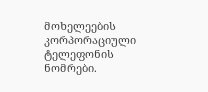მოხელეების კორპორაციული ტელეფონის ნომრები.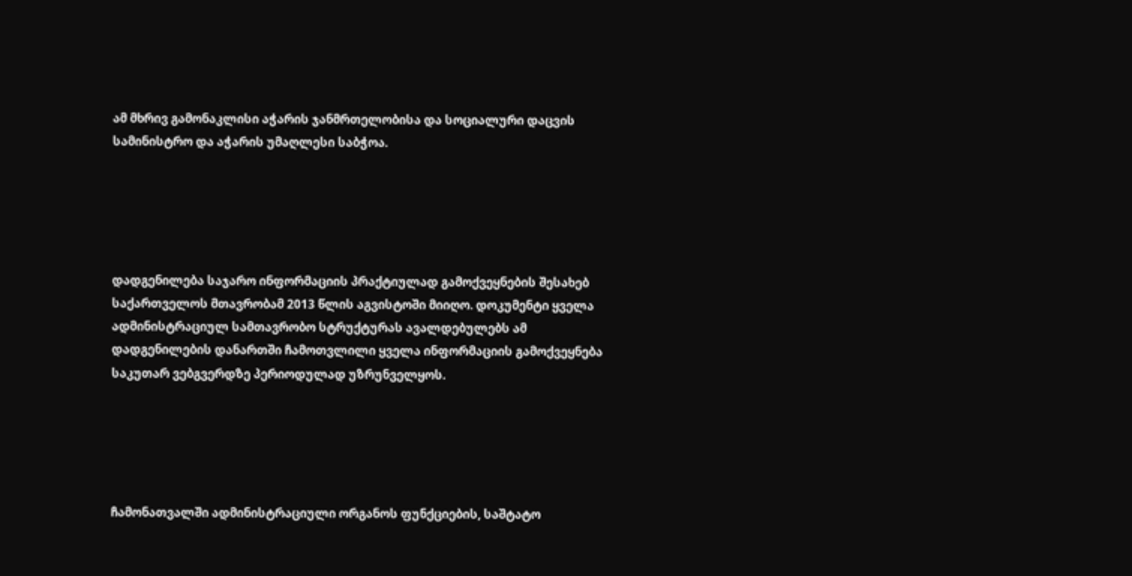ამ მხრივ გამონაკლისი აჭარის ჯანმრთელობისა და სოციალური დაცვის სამინისტრო და აჭარის უმაღლესი საბჭოა.





დადგენილება საჯარო ინფორმაციის პრაქტიულად გამოქვეყნების შესახებ საქართველოს მთავრობამ 2013 წლის აგვისტოში მიიღო. დოკუმენტი ყველა ადმინისტრაციულ სამთავრობო სტრუქტურას ავალდებულებს ამ დადგენილების დანართში ჩამოთვლილი ყველა ინფორმაციის გამოქვეყნება საკუთარ ვებგვერდზე პერიოდულად უზრუნველყოს.





ჩამონათვალში ადმინისტრაციული ორგანოს ფუნქციების, საშტატო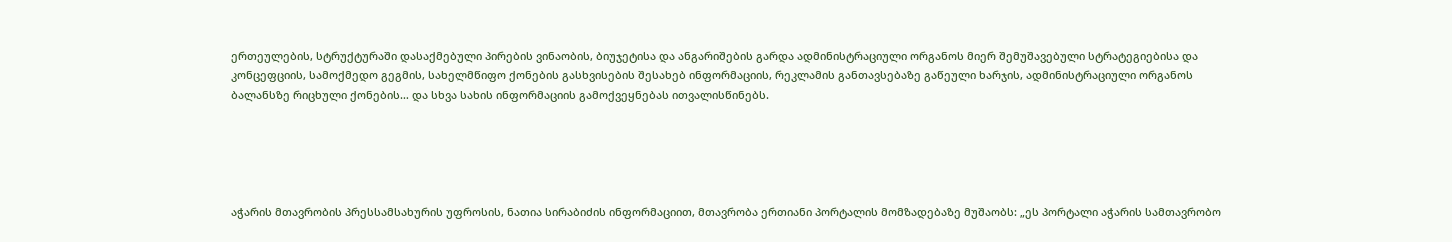ერთეულების, სტრუქტურაში დასაქმებული პირების ვინაობის, ბიუჯეტისა და ანგარიშების გარდა ადმინისტრაციული ორგანოს მიერ შემუშავებული სტრატეგიებისა და კონცეფციის, სამოქმედო გეგმის, სახელმწიფო ქონების გასხვისების შესახებ ინფორმაციის, რეკლამის განთავსებაზე გაწეული ხარჯის, ადმინისტრაციული ორგანოს ბალანსზე რიცხული ქონების… და სხვა სახის ინფორმაციის გამოქვეყნებას ითვალისწინებს.





აჭარის მთავრობის პრესსამსახურის უფროსის, ნათია სირაბიძის ინფორმაციით, მთავრობა ერთიანი პორტალის მომზადებაზე მუშაობს: „ეს პორტალი აჭარის სამთავრობო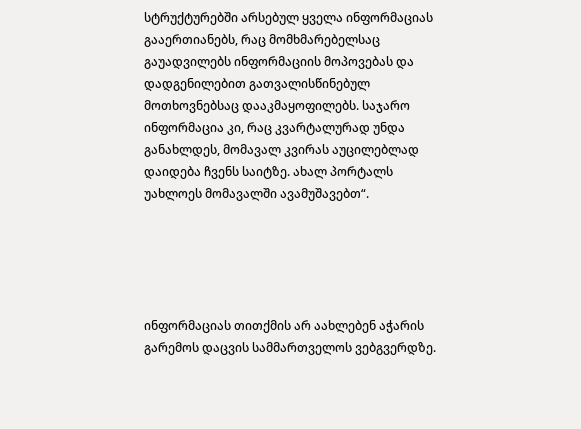სტრუქტურებში არსებულ ყველა ინფორმაციას გააერთიანებს, რაც მომხმარებელსაც გაუადვილებს ინფორმაციის მოპოვებას და დადგენილებით გათვალისწინებულ მოთხოვნებსაც დააკმაყოფილებს. საჯარო ინფორმაცია კი, რაც კვარტალურად უნდა განახლდეს, მომავალ კვირას აუცილებლად დაიდება ჩვენს საიტზე. ახალ პორტალს უახლოეს მომავალში ავამუშავებთ“.





ინფორმაციას თითქმის არ აახლებენ აჭარის გარემოს დაცვის სამმართველოს ვებგვერდზე.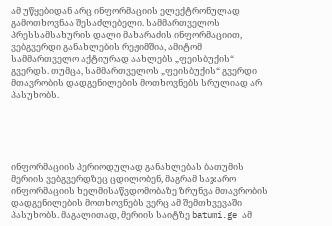ამ უწყებიდან არც ინფორმაციის ელექტრონულად გამოთხოვნაა შესაძლებელი. სამმართველოს პრესსამსახურის დალი მახარაძის ინფორმაციით, ვებგვერდი განახლების რეჟიმშია, ამიტომ სამმართველო აქტიურად აახლებს „ფეისბუქის“ გვერდს. თუმცა, სამმართველოს „ფეისბუქის“ გვერდი მთავრობის დადგენილების მოთხოვნებს სრულიად არ პასუხობს.





ინფორმაციის პერიოდულად განახლებას ბათუმის მერიის ვებგვერდზეც ცდილობენ, მაგრამ საჯარო ინფორმაციის ხელმისაწვდომობაზე ზრუნვა მთავრობის დადგენილების მოთხოვნებს ვერც ამ შემთხვევაში პასუხობს. მაგალითად, მერიის საიტზე batumi.ge ამ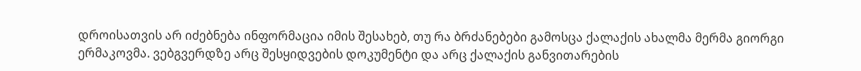დროისათვის არ იძებნება ინფორმაცია იმის შესახებ, თუ რა ბრძანებები გამოსცა ქალაქის ახალმა მერმა გიორგი ერმაკოვმა. ვებგვერდზე არც შესყიდვების დოკუმენტი და არც ქალაქის განვითარების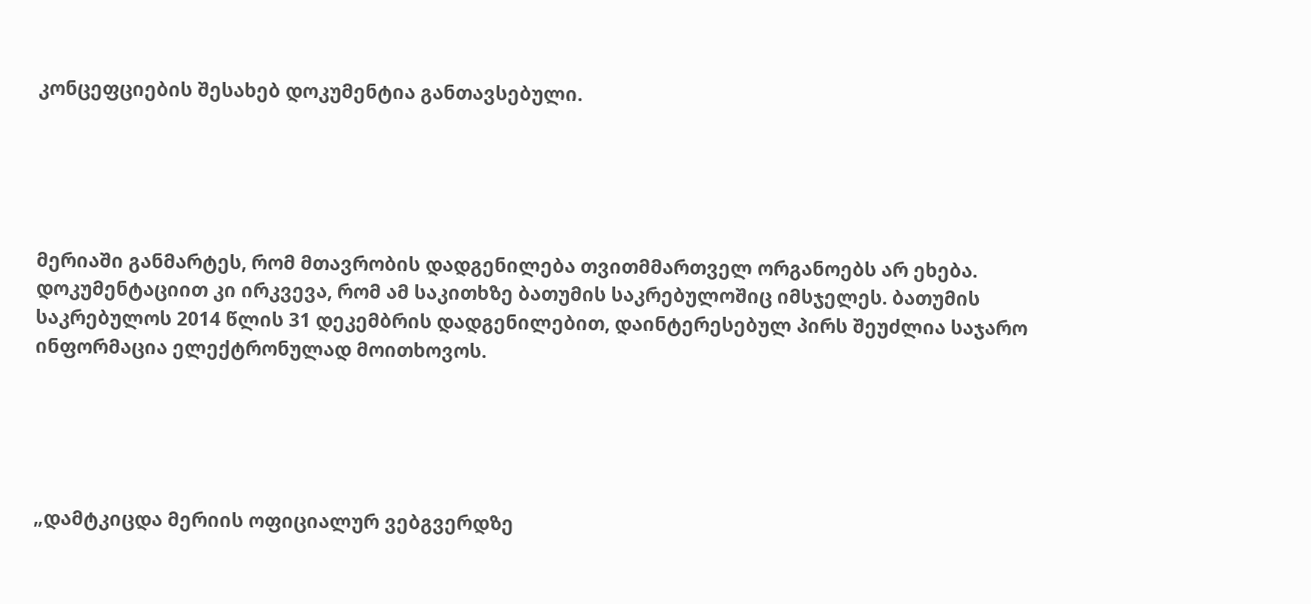კონცეფციების შესახებ დოკუმენტია განთავსებული.





მერიაში განმარტეს, რომ მთავრობის დადგენილება თვითმმართველ ორგანოებს არ ეხება. დოკუმენტაციით კი ირკვევა, რომ ამ საკითხზე ბათუმის საკრებულოშიც იმსჯელეს. ბათუმის საკრებულოს 2014 წლის 31 დეკემბრის დადგენილებით, დაინტერესებულ პირს შეუძლია საჯარო ინფორმაცია ელექტრონულად მოითხოვოს.





„დამტკიცდა მერიის ოფიციალურ ვებგვერდზე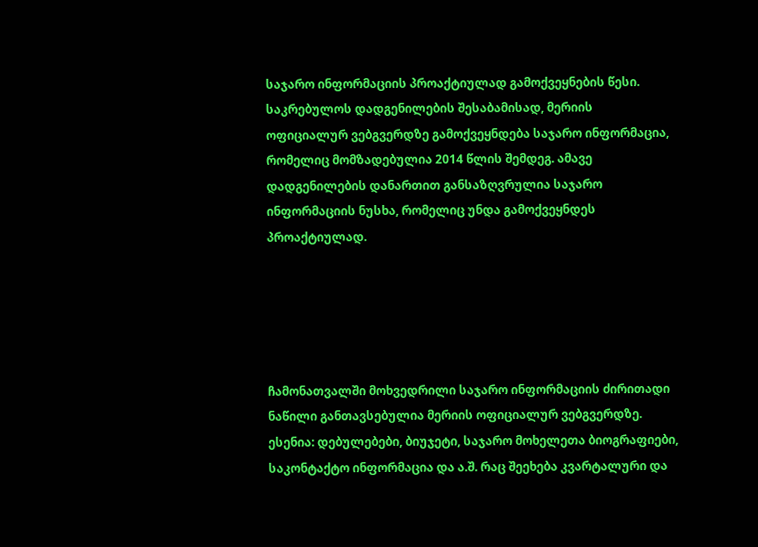საჯარო ინფორმაციის პროაქტიულად გამოქვეყნების წესი. საკრებულოს დადგენილების შესაბამისად, მერიის ოფიციალურ ვებგვერდზე გამოქვეყნდება საჯარო ინფორმაცია, რომელიც მომზადებულია 2014 წლის შემდეგ. ამავე დადგენილების დანართით განსაზღვრულია საჯარო ინფორმაციის ნუსხა, რომელიც უნდა გამოქვეყნდეს პროაქტიულად.





ჩამონათვალში მოხვედრილი საჯარო ინფორმაციის ძირითადი ნაწილი განთავსებულია მერიის ოფიციალურ ვებგვერდზე. ესენია: დებულებები, ბიუჯეტი, საჯარო მოხელეთა ბიოგრაფიები, საკონტაქტო ინფორმაცია და ა.შ. რაც შეეხება კვარტალური და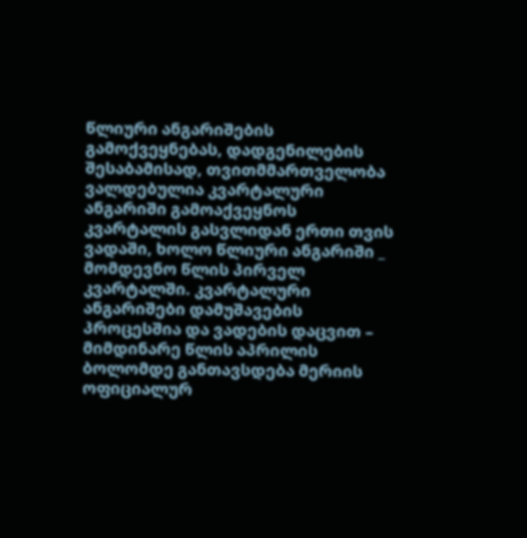წლიური ანგარიშების გამოქვეყნებას, დადგენილების შესაბამისად, თვითმმართველობა ვალდებულია კვარტალური ანგარიში გამოაქვეყნოს კვარტალის გასვლიდან ერთი თვის ვადაში, ხოლო წლიური ანგარიში _ მომდევნო წლის პირველ კვარტალში. კვარტალური ანგარიშები დამუშავების პროცესშია და ვადების დაცვით – მიმდინარე წლის აპრილის ბოლომდე განთავსდება მერიის ოფიციალურ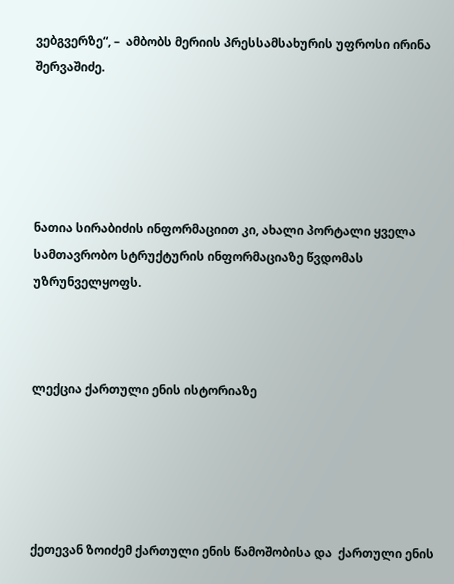ვებგვერზე“, –  ამბობს მერიის პრესსამსახურის უფროსი ირინა შერვაშიძე.





ნათია სირაბიძის ინფორმაციით კი, ახალი პორტალი ყველა სამთავრობო სტრუქტურის ინფორმაციაზე წვდომას უზრუნველყოფს.



ლექცია ქართული ენის ისტორიაზე





ქეთევან ზოიძემ ქართული ენის წამოშობისა და  ქართული ენის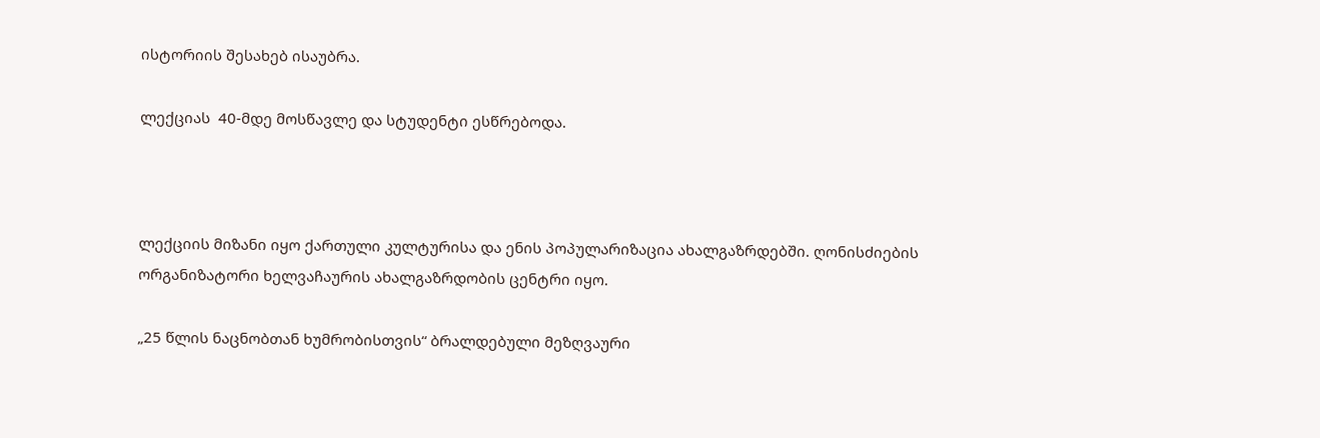ისტორიის შესახებ ისაუბრა.

ლექციას  40-მდე მოსწავლე და სტუდენტი ესწრებოდა.



ლექციის მიზანი იყო ქართული კულტურისა და ენის პოპულარიზაცია ახალგაზრდებში. ღონისძიების ორგანიზატორი ხელვაჩაურის ახალგაზრდობის ცენტრი იყო.

„25 წლის ნაცნობთან ხუმრობისთვის“ ბრალდებული მეზღვაური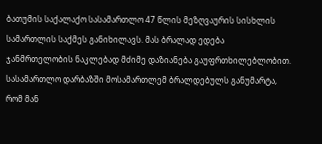ბათუმის საქალაქო სასამართლო 47 წლის მეზღვაურის სისხლის სამართლის საქმეს განიხილავს. მას ბრალად ედება ჯანმრთელობის ნაკლებად მძიმე დაზიანება გაუფრთხილებლობით. სასამართლო დარბაზში მოსამართლემ ბრალდებულს განუმარტა, რომ მან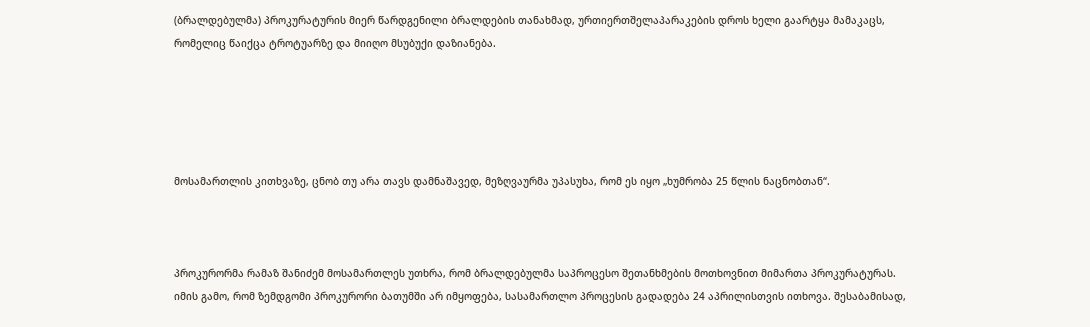(ბრალდებულმა) პროკურატურის მიერ წარდგენილი ბრალდების თანახმად, ურთიერთშელაპარაკების დროს ხელი გაარტყა მამაკაცს, რომელიც წაიქცა ტროტუარზე და მიიღო მსუბუქი დაზიანება.





მოსამართლის კითხვაზე, ცნობ თუ არა თავს დამნაშავედ, მეზღვაურმა უპასუხა, რომ ეს იყო „ხუმრობა 25 წლის ნაცნობთან“.



პროკურორმა რამაზ შანიძემ მოსამართლეს უთხრა, რომ ბრალდებულმა საპროცესო შეთანხმების მოთხოვნით მიმართა პროკურატურას. იმის გამო, რომ ზემდგომი პროკურორი ბათუმში არ იმყოფება, სასამართლო პროცესის გადადება 24 აპრილისთვის ითხოვა. შესაბამისად,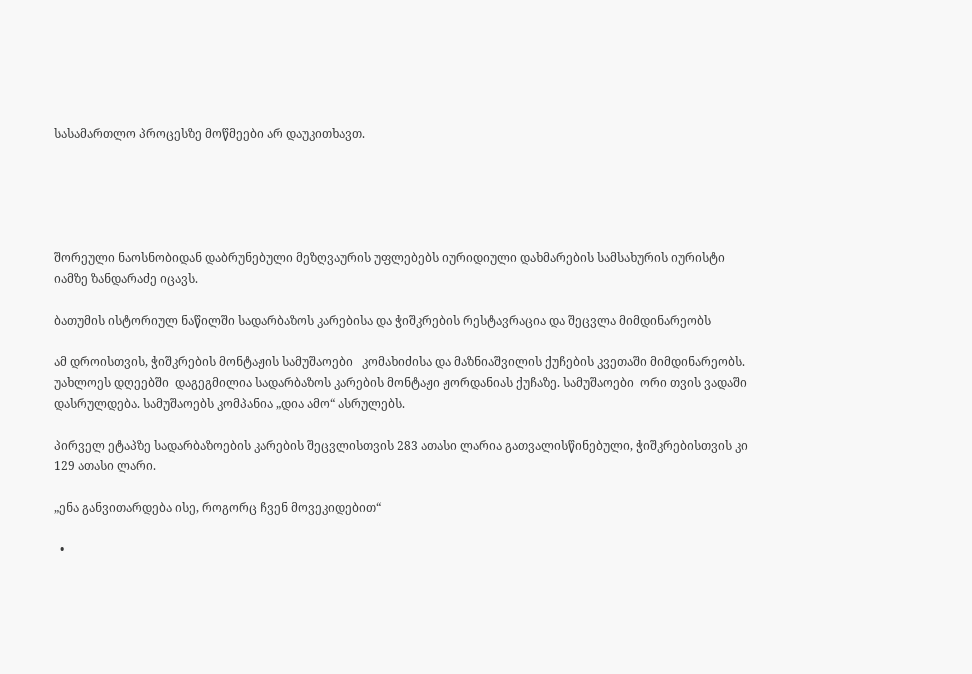სასამართლო პროცესზე მოწმეები არ დაუკითხავთ.





შორეული ნაოსნობიდან დაბრუნებული მეზღვაურის უფლებებს იურიდიული დახმარების სამსახურის იურისტი იამზე ზანდარაძე იცავს.

ბათუმის ისტორიულ ნაწილში სადარბაზოს კარებისა და ჭიშკრების რესტავრაცია და შეცვლა მიმდინარეობს

ამ დროისთვის, ჭიშკრების მონტაჟის სამუშაოები   კომახიძისა და მაზნიაშვილის ქუჩების კვეთაში მიმდინარეობს. უახლოეს დღეებში  დაგეგმილია სადარბაზოს კარების მონტაჟი ჟორდანიას ქუჩაზე. სამუშაოები  ორი თვის ვადაში დასრულდება. სამუშაოებს კომპანია „დია ამო“ ასრულებს.

პირველ ეტაპზე სადარბაზოების კარების შეცვლისთვის 283 ათასი ლარია გათვალისწინებული, ჭიშკრებისთვის კი 129 ათასი ლარი.

„ენა განვითარდება ისე, როგორც ჩვენ მოვეკიდებით“

  •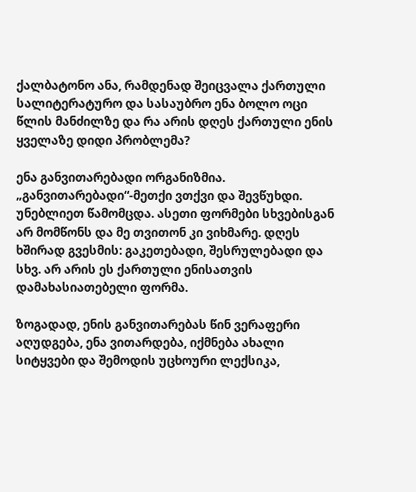ქალბატონო ანა, რამდენად შეიცვალა ქართული სალიტერატურო და სასაუბრო ენა ბოლო ოცი წლის მანძილზე და რა არის დღეს ქართული ენის ყველაზე დიდი პრობლემა?

ენა განვითარებადი ორგანიზმია. „განვითარებადი“-მეთქი ვთქვი და შევწუხდი. უნებლიეთ წამომცდა. ასეთი ფორმები სხვებისგან არ მომწონს და მე თვითონ კი ვიხმარე. დღეს ხშირად გვესმის: გაკეთებადი, შესრულებადი და სხვ. არ არის ეს ქართული ენისათვის დამახასიათებელი ფორმა.

ზოგადად, ენის განვითარებას წინ ვერაფერი აღუდგება, ენა ვითარდება, იქმნება ახალი სიტყვები და შემოდის უცხოური ლექსიკა,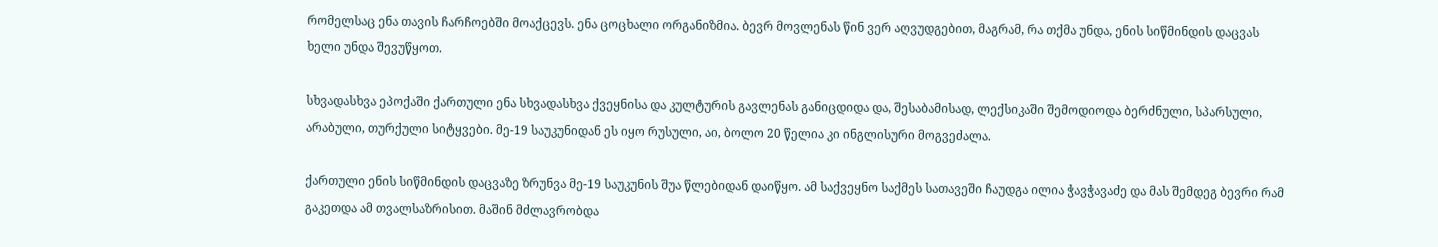რომელსაც ენა თავის ჩარჩოებში მოაქცევს. ენა ცოცხალი ორგანიზმია. ბევრ მოვლენას წინ ვერ აღვუდგებით, მაგრამ, რა თქმა უნდა, ენის სიწმინდის დაცვას ხელი უნდა შევუწყოთ.

სხვადასხვა ეპოქაში ქართული ენა სხვადასხვა ქვეყნისა და კულტურის გავლენას განიცდიდა და, შესაბამისად, ლექსიკაში შემოდიოდა ბერძნული, სპარსული, არაბული, თურქული სიტყვები. მე-19 საუკუნიდან ეს იყო რუსული, აი, ბოლო 20 წელია კი ინგლისური მოგვეძალა.

ქართული ენის სიწმინდის დაცვაზე ზრუნვა მე-19 საუკუნის შუა წლებიდან დაიწყო. ამ საქვეყნო საქმეს სათავეში ჩაუდგა ილია ჭავჭავაძე და მას შემდეგ ბევრი რამ გაკეთდა ამ თვალსაზრისით. მაშინ მძლავრობდა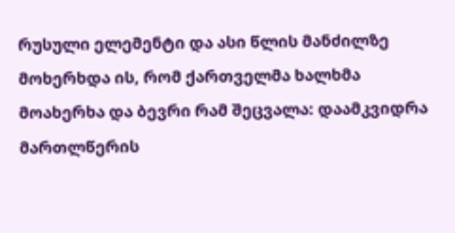რუსული ელემენტი და ასი წლის მანძილზე მოხერხდა ის, რომ ქართველმა ხალხმა მოახერხა და ბევრი რამ შეცვალა: დაამკვიდრა მართლწერის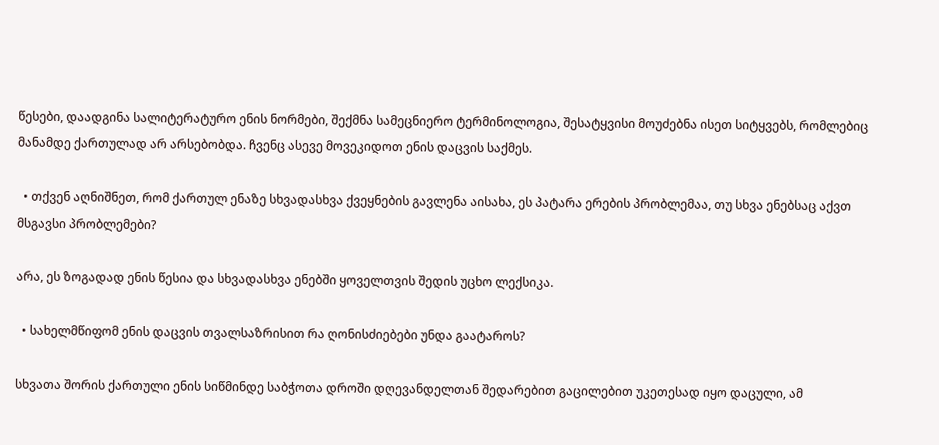წესები, დაადგინა სალიტერატურო ენის ნორმები, შექმნა სამეცნიერო ტერმინოლოგია, შესატყვისი მოუძებნა ისეთ სიტყვებს, რომლებიც მანამდე ქართულად არ არსებობდა. ჩვენც ასევე მოვეკიდოთ ენის დაცვის საქმეს.

  • თქვენ აღნიშნეთ, რომ ქართულ ენაზე სხვადასხვა ქვეყნების გავლენა აისახა, ეს პატარა ერების პრობლემაა, თუ სხვა ენებსაც აქვთ მსგავსი პრობლემები?

არა, ეს ზოგადად ენის წესია და სხვადასხვა ენებში ყოველთვის შედის უცხო ლექსიკა.

  • სახელმწიფომ ენის დაცვის თვალსაზრისით რა ღონისძიებები უნდა გაატაროს?

სხვათა შორის ქართული ენის სიწმინდე საბჭოთა დროში დღევანდელთან შედარებით გაცილებით უკეთესად იყო დაცული, ამ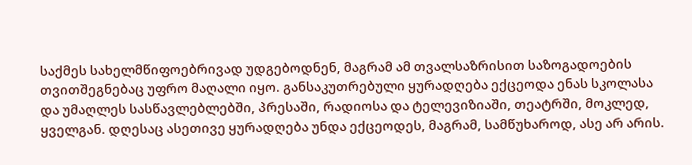საქმეს სახელმწიფოებრივად უდგებოდნენ, მაგრამ ამ თვალსაზრისით საზოგადოების თვითშეგნებაც უფრო მაღალი იყო. განსაკუთრებული ყურადღება ექცეოდა ენას სკოლასა და უმაღლეს სასწავლებლებში, პრესაში, რადიოსა და ტელევიზიაში, თეატრში, მოკლედ, ყველგან. დღესაც ასეთივე ყურადღება უნდა ექცეოდეს, მაგრამ, სამწუხაროდ, ასე არ არის.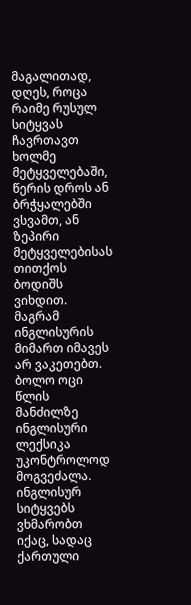მაგალითად, დღეს, როცა რაიმე რუსულ სიტყვას ჩავრთავთ ხოლმე მეტყველებაში, წერის დროს ან ბრჭყალებში ვსვამთ, ან ზეპირი მეტყველებისას თითქოს ბოდიშს ვიხდით. მაგრამ ინგლისურის მიმართ იმავეს არ ვაკეთებთ. ბოლო ოცი წლის მანძილზე ინგლისური ლექსიკა უკონტროლოდ მოგვეძალა. ინგლისურ სიტყვებს ვხმარობთ იქაც, სადაც ქართული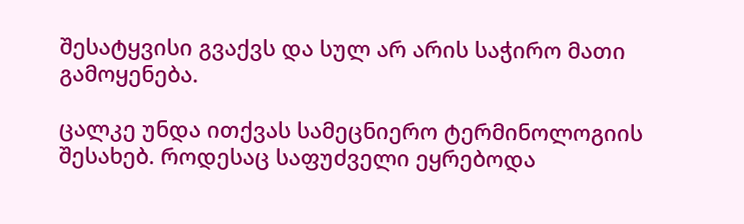შესატყვისი გვაქვს და სულ არ არის საჭირო მათი გამოყენება.

ცალკე უნდა ითქვას სამეცნიერო ტერმინოლოგიის შესახებ. როდესაც საფუძველი ეყრებოდა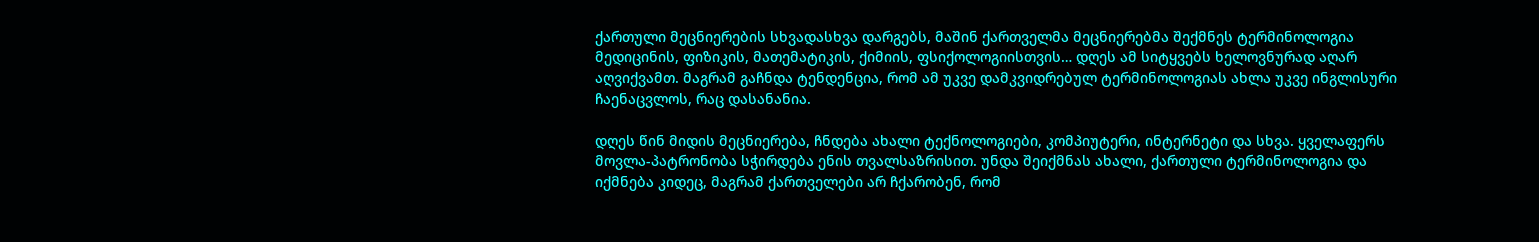ქართული მეცნიერების სხვადასხვა დარგებს, მაშინ ქართველმა მეცნიერებმა შექმნეს ტერმინოლოგია მედიცინის, ფიზიკის, მათემატიკის, ქიმიის, ფსიქოლოგიისთვის… დღეს ამ სიტყვებს ხელოვნურად აღარ აღვიქვამთ. მაგრამ გაჩნდა ტენდენცია, რომ ამ უკვე დამკვიდრებულ ტერმინოლოგიას ახლა უკვე ინგლისური ჩაენაცვლოს, რაც დასანანია.

დღეს წინ მიდის მეცნიერება, ჩნდება ახალი ტექნოლოგიები, კომპიუტერი, ინტერნეტი და სხვა. ყველაფერს მოვლა-პატრონობა სჭირდება ენის თვალსაზრისით. უნდა შეიქმნას ახალი, ქართული ტერმინოლოგია და იქმნება კიდეც, მაგრამ ქართველები არ ჩქარობენ, რომ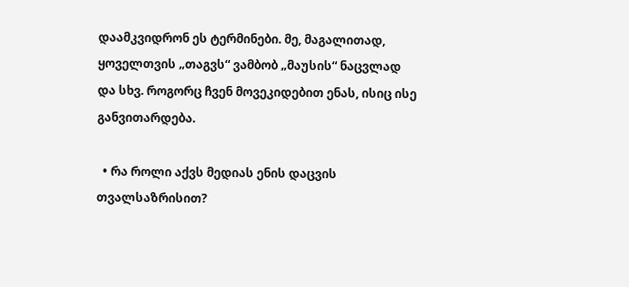დაამკვიდრონ ეს ტერმინები. მე, მაგალითად, ყოველთვის „თაგვს“ ვამბობ „მაუსის“ ნაცვლად და სხვ. როგორც ჩვენ მოვეკიდებით ენას, ისიც ისე განვითარდება.

  • რა როლი აქვს მედიას ენის დაცვის თვალსაზრისით?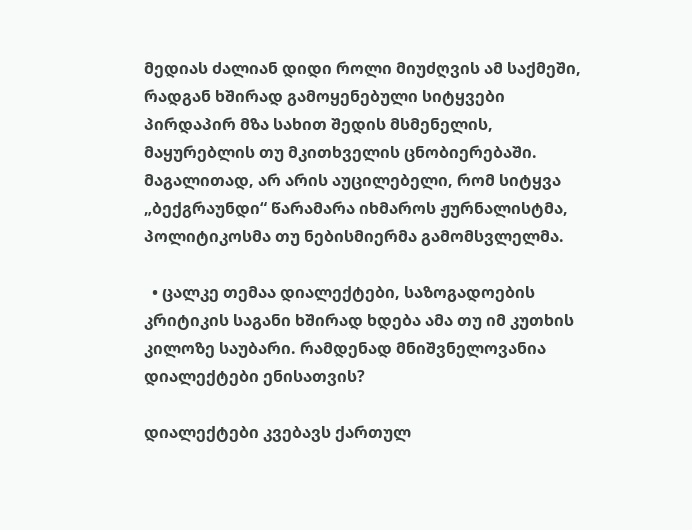მედიას ძალიან დიდი როლი მიუძღვის ამ საქმეში, რადგან ხშირად გამოყენებული სიტყვები პირდაპირ მზა სახით შედის მსმენელის, მაყურებლის თუ მკითხველის ცნობიერებაში. მაგალითად, არ არის აუცილებელი, რომ სიტყვა „ბექგრაუნდი“ წარამარა იხმაროს ჟურნალისტმა, პოლიტიკოსმა თუ ნებისმიერმა გამომსვლელმა.

  • ცალკე თემაა დიალექტები, საზოგადოების კრიტიკის საგანი ხშირად ხდება ამა თუ იმ კუთხის კილოზე საუბარი. რამდენად მნიშვნელოვანია დიალექტები ენისათვის?

დიალექტები კვებავს ქართულ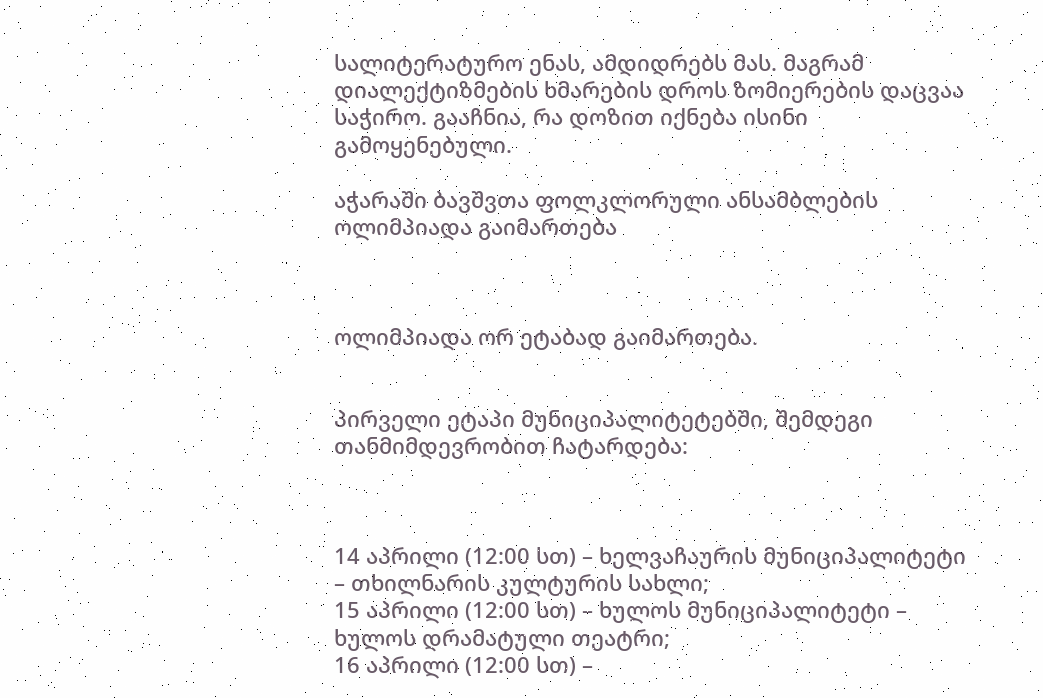სალიტერატურო ენას, ამდიდრებს მას. მაგრამ დიალექტიზმების ხმარების დროს ზომიერების დაცვაა საჭირო. გააჩნია, რა დოზით იქნება ისინი გამოყენებული.

აჭარაში ბავშვთა ფოლკლორული ანსამბლების ოლიმპიადა გაიმართება



ოლიმპიადა ორ ეტაბად გაიმართება.


პირველი ეტაპი მუნიციპალიტეტებში, შემდეგი თანმიმდევრობით ჩატარდება:



14 აპრილი (12:00 სთ) – ხელვაჩაურის მუნიციპალიტეტი – თხილნარის კულტურის სახლი;
15 აპრილი (12:00 სთ) – ხულოს მუნიციპალიტეტი – ხულოს დრამატული თეატრი;
16 აპრილი (12:00 სთ) –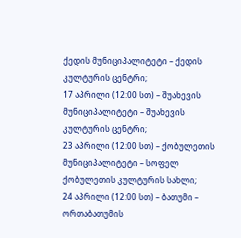ქედის მუნიციპალიტეტი – ქედის კულტურის ცენტრი;
17 აპრილი (12:00 სთ) – შუახევის მუნიციპალიტეტი – შუახევის კულტურის ცენტრი;
23 აპრილი (12:00 სთ) – ქობულეთის მუნიციპალიტეტი – სოფელ ქობულეთის კულტურის სახლი;
24 აპრილი (12:00 სთ) – ბათუმი – ორთაბათუმის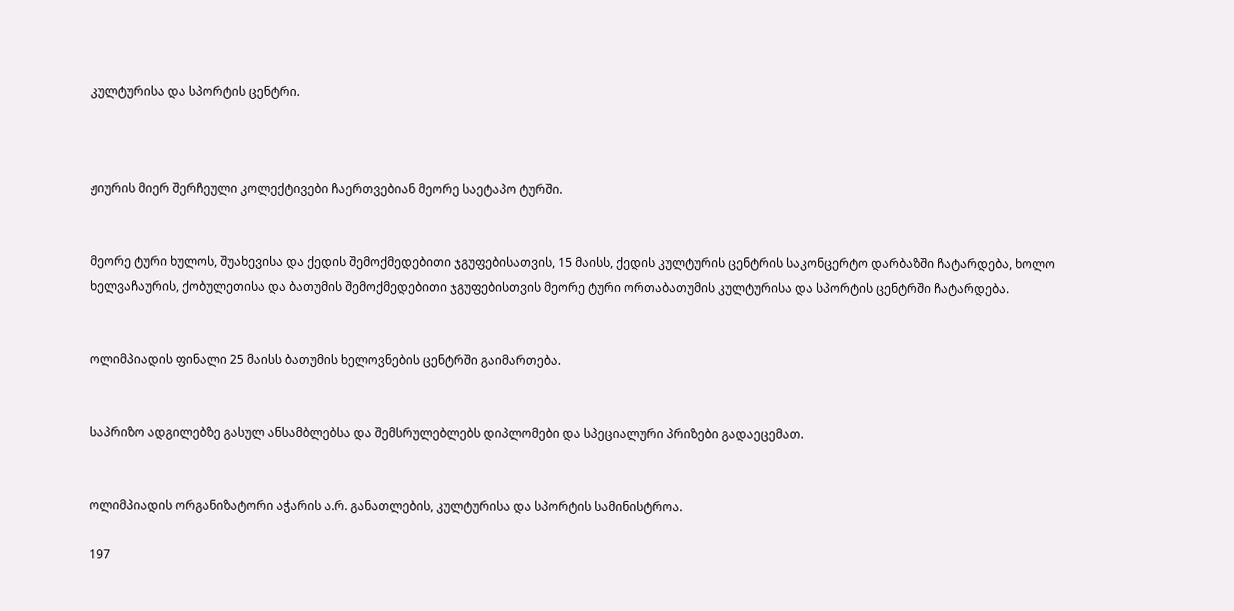კულტურისა და სპორტის ცენტრი.



ჟიურის მიერ შერჩეული კოლექტივები ჩაერთვებიან მეორე საეტაპო ტურში.


მეორე ტური ხულოს, შუახევისა და ქედის შემოქმედებითი ჯგუფებისათვის, 15 მაისს, ქედის კულტურის ცენტრის საკონცერტო დარბაზში ჩატარდება, ხოლო ხელვაჩაურის, ქობულეთისა და ბათუმის შემოქმედებითი ჯგუფებისთვის მეორე ტური ორთაბათუმის კულტურისა და სპორტის ცენტრში ჩატარდება.


ოლიმპიადის ფინალი 25 მაისს ბათუმის ხელოვნების ცენტრში გაიმართება.


საპრიზო ადგილებზე გასულ ანსამბლებსა და შემსრულებლებს დიპლომები და სპეციალური პრიზები გადაეცემათ.


ოლიმპიადის ორგანიზატორი აჭარის ა.რ. განათლების, კულტურისა და სპორტის სამინისტროა.

197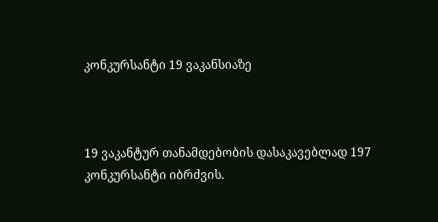კონკურსანტი 19 ვაკანსიაზე



19 ვაკანტურ თანამდებობის დასაკავებლად 197 კონკურსანტი იბრძვის.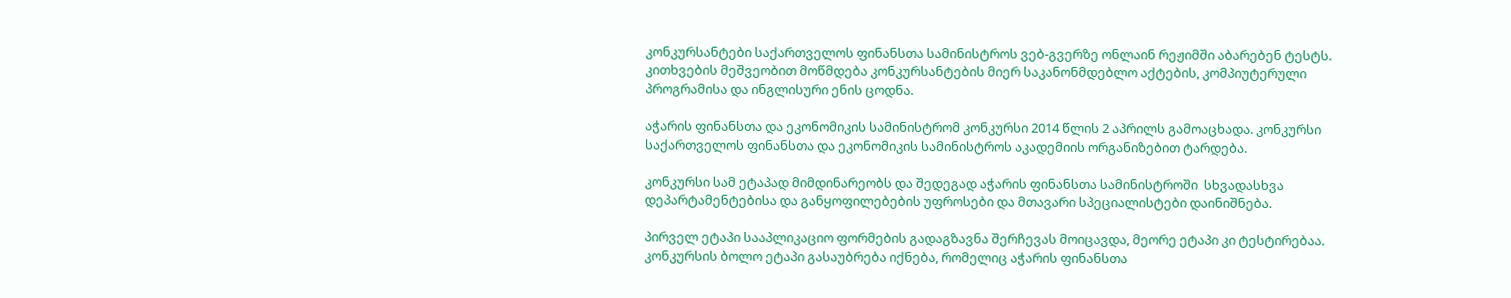კონკურსანტები საქართველოს ფინანსთა სამინისტროს ვებ-გვერზე ონლაინ რეჟიმში აბარებენ ტესტს.  კითხვების მეშვეობით მოწმდება კონკურსანტების მიერ საკანონმდებლო აქტების, კომპიუტერული პროგრამისა და ინგლისური ენის ცოდნა.

აჭარის ფინანსთა და ეკონომიკის სამინისტრომ კონკურსი 2014 წლის 2 აპრილს გამოაცხადა. კონკურსი საქართველოს ფინანსთა და ეკონომიკის სამინისტროს აკადემიის ორგანიზებით ტარდება.

კონკურსი სამ ეტაპად მიმდინარეობს და შედეგად აჭარის ფინანსთა სამინისტროში  სხვადასხვა დეპარტამენტებისა და განყოფილებების უფროსები და მთავარი სპეციალისტები დაინიშნება.

პირველ ეტაპი სააპლიკაციო ფორმების გადაგზავნა შერჩევას მოიცავდა, მეორე ეტაპი კი ტესტირებაა. კონკურსის ბოლო ეტაპი გასაუბრება იქნება, რომელიც აჭარის ფინანსთა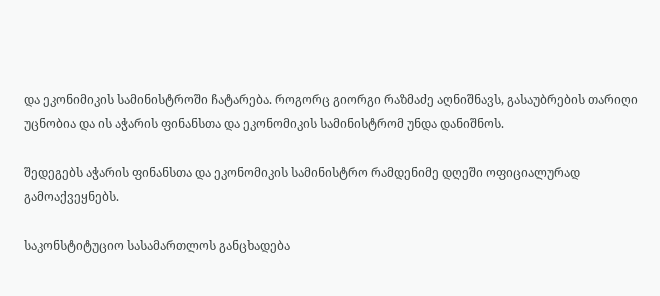და ეკონიმიკის სამინისტროში ჩატარება. როგორც გიორგი რაზმაძე აღნიშნავს, გასაუბრების თარიღი უცნობია და ის აჭარის ფინანსთა და ეკონომიკის სამინისტრომ უნდა დანიშნოს.

შედეგებს აჭარის ფინანსთა და ეკონომიკის სამინისტრო რამდენიმე დღეში ოფიციალურად გამოაქვეყნებს.

საკონსტიტუციო სასამართლოს განცხადება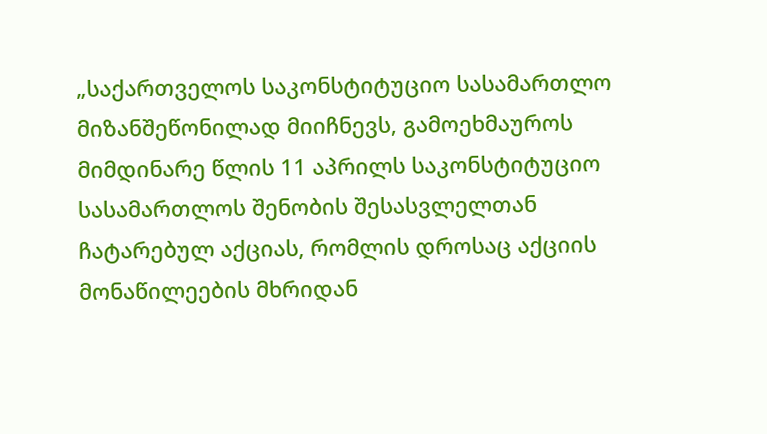„საქართველოს საკონსტიტუციო სასამართლო მიზანშეწონილად მიიჩნევს, გამოეხმაუროს მიმდინარე წლის 11 აპრილს საკონსტიტუციო სასამართლოს შენობის შესასვლელთან ჩატარებულ აქციას, რომლის დროსაც აქციის მონაწილეების მხრიდან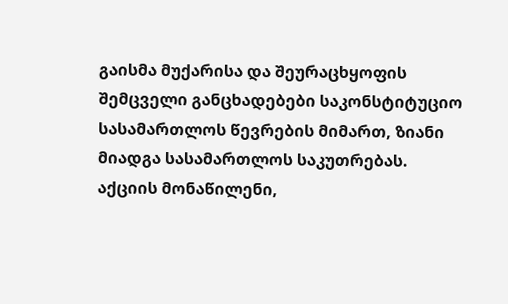გაისმა მუქარისა და შეურაცხყოფის შემცველი განცხადებები საკონსტიტუციო სასამართლოს წევრების მიმართ, ზიანი მიადგა სასამართლოს საკუთრებას. აქციის მონაწილენი,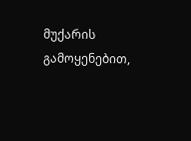მუქარის გამოყენებით,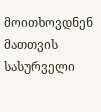მოითხოვდნენ მათთვის სასურველი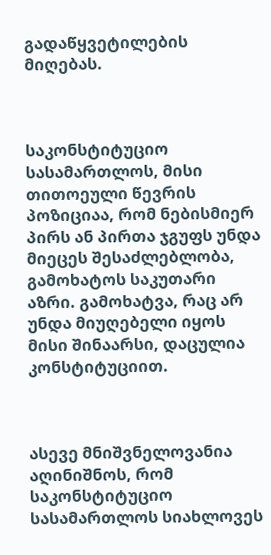გადაწყვეტილების მიღებას.



საკონსტიტუციო სასამართლოს, მისი თითოეული წევრის პოზიციაა, რომ ნებისმიერ პირს ან პირთა ჯგუფს უნდა მიეცეს შესაძლებლობა, გამოხატოს საკუთარი აზრი. გამოხატვა, რაც არ უნდა მიუღებელი იყოს მისი შინაარსი, დაცულია კონსტიტუციით.



ასევე მნიშვნელოვანია აღინიშნოს, რომ საკონსტიტუციო სასამართლოს სიახლოვეს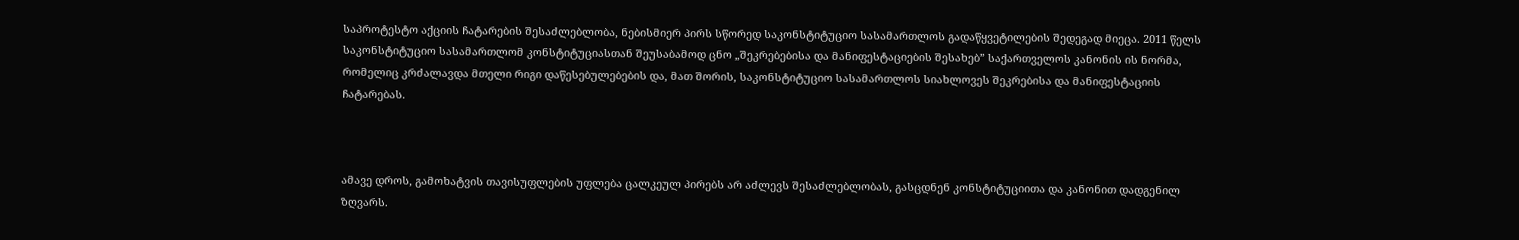საპროტესტო აქციის ჩატარების შესაძლებლობა, ნებისმიერ პირს სწორედ საკონსტიტუციო სასამართლოს გადაწყვეტილების შედეგად მიეცა. 2011 წელს საკონსტიტუციო სასამართლომ კონსტიტუციასთან შეუსაბამოდ ცნო „შეკრებებისა და მანიფესტაციების შესახებ” საქართველოს კანონის ის ნორმა, რომელიც კრძალავდა მთელი რიგი დაწესებულებების და, მათ შორის, საკონსტიტუციო სასამართლოს სიახლოვეს შეკრებისა და მანიფესტაციის ჩატარებას.



ამავე დროს, გამოხატვის თავისუფლების უფლება ცალკეულ პირებს არ აძლევს შესაძლებლობას, გასცდნენ კონსტიტუციითა და კანონით დადგენილ ზღვარს.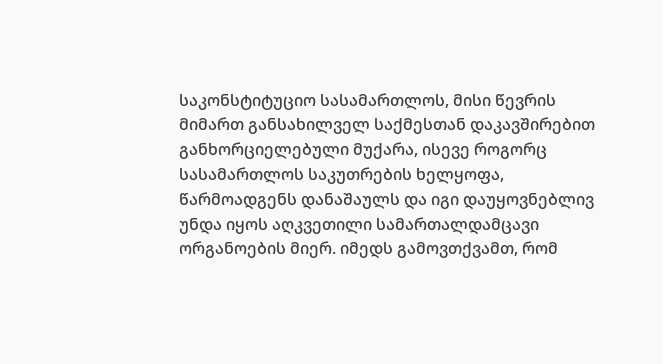საკონსტიტუციო სასამართლოს, მისი წევრის მიმართ განსახილველ საქმესთან დაკავშირებით განხორციელებული მუქარა, ისევე როგორც სასამართლოს საკუთრების ხელყოფა, წარმოადგენს დანაშაულს და იგი დაუყოვნებლივ უნდა იყოს აღკვეთილი სამართალდამცავი ორგანოების მიერ. იმედს გამოვთქვამთ, რომ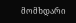მომხდარი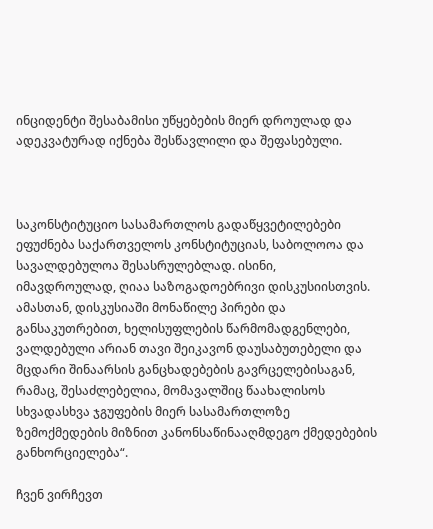ინციდენტი შესაბამისი უწყებების მიერ დროულად და ადეკვატურად იქნება შესწავლილი და შეფასებული.



საკონსტიტუციო სასამართლოს გადაწყვეტილებები ეფუძნება საქართველოს კონსტიტუციას, საბოლოოა და სავალდებულოა შესასრულებლად. ისინი, იმავდროულად, ღიაა საზოგადოებრივი დისკუსიისთვის. ამასთან, დისკუსიაში მონაწილე პირები და განსაკუთრებით, ხელისუფლების წარმომადგენლები, ვალდებული არიან თავი შეიკავონ დაუსაბუთებელი და მცდარი შინაარსის განცხადებების გავრცელებისაგან, რამაც, შესაძლებელია, მომავალშიც წაახალისოს სხვადასხვა ჯგუფების მიერ სასამართლოზე ზემოქმედების მიზნით კანონსაწინააღმდეგო ქმედებების განხორციელება“.

ჩვენ ვირჩევთ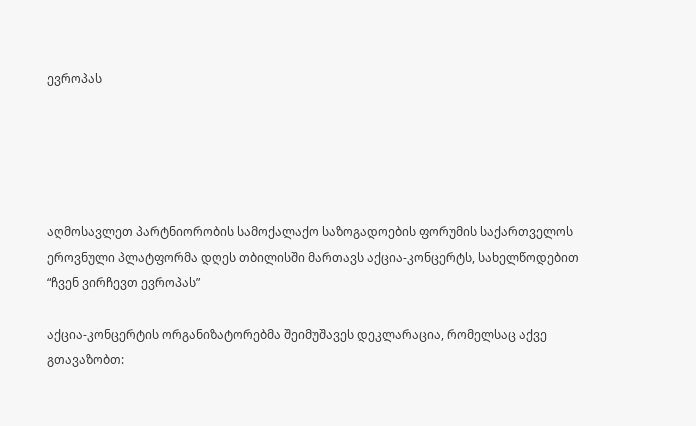ევროპას





აღმოსავლეთ პარტნიორობის სამოქალაქო საზოგადოების ფორუმის საქართველოს ეროვნული პლატფორმა დღეს თბილისში მართავს აქცია-კონცერტს, სახელწოდებით “ჩვენ ვირჩევთ ევროპას”

აქცია-კონცერტის ორგანიზატორებმა შეიმუშავეს დეკლარაცია, რომელსაც აქვე გთავაზობთ: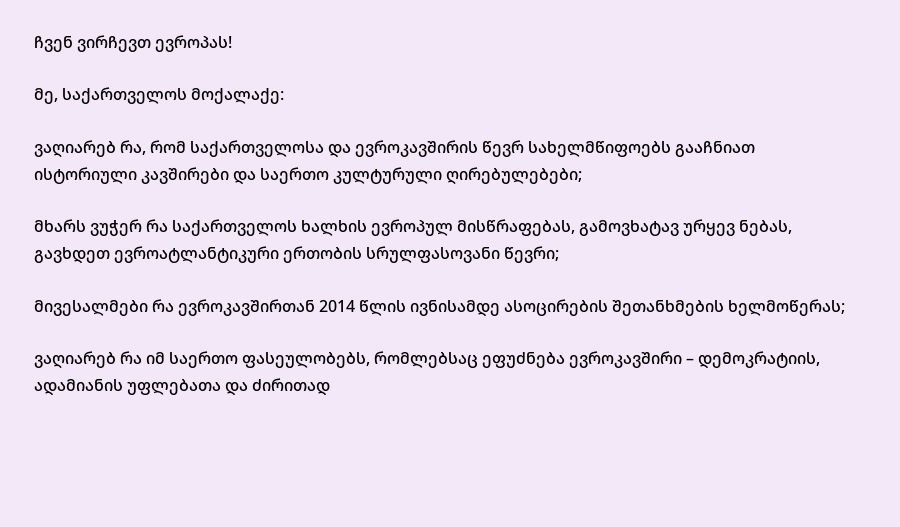ჩვენ ვირჩევთ ევროპას!

მე, საქართველოს მოქალაქე:

ვაღიარებ რა, რომ საქართველოსა და ევროკავშირის წევრ სახელმწიფოებს გააჩნიათ ისტორიული კავშირები და საერთო კულტურული ღირებულებები;

მხარს ვუჭერ რა საქართველოს ხალხის ევროპულ მისწრაფებას, გამოვხატავ ურყევ ნებას, გავხდეთ ევროატლანტიკური ერთობის სრულფასოვანი წევრი;

მივესალმები რა ევროკავშირთან 2014 წლის ივნისამდე ასოცირების შეთანხმების ხელმოწერას;

ვაღიარებ რა იმ საერთო ფასეულობებს, რომლებსაც ეფუძნება ევროკავშირი – დემოკრატიის, ადამიანის უფლებათა და ძირითად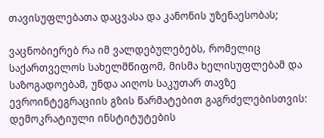თავისუფლებათა დაცვასა და კანონის უზენაესობას;

ვაცნობიერებ რა იმ ვალდებულებებს, რომელიც საქართველოს სახელმწიფომ, მისმა ხელისუფლებამ და საზოგადოებამ, უნდა აიღოს საკუთარ თავზე ევროინტეგრაციის გზის წარმატებით გაგრძელებისთვის: დემოკრატიული ინსტიტუტების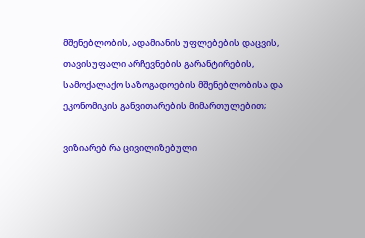მშენებლობის, ადამიანის უფლებების დაცვის, თავისუფალი არჩევნების გარანტირების, სამოქალაქო საზოგადოების მშენებლობისა და ეკონომიკის განვითარების მიმართულებით;

ვიზიარებ რა ცივილიზებული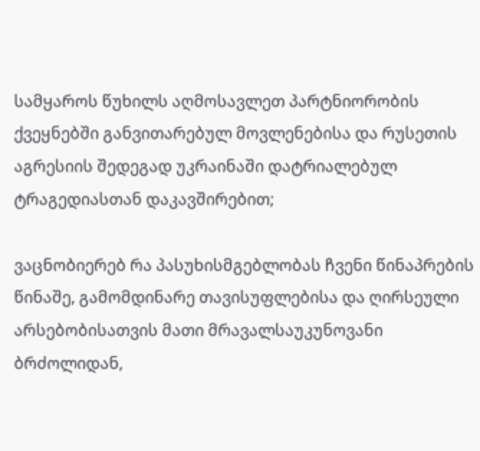სამყაროს წუხილს აღმოსავლეთ პარტნიორობის ქვეყნებში განვითარებულ მოვლენებისა და რუსეთის აგრესიის შედეგად უკრაინაში დატრიალებულ ტრაგედიასთან დაკავშირებით;

ვაცნობიერებ რა პასუხისმგებლობას ჩვენი წინაპრების წინაშე, გამომდინარე თავისუფლებისა და ღირსეული არსებობისათვის მათი მრავალსაუკუნოვანი ბრძოლიდან,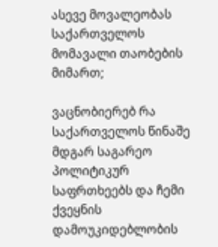ასევე მოვალეობას საქართველოს მომავალი თაობების მიმართ;

ვაცნობიერებ რა საქართველოს წინაშე მდგარ საგარეო პოლიტიკურ საფრთხეებს და ჩემი ქვეყნის დამოუკიდებლობის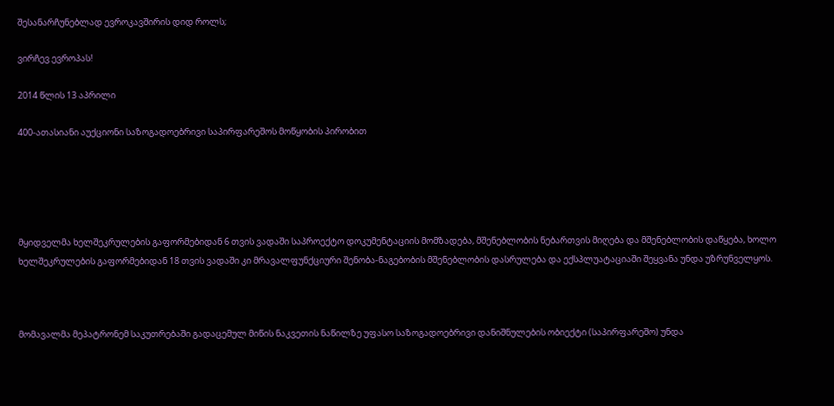შესანარჩუნებლად ევროკავშირის დიდ როლს;

ვირჩევ ევროპას!

2014 წლის 13 აპრილი

400-ათასიანი აუქციონი საზოგადოებრივი საპირფარეშოს მოწყობის პირობით





მყიდველმა ხელშეკრულების გაფორმებიდან 6 თვის ვადაში საპროექტო დოკუმენტაციის მომზადება, მშენებლობის ნებართვის მიღება და მშენებლობის დაწყება, ხოლო ხელშეკრულების გაფორმებიდან 18 თვის ვადაში კი მრავალფუნქციური შენობა-ნაგებობის მშენებლობის დასრულება და ექსპლუატაციაში შეყვანა უნდა უზრუნველყოს.



მომავალმა მეპატრონემ საკუთრებაში გადაცემულ მიწის ნაკვეთის ნაწილზე უფასო საზოგადოებრივი დანიშნულების ობიექტი (საპირფარეშო) უნდა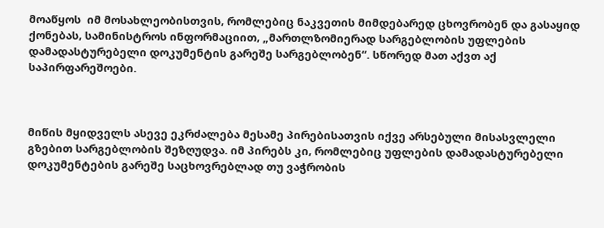მოაწყოს  იმ მოსახლეობისთვის, რომლებიც ნაკვეთის მიმდებარედ ცხოვრობენ და გასაყიდ ქონებას, სამინისტროს ინფორმაციით, „მართლზომიერად სარგებლობის უფლების დამადასტურებელი დოკუმენტის გარეშე სარგებლობენ“. სწორედ მათ აქვთ აქ  საპირფარეშოები.



მიწის მყიდველს ასევე ეკრძალება მესამე პირებისათვის იქვე არსებული მისასვლელი გზებით სარგებლობის შეზღუდვა. იმ პირებს კი, რომლებიც უფლების დამადასტურებელი დოკუმენტების გარეშე საცხოვრებლად თუ ვაჭრობის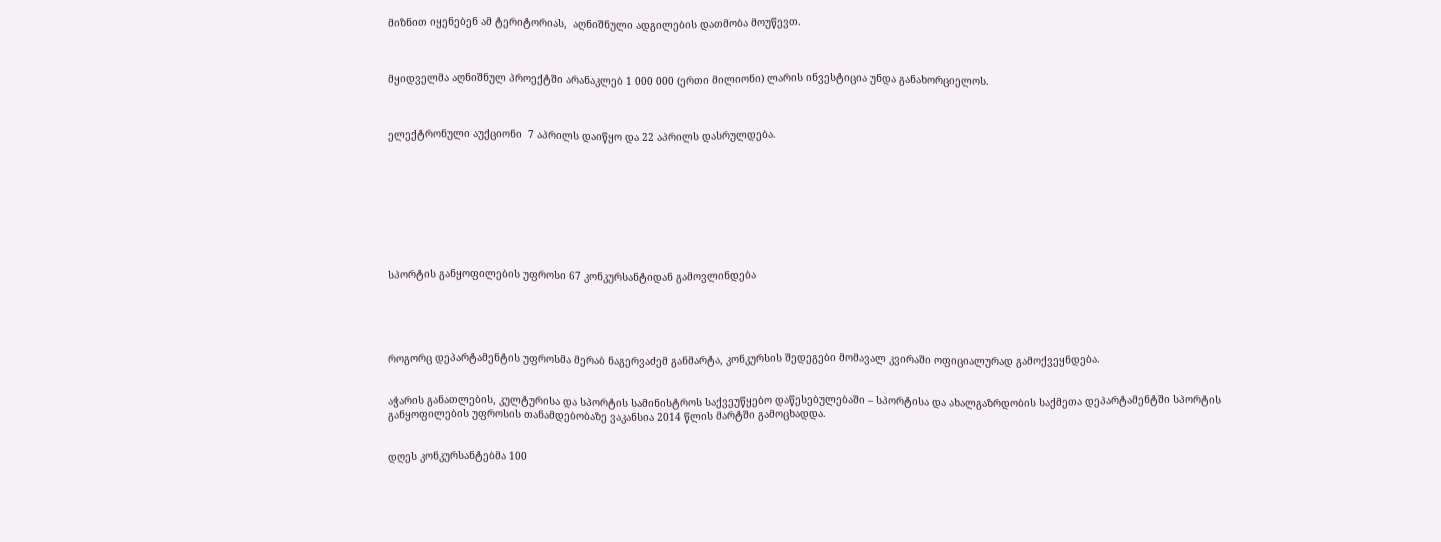მიზნით იყენებენ ამ ტერიტორიას,  აღნიშნული ადგილების დათმობა მოუწევთ.



მყიდველმა აღნიშნულ პროექტში არანაკლებ 1 000 000 (ერთი მილიონი) ლარის ინვესტიცია უნდა განახორციელოს.



ელექტრონული აუქციონი  7 აპრილს დაიწყო და 22 აპრილს დასრულდება.









სპორტის განყოფილების უფროსი 67 კონკურსანტიდან გამოვლინდება





როგორც დეპარტამენტის უფროსმა მერაბ ნაგერვაძემ განმარტა, კონკურსის შედეგები მომავალ კვირაში ოფიციალურად გამოქვეყნდება.


აჭარის განათლების, კულტურისა და სპორტის სამინისტროს საქვეუწყებო დაწესებულებაში – სპორტისა და ახალგაზრდობის საქმეთა დეპარტამენტში სპორტის განყოფილების უფროსის თანამდებობაზე ვაკანსია 2014 წლის მარტში გამოცხადდა.


დღეს კონკურსანტებმა 100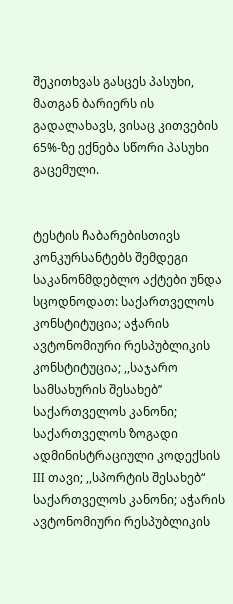შეკითხვას გასცეს პასუხი, მათგან ბარიერს ის გადალახავს, ვისაც კითვების 65%-ზე ექნება სწორი პასუხი გაცემული.


ტესტის ჩაბარებისთივს კონკურსანტებს შემდეგი საკანონმდებლო აქტები უნდა სცოდნოდათ: საქართველოს კონსტიტუცია; აჭარის ავტონომიური რესპუბლიკის კონსტიტუცია; ,,საჯარო სამსახურის შესახებ’’ საქართველოს კანონი; საქართველოს ზოგადი ადმინისტრაციული კოდექსის III თავი; ,,სპორტის შესახებ“ საქართველოს კანონი; აჭარის ავტონომიური რესპუბლიკის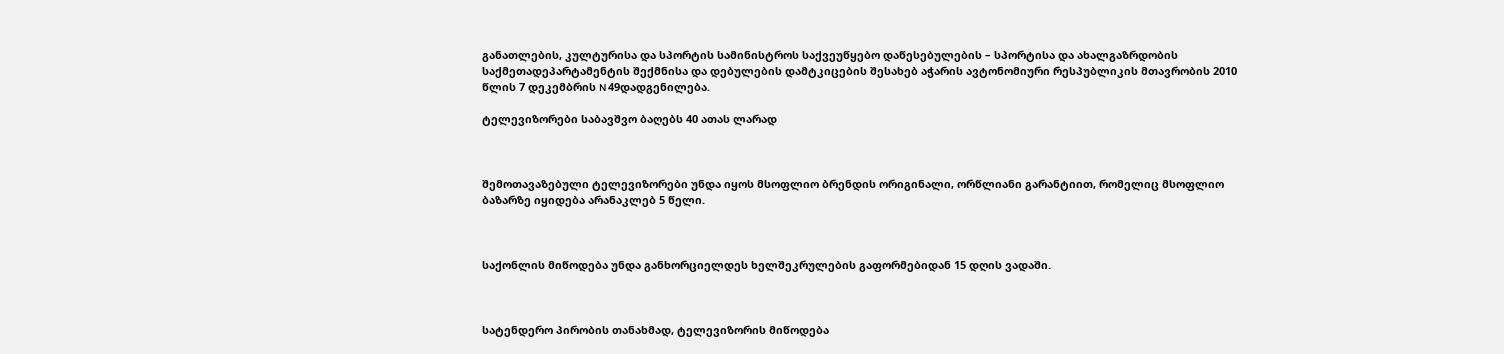განათლების, კულტურისა და სპორტის სამინისტროს საქვეუწყებო დაწესებულების – სპორტისა და ახალგაზრდობის საქმეთადეპარტამენტის შექმნისა და დებულების დამტკიცების შესახებ აჭარის ავტონომიური რესპუბლიკის მთავრობის 2010 წლის 7 დეკემბრის N 49დადგენილება.

ტელევიზორები საბავშვო ბაღებს 40 ათას ლარად



შემოთავაზებული ტელევიზორები უნდა იყოს მსოფლიო ბრენდის ორიგინალი, ორწლიანი გარანტიით, რომელიც მსოფლიო ბაზარზე იყიდება არანაკლებ 5 წელი.



საქონლის მიწოდება უნდა განხორციელდეს ხელშეკრულების გაფორმებიდან 15 დღის ვადაში.



სატენდერო პირობის თანახმად, ტელევიზორის მიწოდება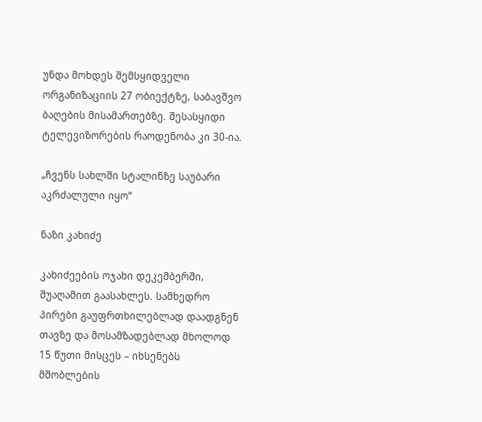უნდა მოხდეს შემსყიდველი ორგანიზაციის 27 ობიექტზე, საბავშვო ბაღების მისამართებზე. შესასყიდი ტელევიზორების რაოდენობა კი 30-ია.

„ჩვენს სახლში სტალინზე საუბარი აკრძალული იყო“

ნაზი კახიძე

კახიძეების ოჯახი დეკემბერში, შუაღამით გაასახლეს. სამხედრო პირები გაუფრთხილებლად დაადგნენ თავზე და მოსამზადებლად მხოლოდ 15 წუთი მისცეს – იხსენებს მშობლების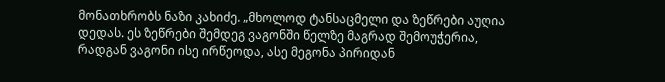მონათხრობს ნაზი კახიძე. „მხოლოდ ტანსაცმელი და ზეწრები აუღია დედას. ეს ზეწრები შემდეგ ვაგონში წელზე მაგრად შემოუჭერია, რადგან ვაგონი ისე ირწეოდა, ასე მეგონა პირიდან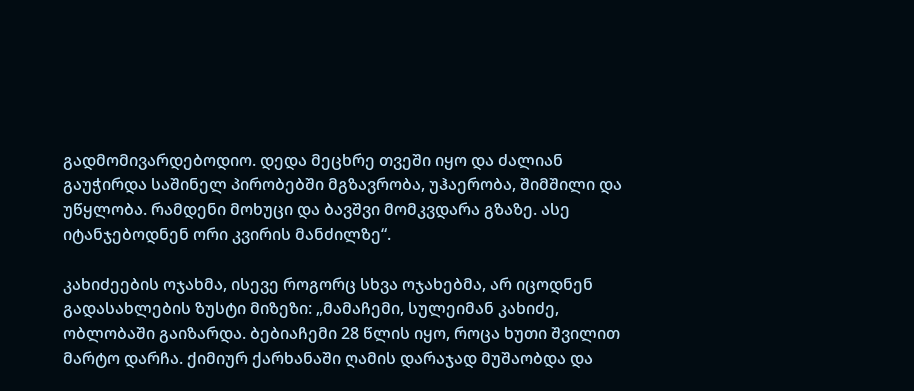გადმომივარდებოდიო. დედა მეცხრე თვეში იყო და ძალიან გაუჭირდა საშინელ პირობებში მგზავრობა, უჰაერობა, შიმშილი და უწყლობა. რამდენი მოხუცი და ბავშვი მომკვდარა გზაზე. ასე იტანჯებოდნენ ორი კვირის მანძილზე“.

კახიძეების ოჯახმა, ისევე როგორც სხვა ოჯახებმა, არ იცოდნენ გადასახლების ზუსტი მიზეზი: „მამაჩემი, სულეიმან კახიძე, ობლობაში გაიზარდა. ბებიაჩემი 28 წლის იყო, როცა ხუთი შვილით მარტო დარჩა. ქიმიურ ქარხანაში ღამის დარაჯად მუშაობდა და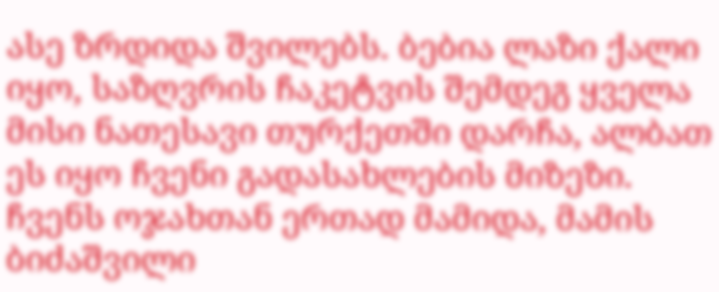ასე ზრდიდა შვილებს. ბებია ლაზი ქალი იყო, საზღვრის ჩაკეტვის შემდეგ ყველა მისი ნათესავი თურქეთში დარჩა, ალბათ ეს იყო ჩვენი გადასახლების მიზეზი. ჩვენს ოჯახთან ერთად მამიდა, მამის ბიძაშვილი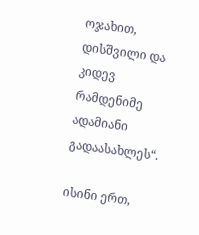ოჯახით, დისშვილი და კიდევ რამდენიმე ადამიანი გადაასახლეს“.

ისინი ერთ,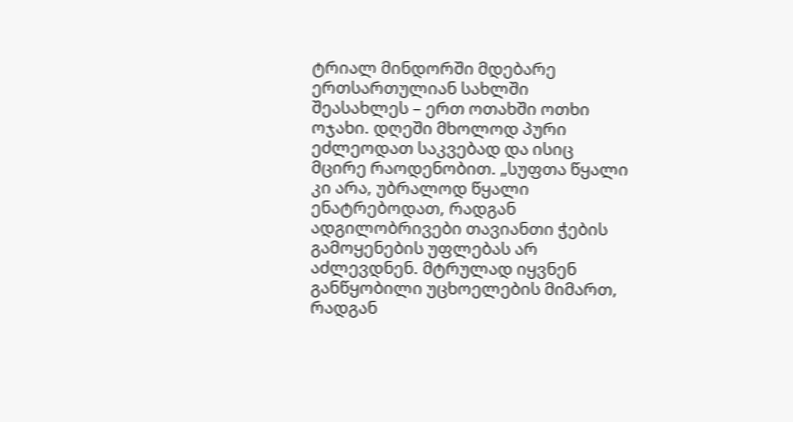ტრიალ მინდორში მდებარე ერთსართულიან სახლში შეასახლეს – ერთ ოთახში ოთხი ოჯახი. დღეში მხოლოდ პური ეძლეოდათ საკვებად და ისიც მცირე რაოდენობით. „სუფთა წყალი კი არა, უბრალოდ წყალი ენატრებოდათ, რადგან ადგილობრივები თავიანთი ჭების გამოყენების უფლებას არ აძლევდნენ. მტრულად იყვნენ განწყობილი უცხოელების მიმართ, რადგან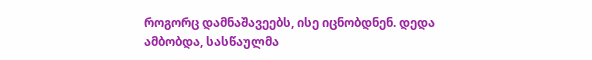როგორც დამნაშავეებს, ისე იცნობდნენ. დედა ამბობდა, სასწაულმა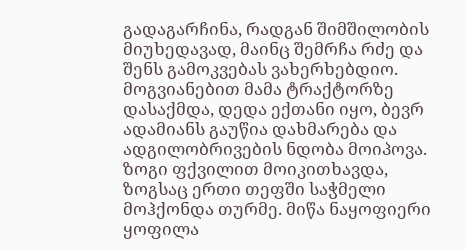გადაგარჩინა, რადგან შიმშილობის მიუხედავად, მაინც შემრჩა რძე და შენს გამოკვებას ვახერხებდიო. მოგვიანებით მამა ტრაქტორზე დასაქმდა, დედა ექთანი იყო, ბევრ ადამიანს გაუწია დახმარება და ადგილობრივების ნდობა მოიპოვა. ზოგი ფქვილით მოიკითხავდა, ზოგსაც ერთი თეფში საჭმელი მოჰქონდა თურმე. მიწა ნაყოფიერი ყოფილა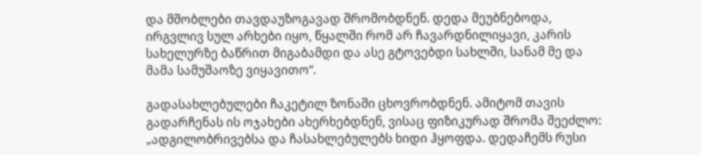და მშობლები თავდაუზოგავად შრომობდნენ. დედა მეუბნებოდა, ირგვლივ სულ არხები იყო, წყალში რომ არ ჩავარდნილიყავი, კარის სახელურზე ბაწრით მიგაბამდი და ასე გტოვებდი სახლში, სანამ მე და მამა სამუშაოზე ვიყავითო“.

გადასახლებულები ჩაკეტილ ზონაში ცხოვრობდნენ. ამიტომ თავის გადარჩენას ის ოჯახები ახერხებდნენ, ვისაც ფიზიკურად შრომა შეეძლო: „ადგილობრივებსა და ჩასახლებულებს ხიდი ჰყოფდა. დედაჩემს რუსი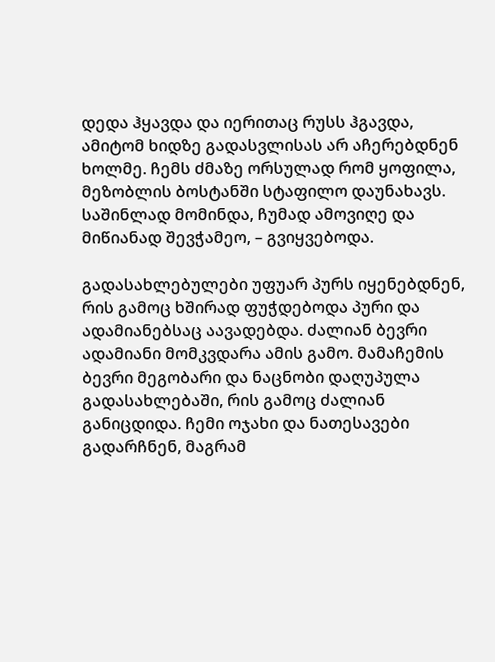დედა ჰყავდა და იერითაც რუსს ჰგავდა, ამიტომ ხიდზე გადასვლისას არ აჩერებდნენ ხოლმე. ჩემს ძმაზე ორსულად რომ ყოფილა, მეზობლის ბოსტანში სტაფილო დაუნახავს. საშინლად მომინდა, ჩუმად ამოვიღე და მიწიანად შევჭამეო, – გვიყვებოდა.

გადასახლებულები უფუარ პურს იყენებდნენ, რის გამოც ხშირად ფუჭდებოდა პური და ადამიანებსაც აავადებდა. ძალიან ბევრი ადამიანი მომკვდარა ამის გამო. მამაჩემის ბევრი მეგობარი და ნაცნობი დაღუპულა გადასახლებაში, რის გამოც ძალიან განიცდიდა. ჩემი ოჯახი და ნათესავები გადარჩნენ, მაგრამ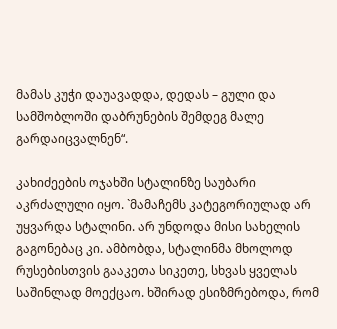მამას კუჭი დაუავადდა, დედას – გული და სამშობლოში დაბრუნების შემდეგ მალე გარდაიცვალნენ“.

კახიძეების ოჯახში სტალინზე საუბარი აკრძალული იყო. `მამაჩემს კატეგორიულად არ უყვარდა სტალინი. არ უნდოდა მისი სახელის გაგონებაც კი. ამბობდა, სტალინმა მხოლოდ რუსებისთვის გააკეთა სიკეთე, სხვას ყველას საშინლად მოექცაო. ხშირად ესიზმრებოდა, რომ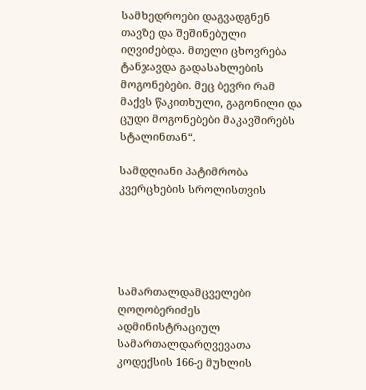სამხედროები დაგვადგნენ თავზე და შეშინებული იღვიძებდა. მთელი ცხოვრება ტანჯავდა გადასახლების მოგონებები. მეც ბევრი რამ მაქვს წაკითხული, გაგონილი და ცუდი მოგონებები მაკავშირებს სტალინთან“.

სამდღიანი პატიმრობა კვერცხების სროლისთვის





სამართალდამცველები ღოღობერიძეს ადმინისტრაციულ სამართალდარღვევათა კოდექსის 166-ე მუხლის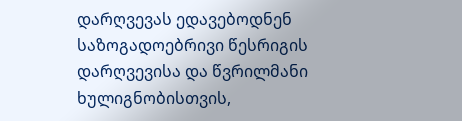დარღვევას ედავებოდნენ საზოგადოებრივი წესრიგის დარღვევისა და წვრილმანი ხულიგნობისთვის,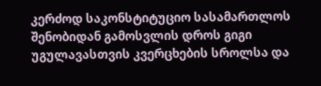კერძოდ საკონსტიტუციო სასამართლოს შენობიდან გამოსვლის დროს გიგი უგულავასთვის კვერცხების სროლსა და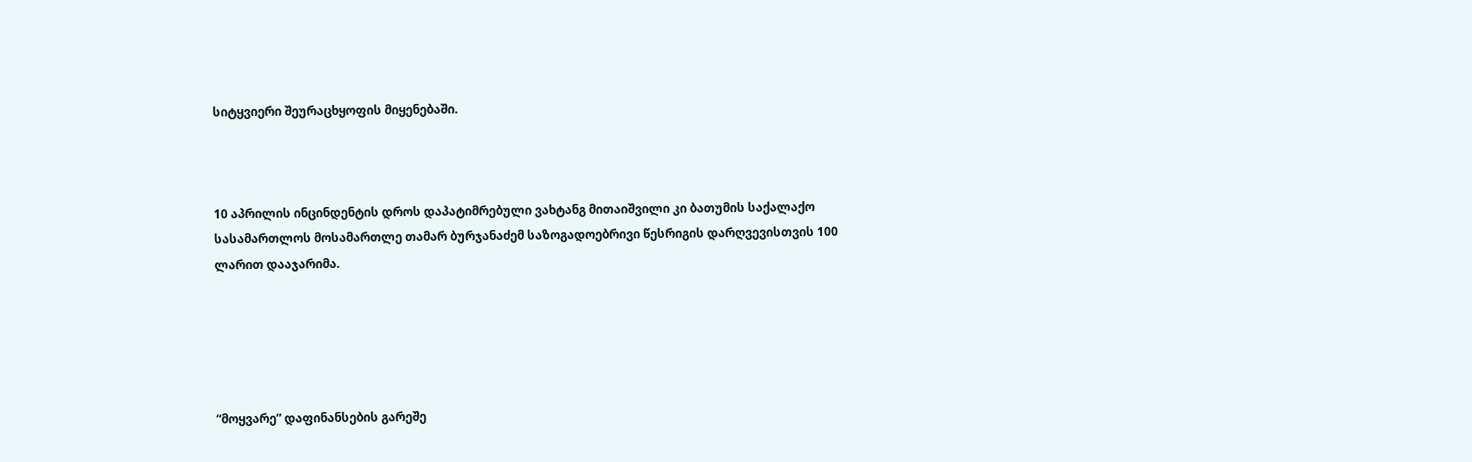სიტყვიერი შეურაცხყოფის მიყენებაში.



10 აპრილის ინცინდენტის დროს დაპატიმრებული ვახტანგ მითაიშვილი კი ბათუმის საქალაქო სასამართლოს მოსამართლე თამარ ბურჯანაძემ საზოგადოებრივი წესრიგის დარღვევისთვის 100 ლარით დააჯარიმა.





“მოყვარე” დაფინანსების გარეშე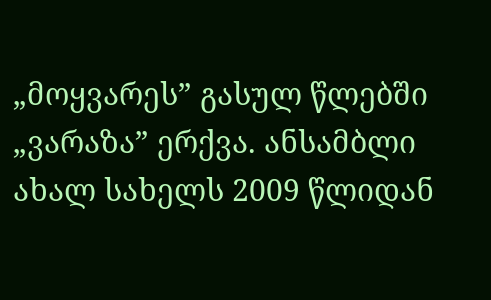„მოყვარეს” გასულ წლებში „ვარაზა” ერქვა. ანსამბლი ახალ სახელს 2009 წლიდან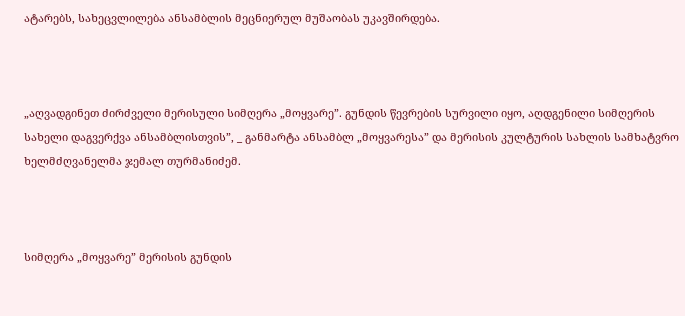ატარებს, სახეცვლილება ანსამბლის მეცნიერულ მუშაობას უკავშირდება.



„აღვადგინეთ ძირძველი მერისული სიმღერა „მოყვარე”. გუნდის წევრების სურვილი იყო, აღდგენილი სიმღერის სახელი დაგვერქვა ანსამბლისთვის”, _ განმარტა ანსამბლ „მოყვარესა” და მერისის კულტურის სახლის სამხატვრო ხელმძღვანელმა ჯემალ თურმანიძემ.



სიმღერა „მოყვარე” მერისის გუნდის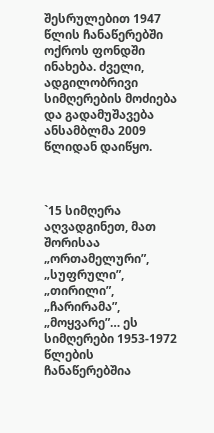შესრულებით 1947 წლის ჩანაწერებში ოქროს ფონდში ინახება. ძველი, ადგილობრივი სიმღერების მოძიება და გადამუშავება  ანსამბლმა 2009 წლიდან დაიწყო.



`15 სიმღერა აღვადგინეთ, მათ შორისაა „ორთამელური”, „სუფრული”, „თირილი”, „ჩარირამა”, „მოყვარე”… ეს სიმღერები 1953-1972 წლების ჩანაწერებშია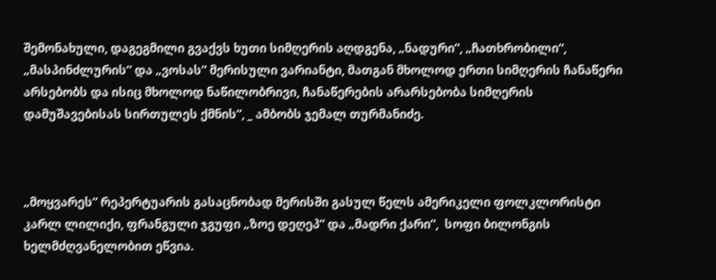შემონახული, დაგეგმილი გვაქვს ხუთი სიმღერის აღდგენა, „ნადური”, „ჩათხრობილი“,  „მასპინძლურის” და „ვოსას” მერისული ვარიანტი, მათგან მხოლოდ ერთი სიმღერის ჩანაწერი არსებობს და ისიც მხოლოდ ნაწილობრივი, ჩანაწერების არარსებობა სიმღერის დამუშავებისას სირთულეს ქმნის”, _ ამბობს ჯემალ თურმანიძე.



„მოყვარეს” რეპერტუარის გასაცნობად მერისში გასულ წელს ამერიკელი ფოლკლორისტი კარლ ლილიქი, ფრანგული ჯგუფი „ზოე დეღეპ” და „მადრი ქარი”,  სოფი ბილონგის ხელმძღვანელობით ეწვია.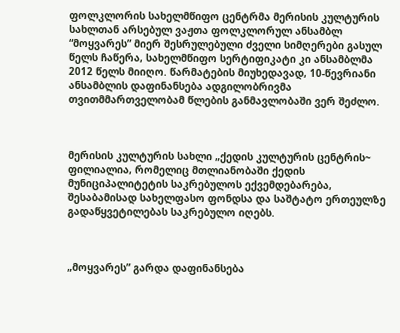ფოლკლორის სახელმწიფო ცენტრმა მერისის კულტურის სახლთან არსებულ ვაჟთა ფოლკლორულ ანსამბლ “მოყვარეს” მიერ შესრულებული ძველი სიმღერები გასულ წელს ჩაწერა, სახელმწიფო სერტიფიკატი კი ანსამბლმა 2012 წელს მიიღო. წარმატების მიუხედავად, 10-წევრიანი ანსამბლის დაფინანსება ადგილობრივმა თვითმმართველობამ წლების განმავლობაში ვერ შეძლო.



მერისის კულტურის სახლი „ქედის კულტურის ცენტრის~ ფილიალია, რომელიც მთლიანობაში ქედის მუნიციპალიტეტის საკრებულოს ექვემდებარება, შესაბამისად სახელფასო ფონდსა და საშტატო ერთეულზე გადაწყვეტილებას საკრებულო იღებს.



„მოყვარეს” გარდა დაფინანსება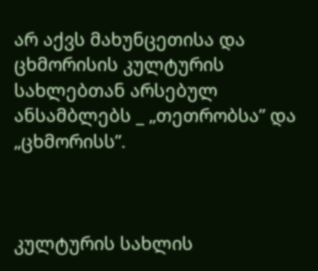არ აქვს მახუნცეთისა და ცხმორისის კულტურის სახლებთან არსებულ ანსამბლებს _ „თეთრობსა” და „ცხმორისს”.



კულტურის სახლის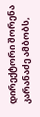დირექტორი შორენა კარანაძე ამბობს,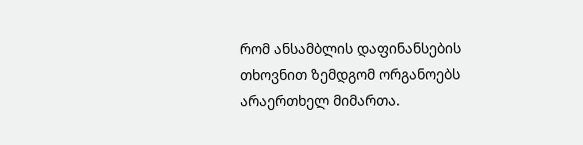რომ ანსამბლის დაფინანსების თხოვნით ზემდგომ ორგანოებს არაერთხელ მიმართა.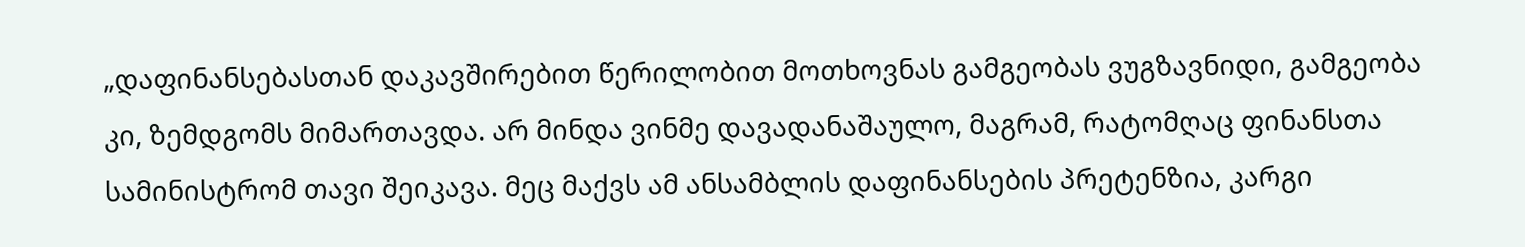„დაფინანსებასთან დაკავშირებით წერილობით მოთხოვნას გამგეობას ვუგზავნიდი, გამგეობა კი, ზემდგომს მიმართავდა. არ მინდა ვინმე დავადანაშაულო, მაგრამ, რატომღაც ფინანსთა სამინისტრომ თავი შეიკავა. მეც მაქვს ამ ანსამბლის დაფინანსების პრეტენზია, კარგი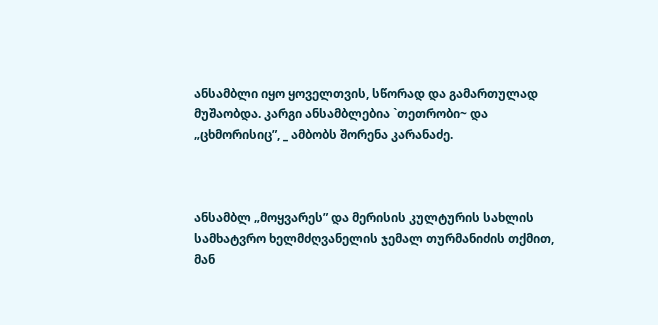ანსამბლი იყო ყოველთვის, სწორად და გამართულად მუშაობდა. კარგი ანსამბლებია `თეთრობი~ და „ცხმორისიც”, _ ამბობს შორენა კარანაძე.



ანსამბლ „მოყვარეს” და მერისის კულტურის სახლის სამხატვრო ხელმძღვანელის ჯემალ თურმანიძის თქმით, მან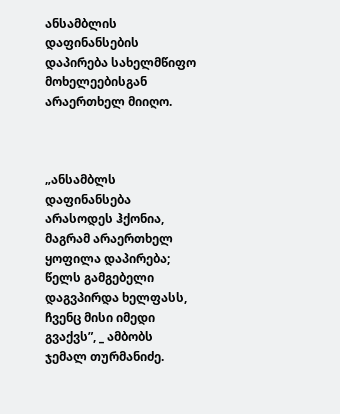ანსამბლის დაფინანსების დაპირება სახელმწიფო მოხელეებისგან არაერთხელ მიიღო.



„ანსამბლს დაფინანსება არასოდეს ჰქონია, მაგრამ არაერთხელ ყოფილა დაპირება; წელს გამგებელი დაგვპირდა ხელფასს, ჩვენც მისი იმედი გვაქვს”, _ ამბობს ჯემალ თურმანიძე.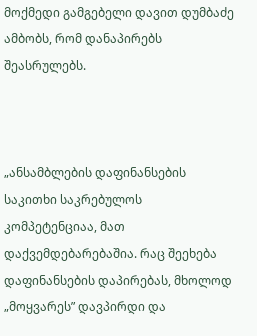მოქმედი გამგებელი დავით დუმბაძე ამბობს, რომ დანაპირებს შეასრულებს.



„ანსამბლების დაფინანსების საკითხი საკრებულოს კომპეტენციაა, მათ დაქვემდებარებაშია. რაც შეეხება დაფინანსების დაპირებას, მხოლოდ „მოყვარეს” დავპირდი და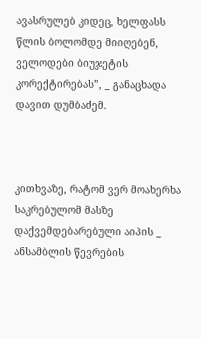ავასრულებ კიდეც, ხელფასს წლის ბოლომდე მიიღებენ, ველოდები ბიუჯეტის კორექტირებას”, _ განაცხადა დავით დუმბაძემ.



კითხვაზე, რატომ ვერ მოახერხა საკრებულომ მასზე დაქვემდებარებული აიპის _ ანსამბლის წევრების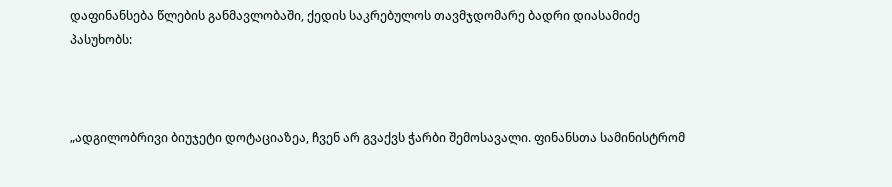დაფინანსება წლების განმავლობაში, ქედის საკრებულოს თავმჯდომარე ბადრი დიასამიძე პასუხობს:



„ადგილობრივი ბიუჯეტი დოტაციაზეა, ჩვენ არ გვაქვს ჭარბი შემოსავალი. ფინანსთა სამინისტრომ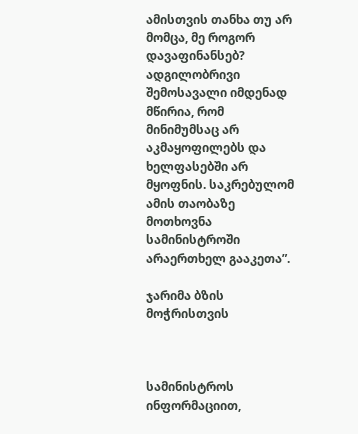ამისთვის თანხა თუ არ მომცა, მე როგორ დავაფინანსებ? ადგილობრივი შემოსავალი იმდენად მწირია, რომ მინიმუმსაც არ აკმაყოფილებს და  ხელფასებში არ მყოფნის. საკრებულომ ამის თაობაზე მოთხოვნა სამინისტროში არაერთხელ გააკეთა”.

ჯარიმა ბზის მოჭრისთვის



სამინისტროს ინფორმაციით,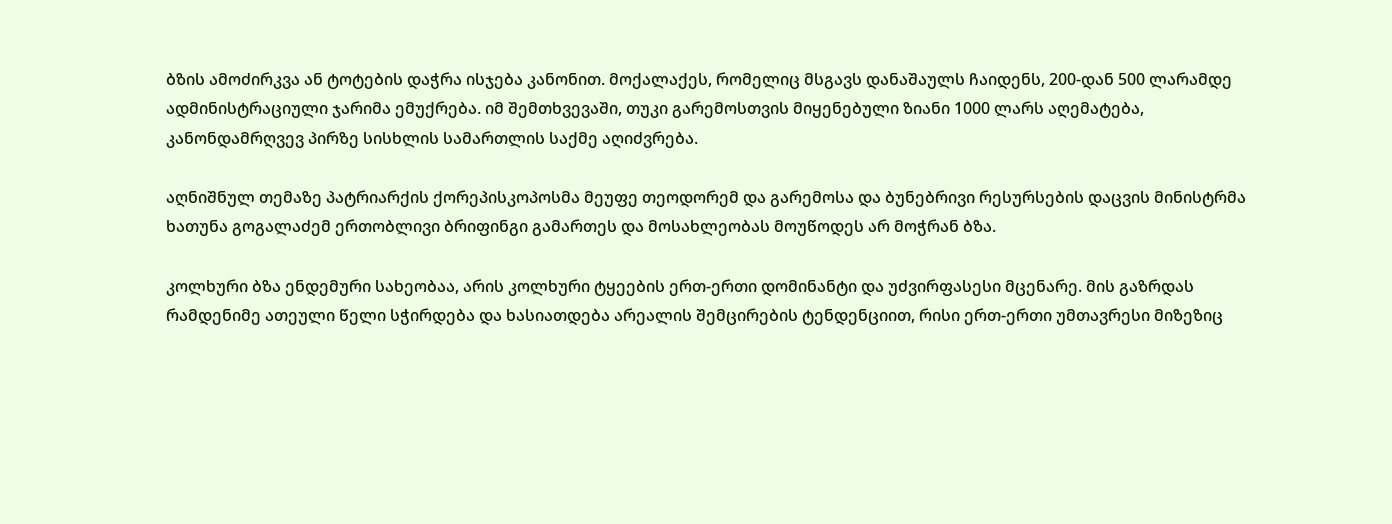ბზის ამოძირკვა ან ტოტების დაჭრა ისჯება კანონით. მოქალაქეს, რომელიც მსგავს დანაშაულს ჩაიდენს, 200-დან 500 ლარამდე ადმინისტრაციული ჯარიმა ემუქრება. იმ შემთხვევაში, თუკი გარემოსთვის მიყენებული ზიანი 1000 ლარს აღემატება, კანონდამრღვევ პირზე სისხლის სამართლის საქმე აღიძვრება.

აღნიშნულ თემაზე პატრიარქის ქორეპისკოპოსმა მეუფე თეოდორემ და გარემოსა და ბუნებრივი რესურსების დაცვის მინისტრმა ხათუნა გოგალაძემ ერთობლივი ბრიფინგი გამართეს და მოსახლეობას მოუწოდეს არ მოჭრან ბზა.

კოლხური ბზა ენდემური სახეობაა, არის კოლხური ტყეების ერთ-ერთი დომინანტი და უძვირფასესი მცენარე. მის გაზრდას რამდენიმე ათეული წელი სჭირდება და ხასიათდება არეალის შემცირების ტენდენციით, რისი ერთ-ერთი უმთავრესი მიზეზიც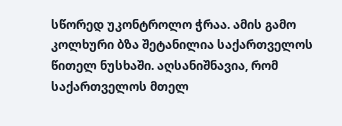სწორედ უკონტროლო ჭრაა. ამის გამო კოლხური ბზა შეტანილია საქართველოს წითელ ნუსხაში. აღსანიშნავია, რომ საქართველოს მთელ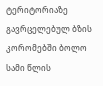ტერიტორიაზე გავრცელებულ ბზის კორომებში ბოლო სამი წლის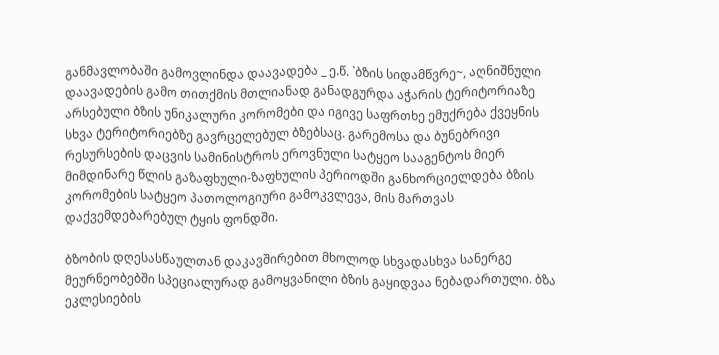განმავლობაში გამოვლინდა დაავადება _ ე.წ. `ბზის სიდამწვრე~, აღნიშნული დაავადების გამო თითქმის მთლიანად განადგურდა აჭარის ტერიტორიაზე არსებული ბზის უნიკალური კორომები და იგივე საფრთხე ემუქრება ქვეყნის სხვა ტერიტორიებზე გავრცელებულ ბზებსაც. გარემოსა და ბუნებრივი რესურსების დაცვის სამინისტროს ეროვნული სატყეო სააგენტოს მიერ მიმდინარე წლის გაზაფხული-ზაფხულის პერიოდში განხორციელდება ბზის კორომების სატყეო პათოლოგიური გამოკვლევა, მის მართვას დაქვემდებარებულ ტყის ფონდში.

ბზობის დღესასწაულთან დაკავშირებით მხოლოდ სხვადასხვა სანერგე მეურნეობებში სპეციალურად გამოყვანილი ბზის გაყიდვაა ნებადართული. ბზა ეკლესიების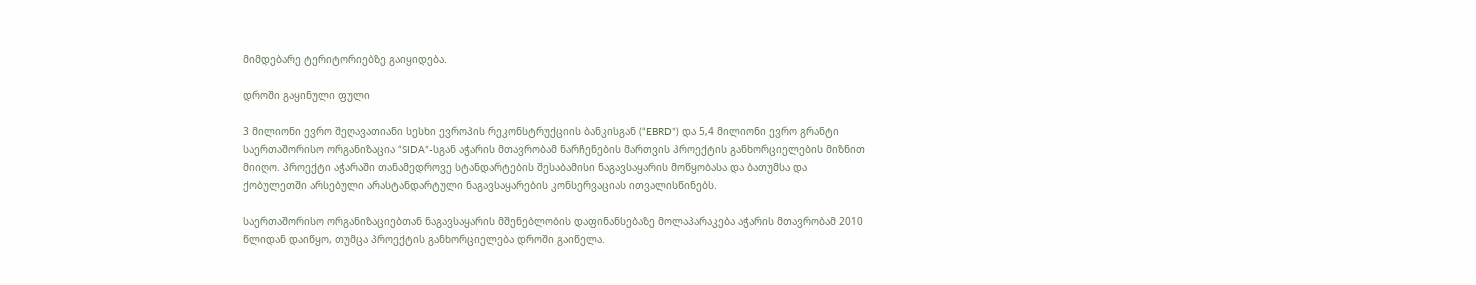მიმდებარე ტერიტორიებზე გაიყიდება.

დროში გაყინული ფული

3 მილიონი ევრო შეღავათიანი სესხი ევროპის რეკონსტრუქციის ბანკისგან (“EBRD”) და 5,4 მილიონი ევრო გრანტი საერთაშორისო ორგანიზაცია “SIDA”-სგან აჭარის მთავრობამ ნარჩენების მართვის პროექტის განხორციელების მიზნით მიიღო. პროექტი აჭარაში თანამედროვე სტანდარტების შესაბამისი ნაგავსაყარის მოწყობასა და ბათუმსა და ქობულეთში არსებული არასტანდარტული ნაგავსაყარების კონსერვაციას ითვალისწინებს.

საერთაშორისო ორგანიზაციებთან ნაგავსაყარის მშენებლობის დაფინანსებაზე მოლაპარაკება აჭარის მთავრობამ 2010 წლიდან დაიწყო, თუმცა პროექტის განხორციელება დროში გაიწელა.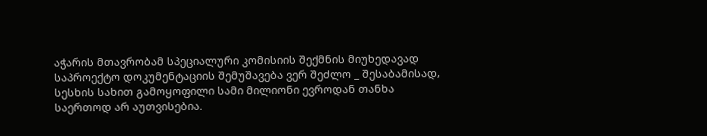აჭარის მთავრობამ სპეციალური კომისიის შექმნის მიუხედავად საპროექტო დოკუმენტაციის შემუშავება ვერ შეძლო _ შესაბამისად, სესხის სახით გამოყოფილი სამი მილიონი ევროდან თანხა საერთოდ არ აუთვისებია.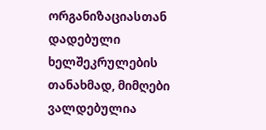ორგანიზაციასთან დადებული ხელშეკრულების თანახმად, მიმღები ვალდებულია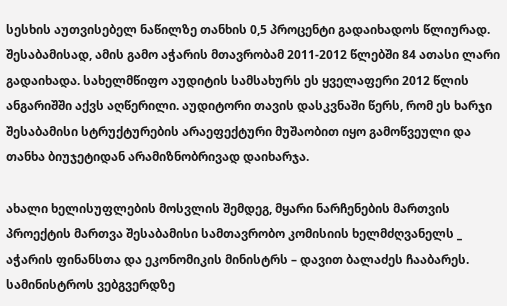სესხის აუთვისებელ ნაწილზე თანხის 0,5 პროცენტი გადაიხადოს წლიურად.  შესაბამისად, ამის გამო აჭარის მთავრობამ 2011-2012 წლებში 84 ათასი ლარი გადაიხადა. სახელმწიფო აუდიტის სამსახურს ეს ყველაფერი 2012 წლის ანგარიშში აქვს აღწერილი. აუდიტორი თავის დასკვნაში წერს, რომ ეს ხარჯი შესაბამისი სტრუქტურების არაეფექტური მუშაობით იყო გამოწვეული და თანხა ბიუჯეტიდან არამიზნობრივად დაიხარჯა.

ახალი ხელისუფლების მოსვლის შემდეგ, მყარი ნარჩენების მართვის პროექტის მართვა შესაბამისი სამთავრობო კომისიის ხელმძღვანელს _ აჭარის ფინანსთა და ეკონომიკის მინისტრს – დავით ბალაძეს ჩააბარეს. სამინისტროს ვებგვერდზე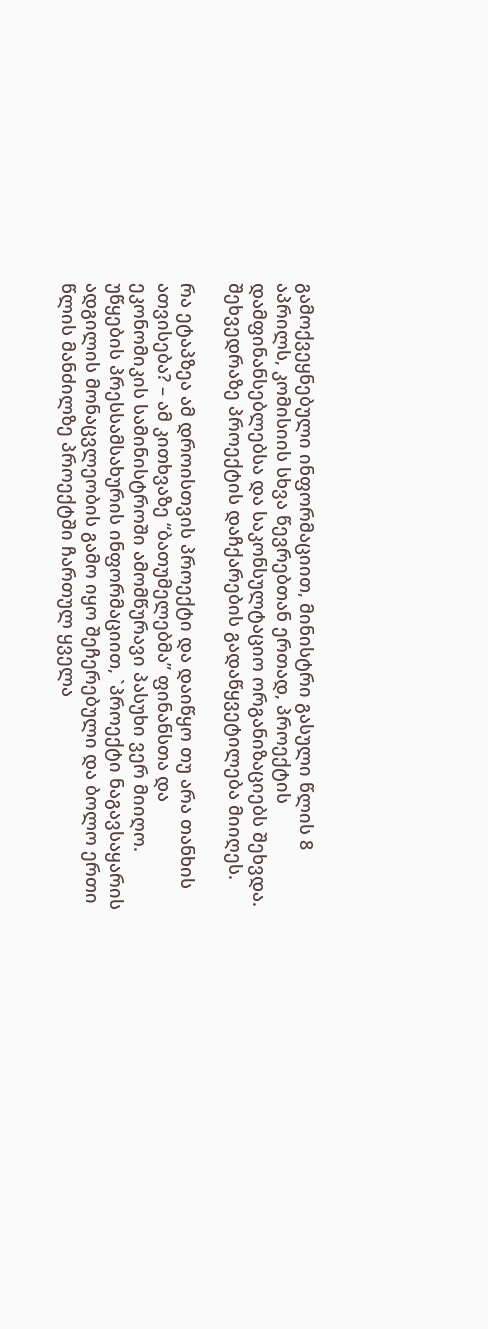გამოქვეყნებული ინფორმაციით, მინისტრი გასული წლის 8 აპრილს, კომისიის სხვა წევრებთან ერთად, პროექტის დამფინანსებლებსა და საკონსულტაციო ორგანიზაციებს შეხვდა. შეხვედრაზე პროექტის დაჩქარების გადაწყვეტილება მიიღეს.

რა ეტაპზეა ამ დროისთვის პროექტი და დაიწყო თუ არა თანხის ათვისება? – ამ კითხვაზე “ბათუმელებმა” ფინანსთა და ეკონომიკის სამინისტროში ამომწურავი პასუხი ვერ მიიღო. უწყების პრესსამსახურის ინფორმაციით, `პროექტი ნაგავსაყარის ადგილის მონაცვლეობის გამო იყო შეჩერებული და ბოლო ერთი წლის მანძილზე პროექტში ჩართულ ყველა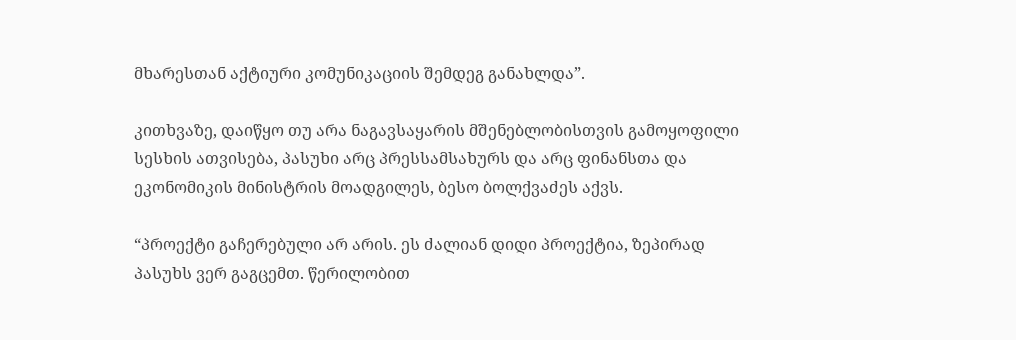მხარესთან აქტიური კომუნიკაციის შემდეგ განახლდა”.

კითხვაზე, დაიწყო თუ არა ნაგავსაყარის მშენებლობისთვის გამოყოფილი სესხის ათვისება, პასუხი არც პრესსამსახურს და არც ფინანსთა და ეკონომიკის მინისტრის მოადგილეს, ბესო ბოლქვაძეს აქვს.

“პროექტი გაჩერებული არ არის. ეს ძალიან დიდი პროექტია, ზეპირად პასუხს ვერ გაგცემთ. წერილობით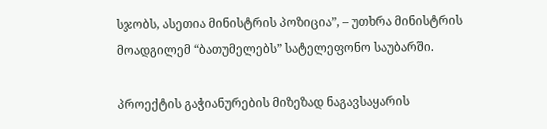სჯობს, ასეთია მინისტრის პოზიცია”, – უთხრა მინისტრის მოადგილემ “ბათუმელებს” სატელეფონო საუბარში.

პროექტის გაჭიანურების მიზეზად ნაგავსაყარის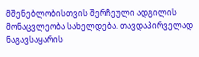მშენებლობისთვის შერჩეული ადგილის მონაცვლეობა სახელდება. თავდაპირველად ნაგავსაყარის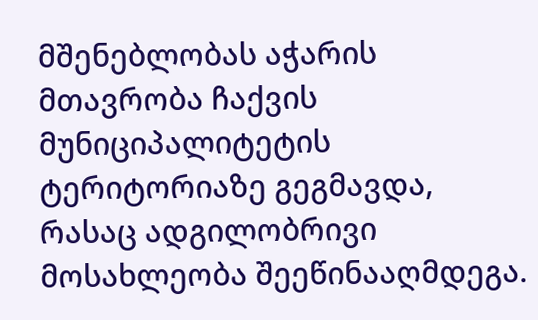მშენებლობას აჭარის მთავრობა ჩაქვის მუნიციპალიტეტის ტერიტორიაზე გეგმავდა, რასაც ადგილობრივი მოსახლეობა შეეწინააღმდეგა.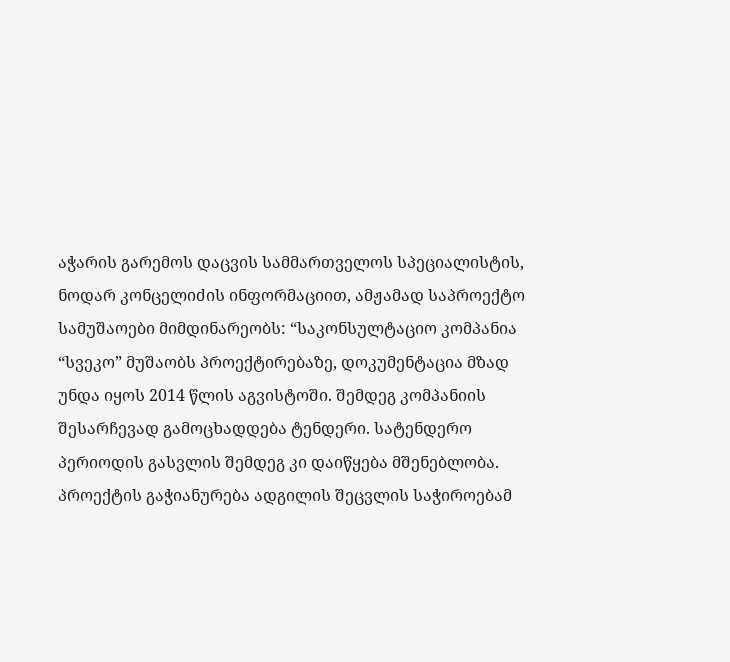აჭარის გარემოს დაცვის სამმართველოს სპეციალისტის, ნოდარ კონცელიძის ინფორმაციით, ამჟამად საპროექტო სამუშაოები მიმდინარეობს: “საკონსულტაციო კომპანია “სვეკო” მუშაობს პროექტირებაზე, დოკუმენტაცია მზად უნდა იყოს 2014 წლის აგვისტოში. შემდეგ კომპანიის შესარჩევად გამოცხადდება ტენდერი. სატენდერო პერიოდის გასვლის შემდეგ კი დაიწყება მშენებლობა. პროექტის გაჭიანურება ადგილის შეცვლის საჭიროებამ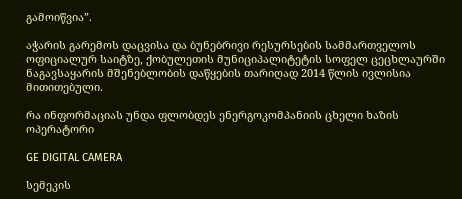გამოიწვია”.

აჭარის გარემოს დაცვისა და ბუნებრივი რესურსების სამმართველოს ოფიციალურ საიტზე, ქობულეთის მუნიციპალიტეტის სოფელ ცეცხლაურში ნაგავსაყარის მშენებლობის დაწყების თარიღად 2014 წლის ივლისია მითითებული.

რა ინფორმაციას უნდა ფლობდეს ენერგოკომპანიის ცხელი ხაზის ოპერატორი

GE DIGITAL CAMERA

სემეკის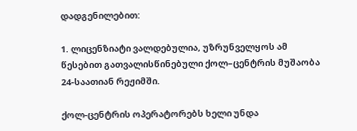დადგენილებით:

1. ლიცენზიატი ვალდებულია, უზრუნველყოს ამ წესებით გათვალისწინებული ქოლ–ცენტრის მუშაობა 24-საათიან რეჟიმში.

ქოლ-ცენტრის ოპერატორებს ხელი უნდა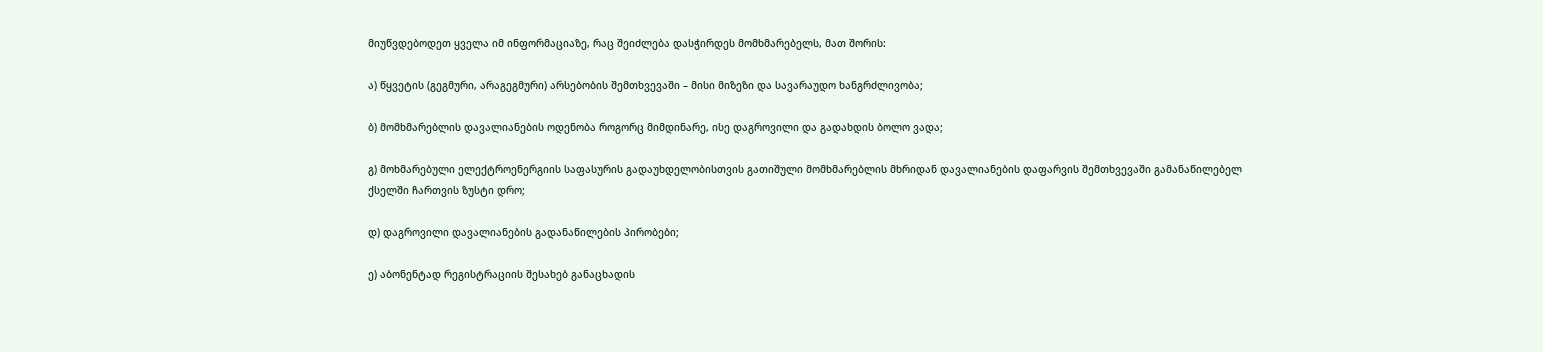მიუწვდებოდეთ ყველა იმ ინფორმაციაზე, რაც შეიძლება დასჭირდეს მომხმარებელს, მათ შორის:

ა) წყვეტის (გეგმური, არაგეგმური) არსებობის შემთხვევაში – მისი მიზეზი და სავარაუდო ხანგრძლივობა;

ბ) მომხმარებლის დავალიანების ოდენობა როგორც მიმდინარე, ისე დაგროვილი და გადახდის ბოლო ვადა;

გ) მოხმარებული ელექტროენერგიის საფასურის გადაუხდელობისთვის გათიშული მომხმარებლის მხრიდან დავალიანების დაფარვის შემთხვევაში გამანაწილებელ ქსელში ჩართვის ზუსტი დრო;

დ) დაგროვილი დავალიანების გადანაწილების პირობები;

ე) აბონენტად რეგისტრაციის შესახებ განაცხადის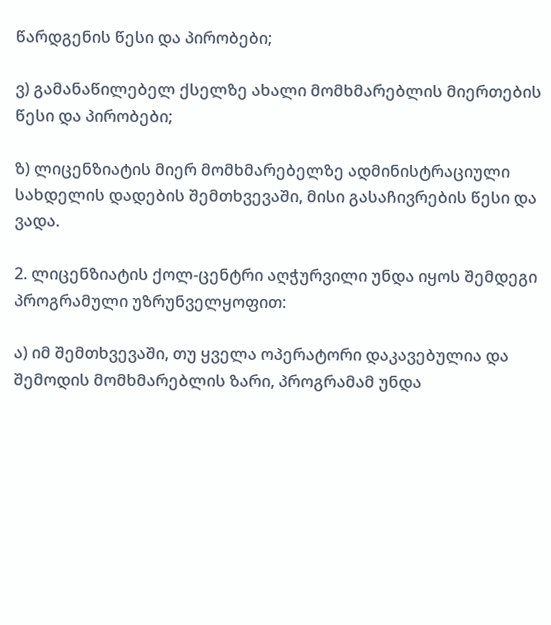წარდგენის წესი და პირობები;

ვ) გამანაწილებელ ქსელზე ახალი მომხმარებლის მიერთების წესი და პირობები;

ზ) ლიცენზიატის მიერ მომხმარებელზე ადმინისტრაციული სახდელის დადების შემთხვევაში, მისი გასაჩივრების წესი და ვადა.

2. ლიცენზიატის ქოლ-ცენტრი აღჭურვილი უნდა იყოს შემდეგი პროგრამული უზრუნველყოფით:

ა) იმ შემთხვევაში, თუ ყველა ოპერატორი დაკავებულია და შემოდის მომხმარებლის ზარი, პროგრამამ უნდა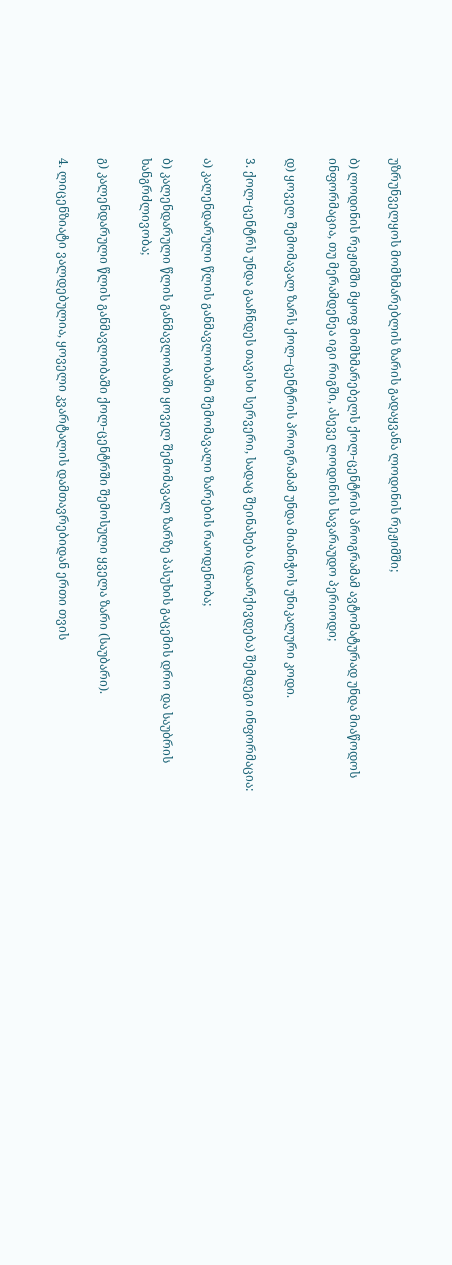უზრუნველყოს მომხმარებლის ზარის გადაყვანა ლოდინის რეჟიმში;

ბ) ლოდინის რეჟიმში მყოფ მომხმარებელს ქოლ-ცენტრის პროგრამამ ავტომატურად უნდა მიაწოდოს ინფორმაცია, თუ მერამდენეა იგი რიგში, ასევე ლოდინის სავარაუდო პერიოდი;

დ) ყოველ შემომავალ ზარს ქოლ–ცენტრის პროგრამამ უნდა მიანიჭოს უნიკალური კოდი.

3. ქოლ-ცენტრს უნდა გააჩნდეს თავისი სერვერი, სადაც შეინახება (დაარქივდება) შემდეგი ინფორმაცია:

ა) კალენდარული წლის განმავლობაში შემომავალი ზარების რაოდენობა;

ბ) კალენდარული წლის განმავლობაში ყოველ შემომავალ ზარზე პასუხის გაცემის დრო და საუბრის ხანგრძლივობა;

გ) კალენდარული წლის განმავლობაში ქოლ-ცენტრში შემოსული ყველა ზარი (საუბარი).

4. ლიცენზიატი ვალდებულია, ყოველი კვარტალის დამთავრებიდან ერთი თვის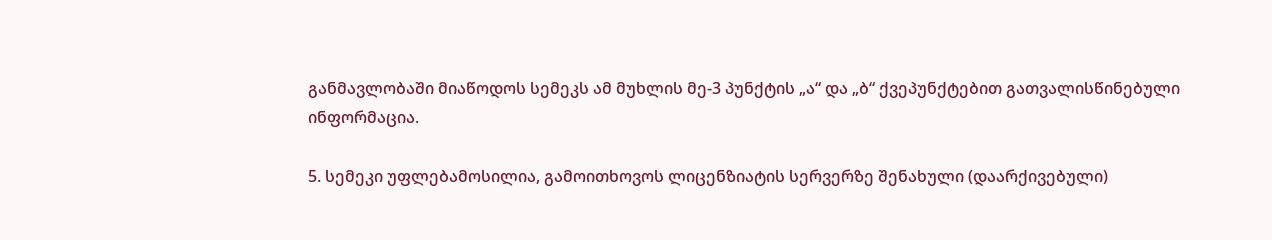განმავლობაში მიაწოდოს სემეკს ამ მუხლის მე-3 პუნქტის „ა“ და „ბ“ ქვეპუნქტებით გათვალისწინებული ინფორმაცია.

5. სემეკი უფლებამოსილია, გამოითხოვოს ლიცენზიატის სერვერზე შენახული (დაარქივებული)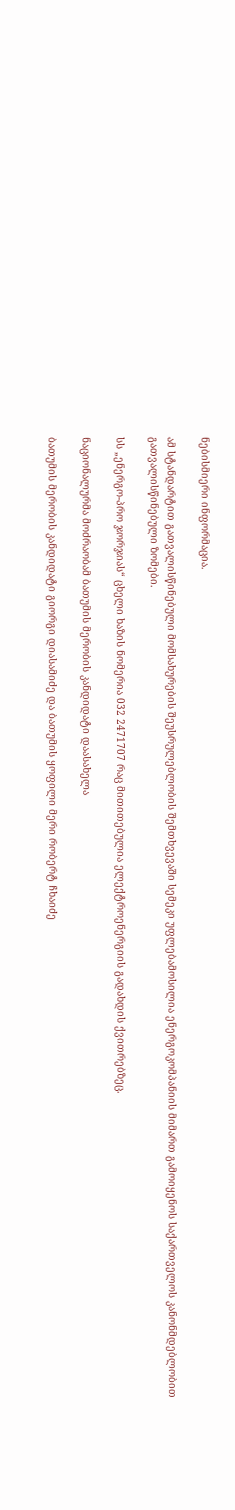ნებისმიერი ინფორმაცია.

ამ სტანდარტით გათვალისწინებული მომსახურების შეუსრულებლობის შემთხვევაში სემეკი უფლებამოსილია ენერგოკომპანიის მიმართ გამოიყენოს საქართველოს კანონმდებლობით გათვალისწინებული ზომები.

სს „ენერგო-პრო ჯორჯიას“ ცხელი ხაზის ნომერია 032 2471707 რაც მითითებულია ელექტროენერგიის გადახდის ქვითრებზეც.

ნაციონალურმა მოძრაობამ ბათუმის მერობის კანდიდატი დაასახელა

ბათუმის მერობის კანდიდატი გიორგი დიასამიძე და ბათუმის ყოფილი მერი რობერტ ჩხაიძე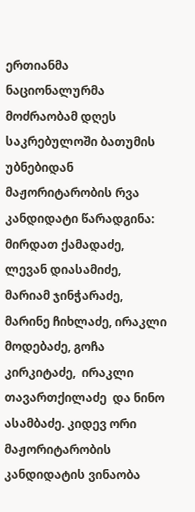ერთიანმა ნაციონალურმა მოძრაობამ დღეს საკრებულოში ბათუმის უბნებიდან მაჟორიტარობის რვა კანდიდატი წარადგინა: მირდათ ქამადაძე, ლევან დიასამიძე, მარიამ ჯინჭარაძე, მარინე ჩიხლაძე, ირაკლი მოდებაძე, გოჩა კირკიტაძე,  ირაკლი თავართქილაძე  და ნინო ასამბაძე. კიდევ ორი მაჟორიტარობის კანდიდატის ვინაობა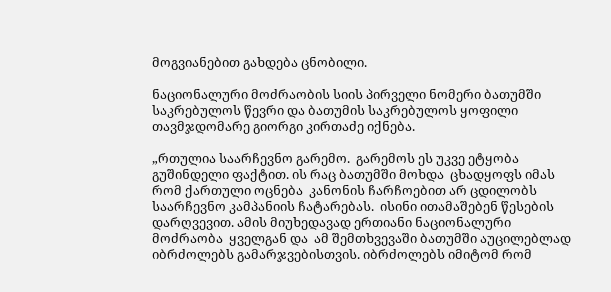მოგვიანებით გახდება ცნობილი.

ნაციონალური მოძრაობის სიის პირველი ნომერი ბათუმში საკრებულოს წევრი და ბათუმის საკრებულოს ყოფილი თავმჯდომარე გიორგი კირთაძე იქნება.

„რთულია საარჩევნო გარემო.  გარემოს ეს უკვე ეტყობა  გუშინდელი ფაქტით. ის რაც ბათუმში მოხდა  ცხადყოფს იმას რომ ქართული ოცნება  კანონის ჩარჩოებით არ ცდილობს საარჩევნო კამპანიის ჩატარებას.  ისინი ითამაშებენ წესების დარღვევით. ამის მიუხედავად ერთიანი ნაციონალური მოძრაობა  ყველგან და  ამ შემთხვევაში ბათუმში აუცილებლად იბრძოლებს გამარჯვებისთვის. იბრძოლებს იმიტომ რომ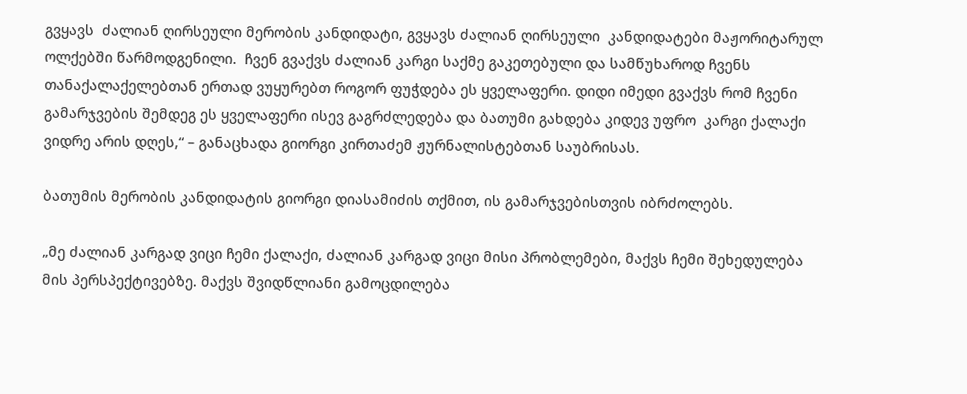გვყავს  ძალიან ღირსეული მერობის კანდიდატი, გვყავს ძალიან ღირსეული  კანდიდატები მაჟორიტარულ ოლქებში წარმოდგენილი.  ჩვენ გვაქვს ძალიან კარგი საქმე გაკეთებული და სამწუხაროდ ჩვენს თანაქალაქელებთან ერთად ვუყურებთ როგორ ფუჭდება ეს ყველაფერი. დიდი იმედი გვაქვს რომ ჩვენი  გამარჯვების შემდეგ ეს ყველაფერი ისევ გაგრძლედება და ბათუმი გახდება კიდევ უფრო  კარგი ქალაქი ვიდრე არის დღეს,“ – განაცხადა გიორგი კირთაძემ ჟურნალისტებთან საუბრისას.

ბათუმის მერობის კანდიდატის გიორგი დიასამიძის თქმით, ის გამარჯვებისთვის იბრძოლებს.

„მე ძალიან კარგად ვიცი ჩემი ქალაქი, ძალიან კარგად ვიცი მისი პრობლემები, მაქვს ჩემი შეხედულება  მის პერსპექტივებზე. მაქვს შვიდწლიანი გამოცდილება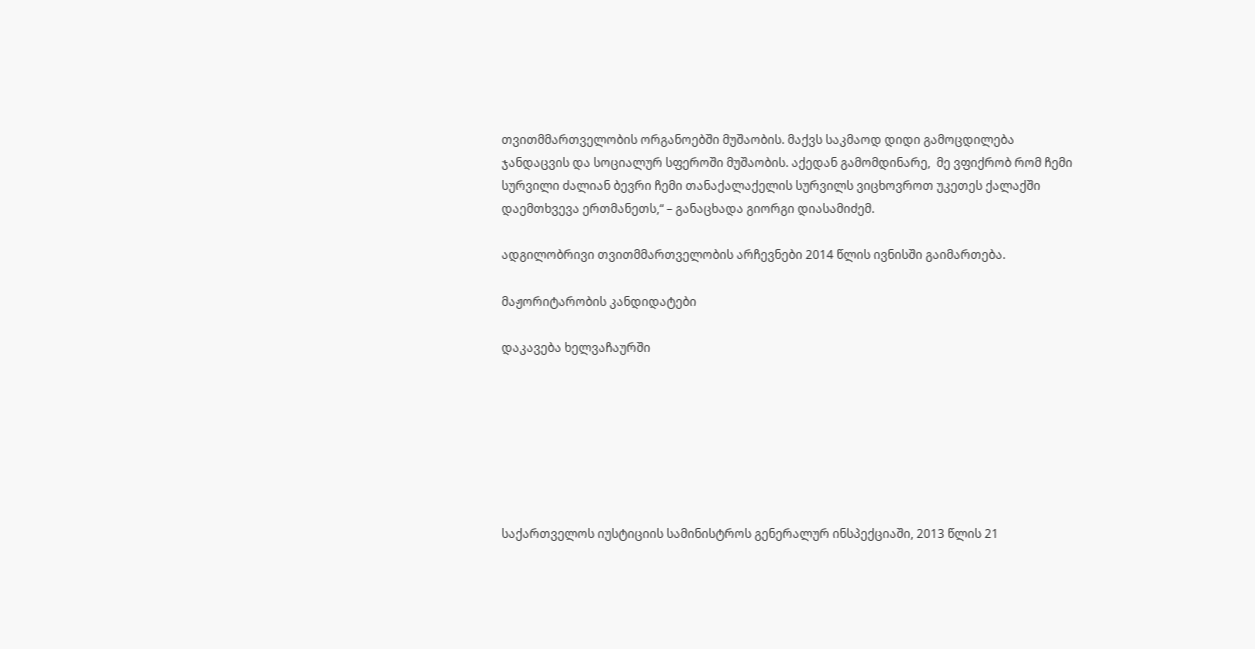თვითმმართველობის ორგანოებში მუშაობის. მაქვს საკმაოდ დიდი გამოცდილება  ჯანდაცვის და სოციალურ სფეროში მუშაობის. აქედან გამომდინარე,  მე ვფიქრობ რომ ჩემი სურვილი ძალიან ბევრი ჩემი თანაქალაქელის სურვილს ვიცხოვროთ უკეთეს ქალაქში   დაემთხვევა ერთმანეთს,“ – განაცხადა გიორგი დიასამიძემ.

ადგილობრივი თვითმმართველობის არჩევნები 2014 წლის ივნისში გაიმართება.

მაჟორიტარობის კანდიდატები

დაკავება ხელვაჩაურში







საქართველოს იუსტიციის სამინისტროს გენერალურ ინსპექციაში, 2013 წლის 21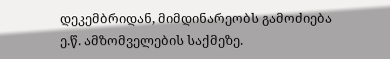დეკემბრიდან, მიმდინარეობს გამოძიება ე.წ. ამზომველების საქმეზე.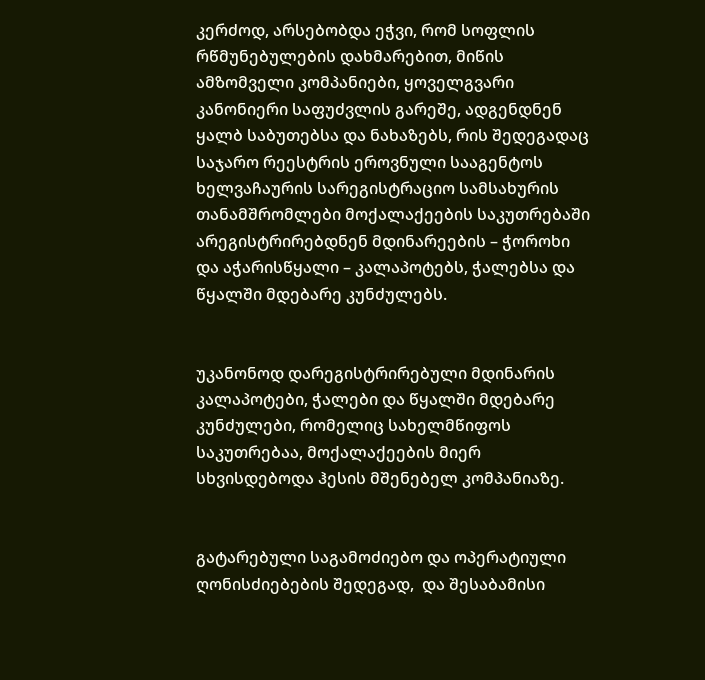კერძოდ, არსებობდა ეჭვი, რომ სოფლის რწმუნებულების დახმარებით, მიწის ამზომველი კომპანიები, ყოველგვარი კანონიერი საფუძვლის გარეშე, ადგენდნენ ყალბ საბუთებსა და ნახაზებს, რის შედეგადაც საჯარო რეესტრის ეროვნული სააგენტოს ხელვაჩაურის სარეგისტრაციო სამსახურის თანამშრომლები მოქალაქეების საკუთრებაში არეგისტრირებდნენ მდინარეების – ჭოროხი და აჭარისწყალი – კალაპოტებს, ჭალებსა და წყალში მდებარე კუნძულებს.


უკანონოდ დარეგისტრირებული მდინარის კალაპოტები, ჭალები და წყალში მდებარე კუნძულები, რომელიც სახელმწიფოს საკუთრებაა, მოქალაქეების მიერ სხვისდებოდა ჰესის მშენებელ კომპანიაზე.


გატარებული საგამოძიებო და ოპერატიული ღონისძიებების შედეგად,  და შესაბამისი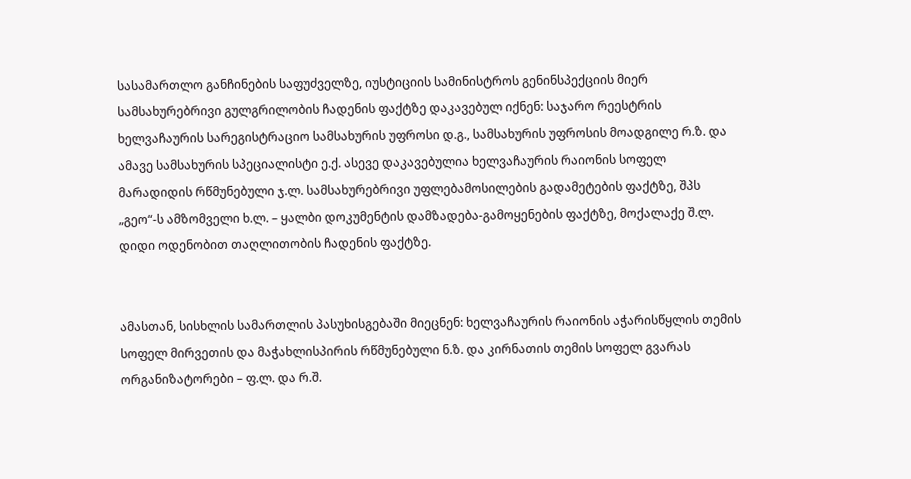სასამართლო განჩინების საფუძველზე, იუსტიციის სამინისტროს გენინსპექციის მიერ სამსახურებრივი გულგრილობის ჩადენის ფაქტზე დაკავებულ იქნენ: საჯარო რეესტრის ხელვაჩაურის სარეგისტრაციო სამსახურის უფროსი დ.გ., სამსახურის უფროსის მოადგილე რ.ზ. და ამავე სამსახურის სპეციალისტი ე.ქ. ასევე დაკავებულია ხელვაჩაურის რაიონის სოფელ მარადიდის რწმუნებული ჯ.ლ. სამსახურებრივი უფლებამოსილების გადამეტების ფაქტზე, შპს „გეო“-ს ამზომველი ხ.ლ. – ყალბი დოკუმენტის დამზადება-გამოყენების ფაქტზე, მოქალაქე შ.ლ. დიდი ოდენობით თაღლითობის ჩადენის ფაქტზე.


ამასთან, სისხლის სამართლის პასუხისგებაში მიეცნენ: ხელვაჩაურის რაიონის აჭარისწყლის თემის სოფელ მირვეთის და მაჭახლისპირის რწმუნებული ნ.ზ. და კირნათის თემის სოფელ გვარას ორგანიზატორები – ფ.ლ. და რ.შ.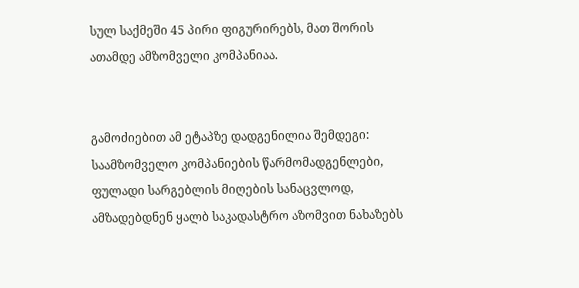სულ საქმეში 45 პირი ფიგურირებს, მათ შორის ათამდე ამზომველი კომპანიაა.


გამოძიებით ამ ეტაპზე დადგენილია შემდეგი: საამზომველო კომპანიების წარმომადგენლები, ფულადი სარგებლის მიღების სანაცვლოდ, ამზადებდნენ ყალბ საკადასტრო აზომვით ნახაზებს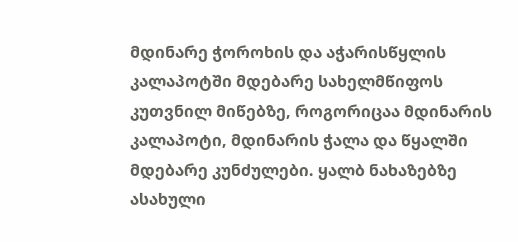მდინარე ჭოროხის და აჭარისწყლის კალაპოტში მდებარე სახელმწიფოს კუთვნილ მიწებზე, როგორიცაა მდინარის კალაპოტი, მდინარის ჭალა და წყალში მდებარე კუნძულები. ყალბ ნახაზებზე ასახული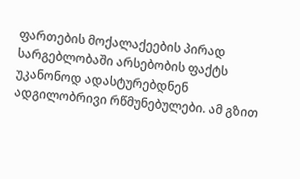ფართების მოქალაქეების პირად სარგებლობაში არსებობის ფაქტს უკანონოდ ადასტურებდნენ ადგილობრივი რწმუნებულები. ამ გზით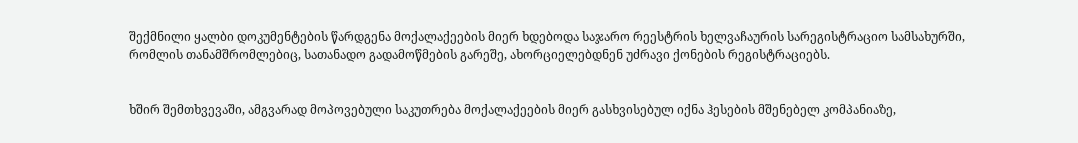შექმნილი ყალბი დოკუმენტების წარდგენა მოქალაქეების მიერ ხდებოდა საჯარო რეესტრის ხელვაჩაურის სარეგისტრაციო სამსახურში, რომლის თანამშრომლებიც, სათანადო გადამოწმების გარეშე, ახორციელებდნენ უძრავი ქონების რეგისტრაციებს.


ხშირ შემთხვევაში, ამგვარად მოპოვებული საკუთრება მოქალაქეების მიერ გასხვისებულ იქნა ჰესების მშენებელ კომპანიაზე,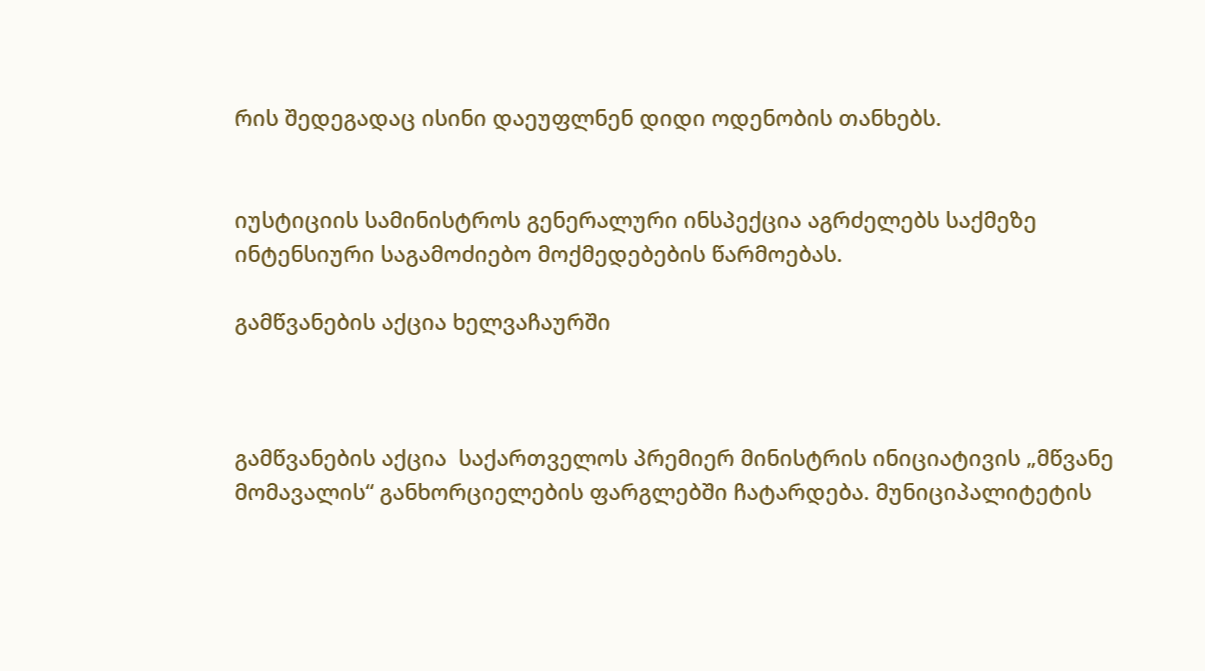რის შედეგადაც ისინი დაეუფლნენ დიდი ოდენობის თანხებს.


იუსტიციის სამინისტროს გენერალური ინსპექცია აგრძელებს საქმეზე ინტენსიური საგამოძიებო მოქმედებების წარმოებას.

გამწვანების აქცია ხელვაჩაურში



გამწვანების აქცია  საქართველოს პრემიერ მინისტრის ინიციატივის „მწვანე მომავალის“ განხორციელების ფარგლებში ჩატარდება. მუნიციპალიტეტის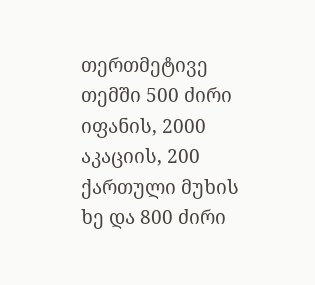თერთმეტივე თემში 500 ძირი იფანის, 2000 აკაციის, 200 ქართული მუხის ხე და 800 ძირი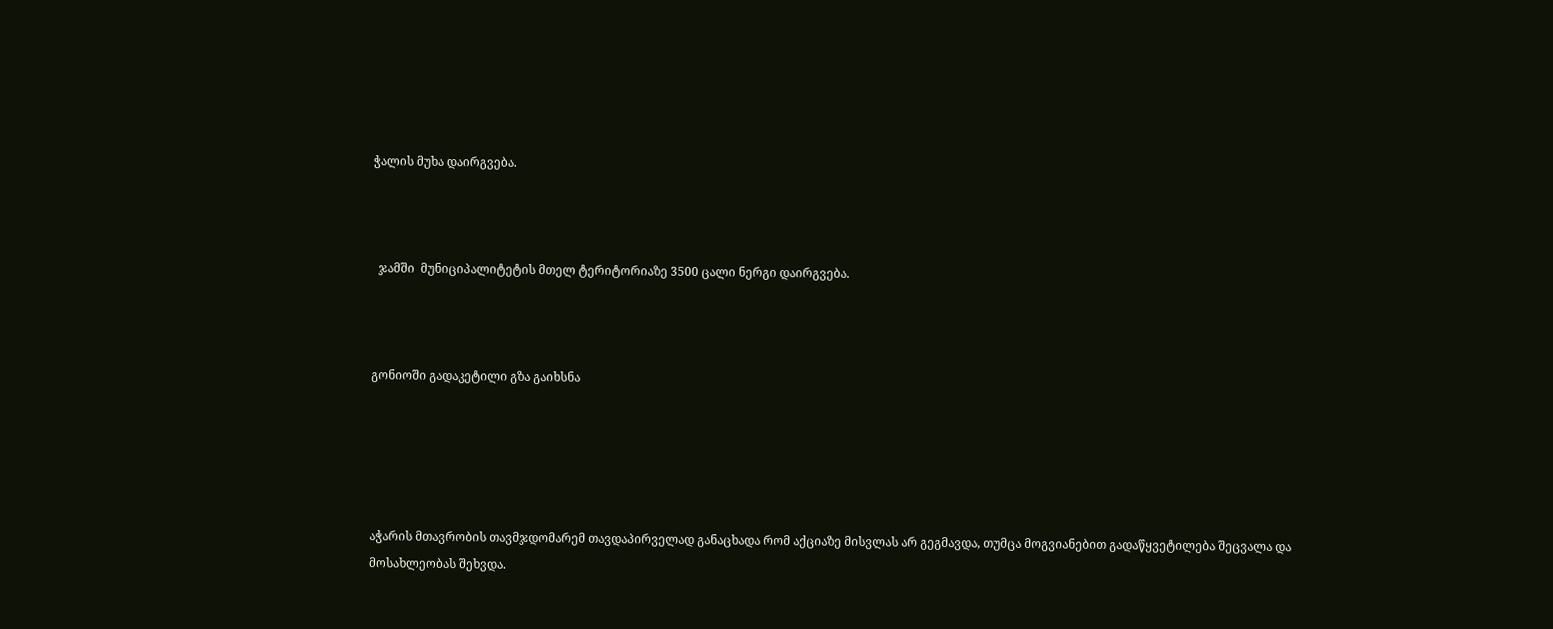ჭალის მუხა დაირგვება.



  ჯამში  მუნიციპალიტეტის მთელ ტერიტორიაზე 3500 ცალი ნერგი დაირგვება.



გონიოში გადაკეტილი გზა გაიხსნა





აჭარის მთავრობის თავმჯდომარემ თავდაპირველად განაცხადა რომ აქციაზე მისვლას არ გეგმავდა, თუმცა მოგვიანებით გადაწყვეტილება შეცვალა და მოსახლეობას შეხვდა.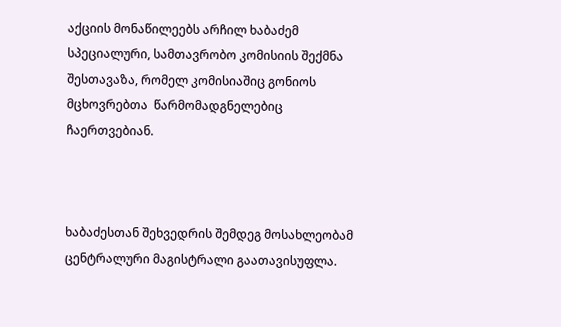აქციის მონაწილეებს არჩილ ხაბაძემ სპეციალური, სამთავრობო კომისიის შექმნა შესთავაზა, რომელ კომისიაშიც გონიოს მცხოვრებთა  წარმომადგნელებიც ჩაერთვებიან.



ხაბაძესთან შეხვედრის შემდეგ მოსახლეობამ ცენტრალური მაგისტრალი გაათავისუფლა.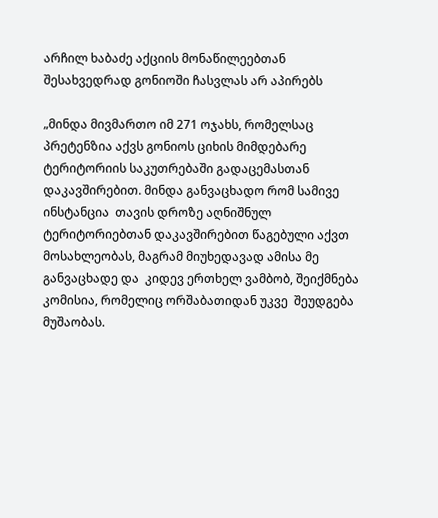არჩილ ხაბაძე აქციის მონაწილეებთან შესახვედრად გონიოში ჩასვლას არ აპირებს

„მინდა მივმართო იმ 271 ოჯახს, რომელსაც პრეტენზია აქვს გონიოს ციხის მიმდებარე ტერიტორიის საკუთრებაში გადაცემასთან დაკავშირებით. მინდა განვაცხადო რომ სამივე ინსტანცია  თავის დროზე აღნიშნულ ტერიტორიებთან დაკავშირებით წაგებული აქვთ მოსახლეობას, მაგრამ მიუხედავად ამისა მე განვაცხადე და  კიდევ ერთხელ ვამბობ, შეიქმნება კომისია, რომელიც ორშაბათიდან უკვე  შეუდგება მუშაობას.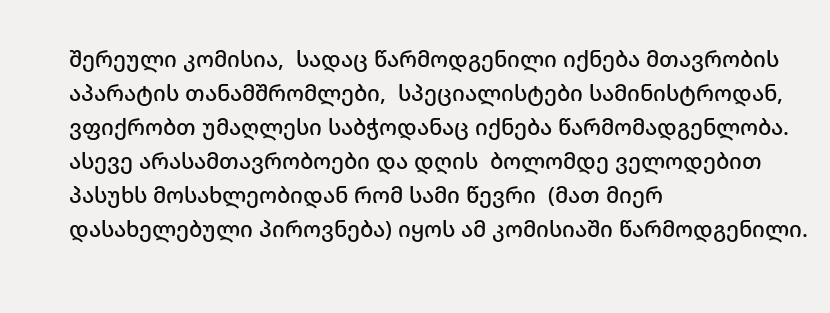შერეული კომისია,  სადაც წარმოდგენილი იქნება მთავრობის აპარატის თანამშრომლები,  სპეციალისტები სამინისტროდან, ვფიქრობთ უმაღლესი საბჭოდანაც იქნება წარმომადგენლობა. ასევე არასამთავრობოები და დღის  ბოლომდე ველოდებით პასუხს მოსახლეობიდან რომ სამი წევრი  (მათ მიერ დასახელებული პიროვნება) იყოს ამ კომისიაში წარმოდგენილი.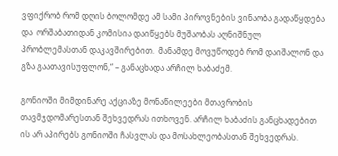ვფიქრობ რომ დღის ბოლომდე ამ სამი პიროვნების ვინაობა გადაწყდება და  ორშაბათიდან კომისია დაიწყებს მუშაობას აღნიშნულ პრობლემასთან დაკავშირებით.  მანამდე მოვუწოდებ რომ დაიშალონ და გზა გაათავისუფლონ,“ – განაცხადა არჩილ ხაბაძემ.

გონიოში მიმდინარე აქციაზე მონაწილეები მთავრობის თავმჯდომარესთან შეხვედრას ითხოვენ. არჩილ ხაბაძის განცხადებით ის არ აპირებს გონიოში ჩასვლას და მოსახლეობასთან შეხვედრას.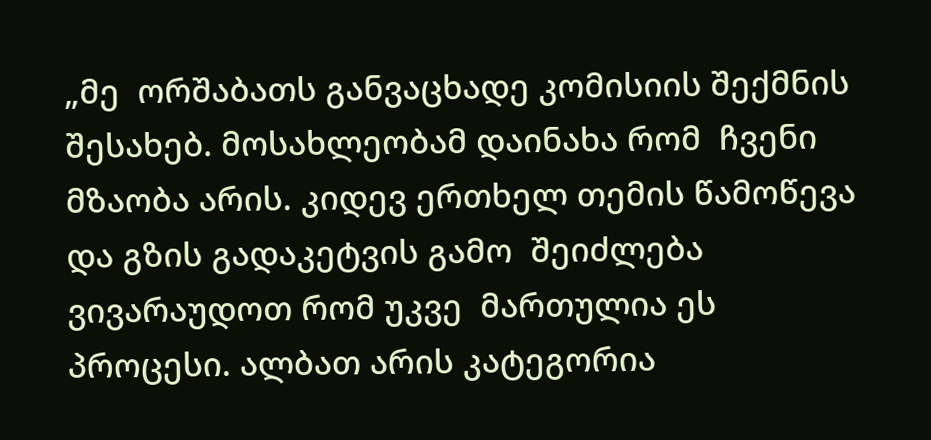„მე  ორშაბათს განვაცხადე კომისიის შექმნის შესახებ. მოსახლეობამ დაინახა რომ  ჩვენი მზაობა არის. კიდევ ერთხელ თემის წამოწევა და გზის გადაკეტვის გამო  შეიძლება ვივარაუდოთ რომ უკვე  მართულია ეს პროცესი. ალბათ არის კატეგორია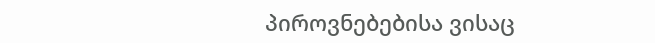პიროვნებებისა ვისაც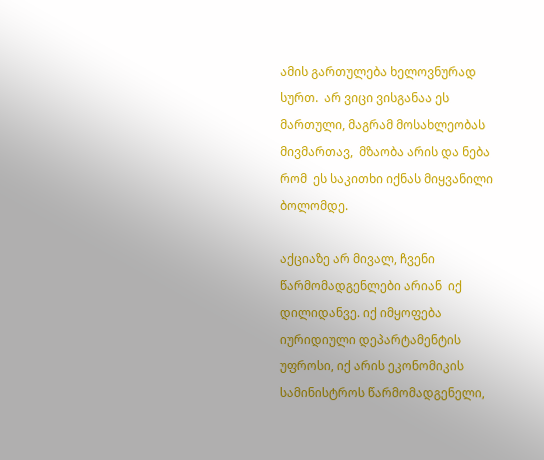ამის გართულება ხელოვნურად სურთ.  არ ვიცი ვისგანაა ეს მართული, მაგრამ მოსახლეობას მივმართავ,  მზაობა არის და ნება რომ  ეს საკითხი იქნას მიყვანილი ბოლომდე.

აქციაზე არ მივალ, ჩვენი წარმომადგენლები არიან  იქ დილიდანვე. იქ იმყოფება იურიდიული დეპარტამენტის უფროსი, იქ არის ეკონომიკის სამინისტროს წარმომადგენელი,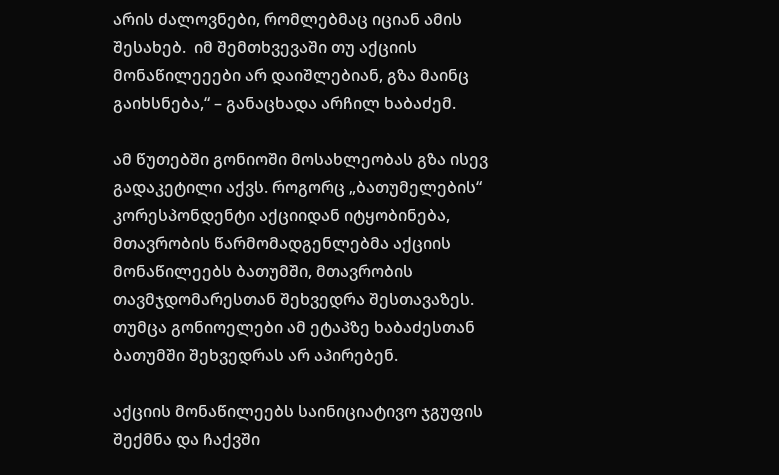არის ძალოვნები, რომლებმაც იციან ამის შესახებ.  იმ შემთხვევაში თუ აქციის მონაწილეეები არ დაიშლებიან, გზა მაინც გაიხსნება,“ – განაცხადა არჩილ ხაბაძემ.

ამ წუთებში გონიოში მოსახლეობას გზა ისევ გადაკეტილი აქვს. როგორც „ბათუმელების“ კორესპონდენტი აქციიდან იტყობინება, მთავრობის წარმომადგენლებმა აქციის მონაწილეებს ბათუმში, მთავრობის თავმჯდომარესთან შეხვედრა შესთავაზეს.  თუმცა გონიოელები ამ ეტაპზე ხაბაძესთან ბათუმში შეხვედრას არ აპირებენ.

აქციის მონაწილეებს საინიციატივო ჯგუფის შექმნა და ჩაქვში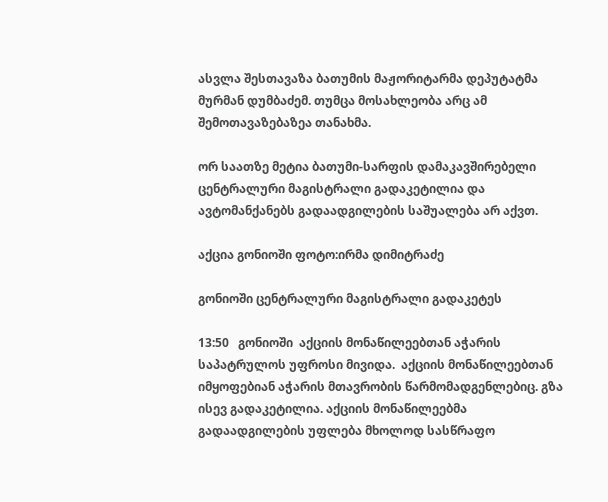ასვლა შესთავაზა ბათუმის მაჟორიტარმა დეპუტატმა მურმან დუმბაძემ. თუმცა მოსახლეობა არც ამ შემოთავაზებაზეა თანახმა.

ორ საათზე მეტია ბათუმი-სარფის დამაკავშირებელი ცენტრალური მაგისტრალი გადაკეტილია და ავტომანქანებს გადაადგილების საშუალება არ აქვთ.

აქცია გონიოში ფოტო:ირმა დიმიტრაძე

გონიოში ცენტრალური მაგისტრალი გადაკეტეს

13:50   გონიოში  აქციის მონაწილეებთან აჭარის საპატრულოს უფროსი მივიდა.  აქციის მონაწილეებთან იმყოფებიან აჭარის მთავრობის წარმომადგენლებიც. გზა ისევ გადაკეტილია. აქციის მონაწილეებმა გადაადგილების უფლება მხოლოდ სასწრაფო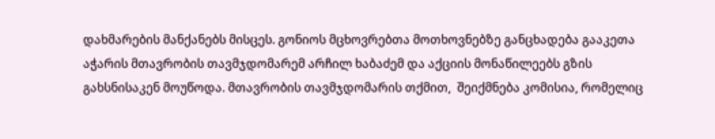დახმარების მანქანებს მისცეს. გონიოს მცხოვრებთა მოთხოვნებზე განცხადება გააკეთა აჭარის მთავრობის თავმჯდომარემ არჩილ ხაბაძემ და აქციის მონაწილეებს გზის გახსნისაკენ მოუწოდა. მთავრობის თავმჯდომარის თქმით,  შეიქმნება კომისია, რომელიც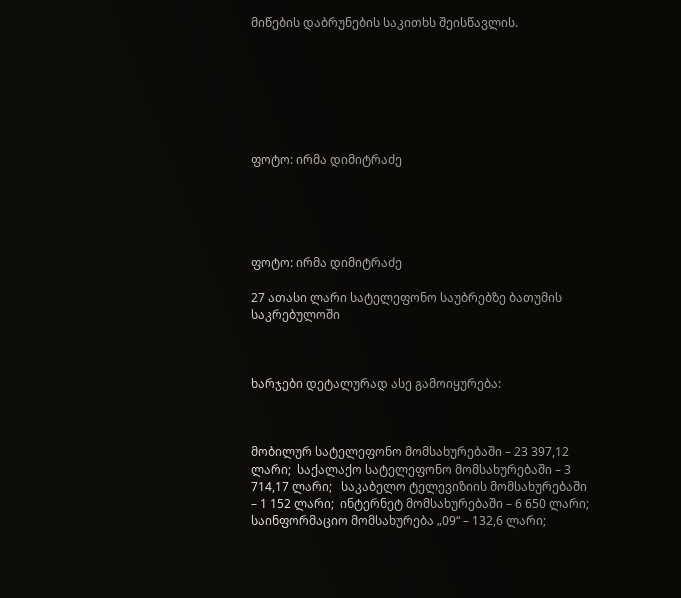მიწების დაბრუნების საკითხს შეისწავლის.







ფოტო: ირმა დიმიტრაძე





ფოტო: ირმა დიმიტრაძე

27 ათასი ლარი სატელეფონო საუბრებზე ბათუმის საკრებულოში



ხარჯები დეტალურად ასე გამოიყურება:



მობილურ სატელეფონო მომსახურებაში – 23 397,12 ლარი;  საქალაქო სატელეფონო მომსახურებაში – 3 714,17 ლარი;   საკაბელო ტელევიზიის მომსახურებაში – 1 152 ლარი;  ინტერნეტ მომსახურებაში – 6 650 ლარი;   საინფორმაციო მომსახურება „09“ – 132,6 ლარი;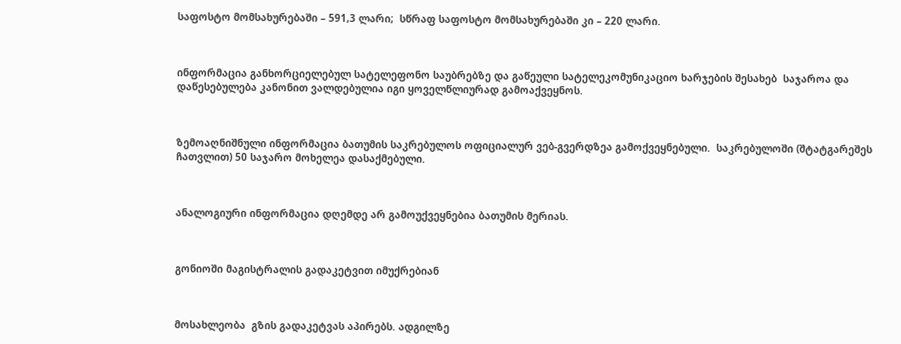საფოსტო მომსახურებაში – 591,3 ლარი;  სწრაფ საფოსტო მომსახურებაში კი – 220 ლარი.



ინფორმაცია განხორციელებულ სატელეფონო საუბრებზე და გაწეული სატელეკომუნიკაციო ხარჯების შესახებ  საჯაროა და დაწესებულება კანონით ვალდებულია იგი ყოველწლიურად გამოაქვეყნოს.



ზემოაღნიშნული ინფორმაცია ბათუმის საკრებულოს ოფიციალურ ვებ-გვერდზეა გამოქვეყნებული.  საკრებულოში (შტატგარეშეს ჩათვლით) 50 საჯარო მოხელეა დასაქმებული.



ანალოგიური ინფორმაცია დღემდე არ გამოუქვეყნებია ბათუმის მერიას.



გონიოში მაგისტრალის გადაკეტვით იმუქრებიან



მოსახლეობა  გზის გადაკეტვას აპირებს. ადგილზე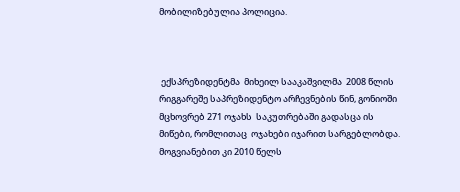მობილიზებულია პოლიცია.



 ექსპრეზიდენტმა  მიხეილ სააკაშვილმა  2008 წლის რიგგარეშე საპრეზიდენტო არჩევნების წინ, გონიოში მცხოვრებ 271 ოჯახს  საკუთრებაში გადასცა ის მიწები, რომლითაც  ოჯახები იჯარით სარგებლობდა. მოგვიანებით კი 2010 წელს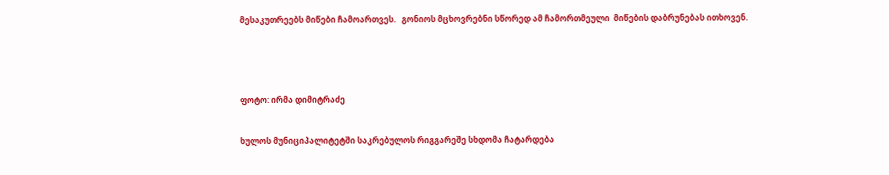მესაკუთრეებს მიწები ჩამოართვეს.   გონიოს მცხოვრებნი სწორედ ამ ჩამორთმეული  მიწების დაბრუნებას ითხოვენ.



ფოტო: ირმა დიმიტრაძე

ხულოს მუნიციპალიტეტში საკრებულოს რიგგარეშე სხდომა ჩატარდება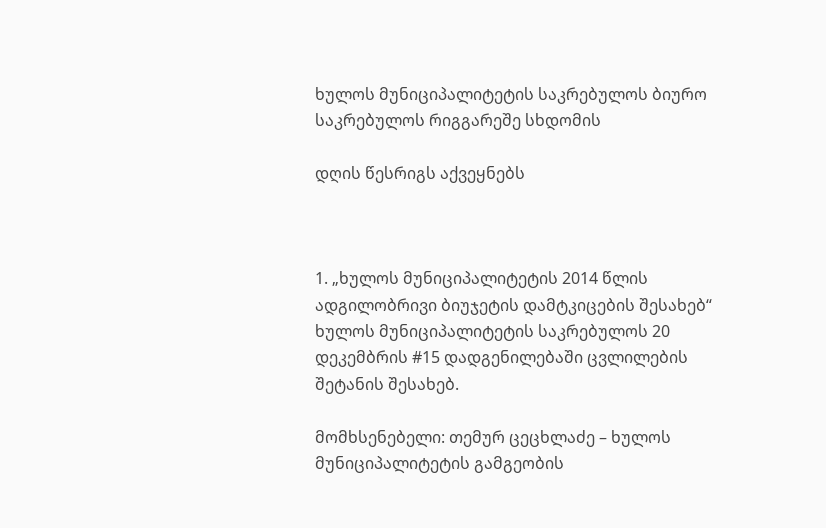ხულოს მუნიციპალიტეტის საკრებულოს ბიურო საკრებულოს რიგგარეშე სხდომის

დღის წესრიგს აქვეყნებს



1. „ხულოს მუნიციპალიტეტის 2014 წლის ადგილობრივი ბიუჯეტის დამტკიცების შესახებ“  ხულოს მუნიციპალიტეტის საკრებულოს 20 დეკემბრის #15 დადგენილებაში ცვლილების შეტანის შესახებ.

მომხსენებელი: თემურ ცეცხლაძე – ხულოს მუნიციპალიტეტის გამგეობის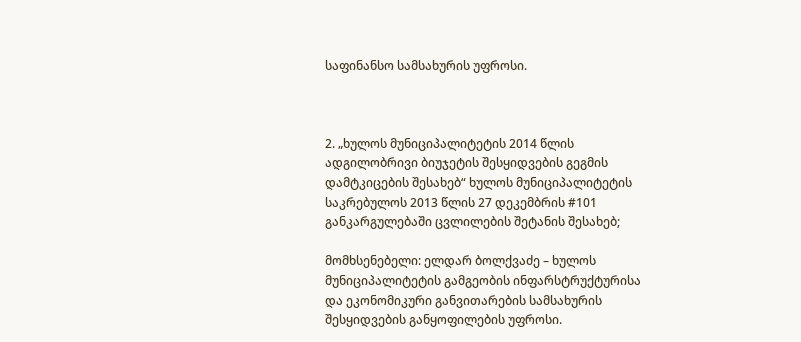საფინანსო სამსახურის უფროსი.



2. „ხულოს მუნიციპალიტეტის 2014 წლის ადგილობრივი ბიუჯეტის შესყიდვების გეგმის  დამტკიცების შესახებ“ ხულოს მუნიციპალიტეტის საკრებულოს 2013 წლის 27 დეკემბრის #101 განკარგულებაში ცვლილების შეტანის შესახებ;

მომხსენებელი: ელდარ ბოლქვაძე – ხულოს მუნიციპალიტეტის გამგეობის ინფარსტრუქტურისა და ეკონომიკური განვითარების სამსახურის შესყიდვების განყოფილების უფროსი.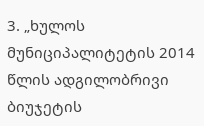3. „ხულოს მუნიციპალიტეტის 2014 წლის ადგილობრივი   ბიუჯეტის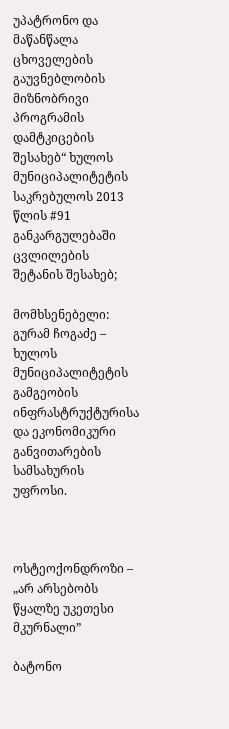უპატრონო და მაწანწალა ცხოველების გაუვნებლობის მიზნობრივი  პროგრამის დამტკიცების შესახებ“ ხულოს მუნიციპალიტეტის საკრებულოს 2013 წლის #91 განკარგულებაში ცვლილების შეტანის შესახებ;

მომხსენებელი: გურამ ჩოგაძე – ხულოს მუნიციპალიტეტის გამგეობის ინფრასტრუქტურისა და ეკონომიკური განვითარების სამსახურის უფროსი.



ოსტეოქონდროზი – „არ არსებობს წყალზე უკეთესი მკურნალი”

ბატონო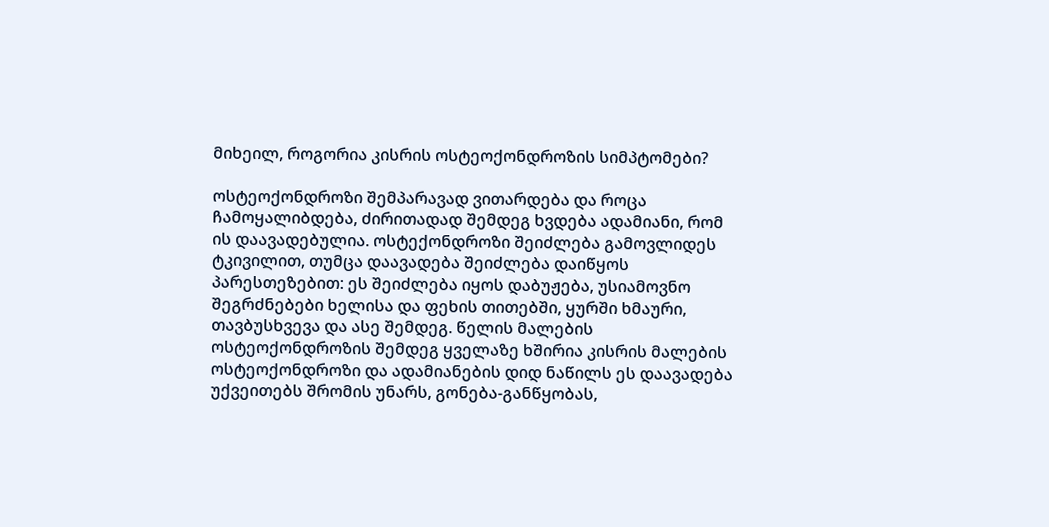მიხეილ, როგორია კისრის ოსტეოქონდროზის სიმპტომები?

ოსტეოქონდროზი შემპარავად ვითარდება და როცა ჩამოყალიბდება, ძირითადად შემდეგ ხვდება ადამიანი, რომ ის დაავადებულია. ოსტექონდროზი შეიძლება გამოვლიდეს ტკივილით, თუმცა დაავადება შეიძლება დაიწყოს პარესთეზებით: ეს შეიძლება იყოს დაბუჟება, უსიამოვნო შეგრძნებები ხელისა და ფეხის თითებში, ყურში ხმაური, თავბუსხვევა და ასე შემდეგ. წელის მალების ოსტეოქონდროზის შემდეგ ყველაზე ხშირია კისრის მალების ოსტეოქონდროზი და ადამიანების დიდ ნაწილს ეს დაავადება უქვეითებს შრომის უნარს, გონება-განწყობას,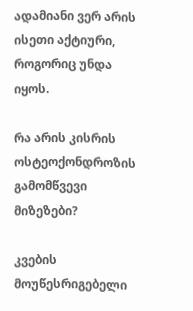ადამიანი ვერ არის ისეთი აქტიური, როგორიც უნდა იყოს.

რა არის კისრის ოსტეოქონდროზის გამომწვევი მიზეზები?

კვების მოუწესრიგებელი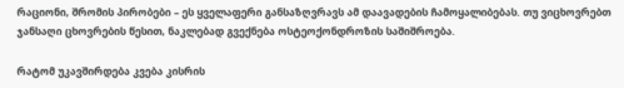რაციონი, შრომის პირობები – ეს ყველაფერი განსაზღვრავს ამ დაავადების ჩამოყალიბებას. თუ ვიცხოვრებთ ჯანსაღი ცხოვრების წესით, ნაკლებად გვექნება ოსტეოქონდროზის საშიშროება.

რატომ უკავშირდება კვება კისრის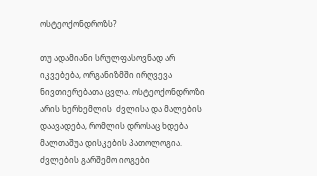ოსტეოქონდროზს?

თუ ადამიანი სრულფასოვნად არ იკვებება, ორგანიზმში ირღვევა ნივთიერებათა ცვლა. ოსტეოქონდროზი არის ხერხემლის  ძვლისა და მალების დაავადება, რომლის დროსაც ხდება მალთაშუა დისკების პათოლოგია. ძვლების გარშემო იოგები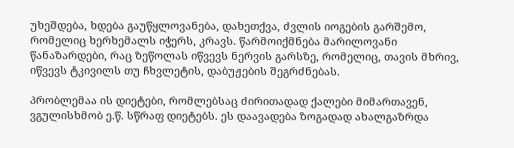უხეშდება, ხდება გაუწყლოვანება, დახეთქვა, ძვლის იოგების გარშემო, რომელიც ხერხემალს იჭერს, კრავს. წარმოიქმნება მარილოვანი წანაზარდები, რაც ზეწოლას იწვევს ნერვის გარსზე, რომელიც, თავის მხრივ, იწვევს ტკივილს თუ ჩხვლეტის, დაბუჟების შეგრძნებას.

პრობლემაა ის დიეტები, რომლებსაც ძირითადად ქალები მიმართავენ, ვგულისხმობ ე.წ. სწრაფ დიეტებს. ეს დაავადება ზოგადად ახალგაზრდა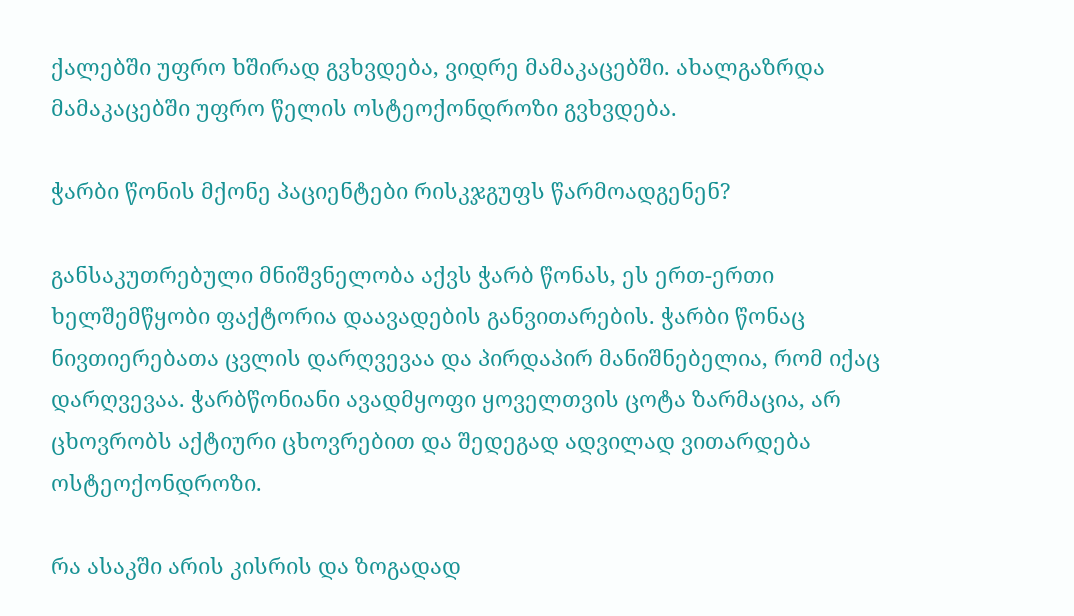ქალებში უფრო ხშირად გვხვდება, ვიდრე მამაკაცებში. ახალგაზრდა მამაკაცებში უფრო წელის ოსტეოქონდროზი გვხვდება.

ჭარბი წონის მქონე პაციენტები რისკჯგუფს წარმოადგენენ?

განსაკუთრებული მნიშვნელობა აქვს ჭარბ წონას, ეს ერთ-ერთი ხელშემწყობი ფაქტორია დაავადების განვითარების. ჭარბი წონაც ნივთიერებათა ცვლის დარღვევაა და პირდაპირ მანიშნებელია, რომ იქაც დარღვევაა. ჭარბწონიანი ავადმყოფი ყოველთვის ცოტა ზარმაცია, არ ცხოვრობს აქტიური ცხოვრებით და შედეგად ადვილად ვითარდება ოსტეოქონდროზი.

რა ასაკში არის კისრის და ზოგადად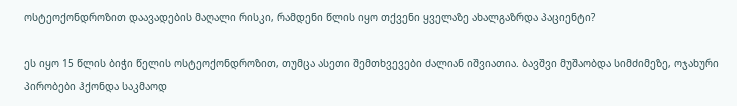ოსტეოქონდროზით დაავადების მაღალი რისკი, რამდენი წლის იყო თქვენი ყველაზე ახალგაზრდა პაციენტი?

ეს იყო 15 წლის ბიჭი წელის ოსტეოქონდროზით, თუმცა ასეთი შემთხვევები ძალიან იშვიათია. ბავშვი მუშაობდა სიმძიმეზე, ოჯახური პირობები ჰქონდა საკმაოდ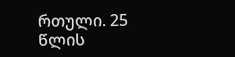რთული. 25 წლის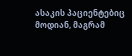ასაკის პაციენტებიც მოდიან, მაგრამ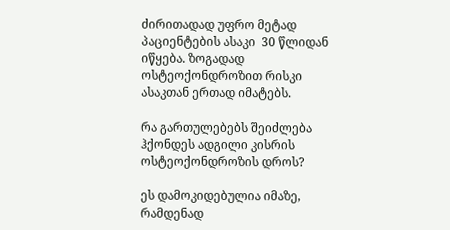ძირითადად უფრო მეტად პაციენტების ასაკი  30 წლიდან იწყება. ზოგადად ოსტეოქონდროზით რისკი ასაკთან ერთად იმატებს.

რა გართულებებს შეიძლება ჰქონდეს ადგილი კისრის ოსტეოქონდროზის დროს?

ეს დამოკიდებულია იმაზე, რამდენად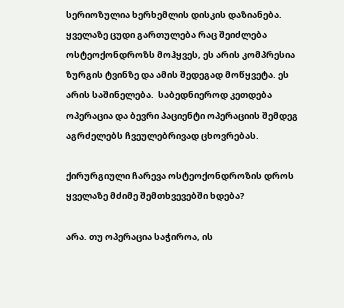სერიოზულია ხერხემლის დისკის დაზიანება. ყველაზე ცუდი გართულება რაც შეიძლება ოსტეოქონდროზს მოჰყვეს, ეს არის კომპრესია ზურგის ტვინზე და ამის შედეგად მოწყვეტა. ეს არის საშინელება.  საბედნიეროდ კეთდება ოპერაცია და ბევრი პაციენტი ოპერაციის შემდეგ აგრძელებს ჩვეულებრივად ცხოვრებას.

ქირურგიული ჩარევა ოსტეოქონდროზის დროს ყველაზე მძიმე შემთხვევებში ხდება?

არა. თუ ოპერაცია საჭიროა, ის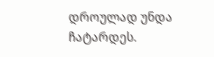დროულად უნდა ჩატარდეს.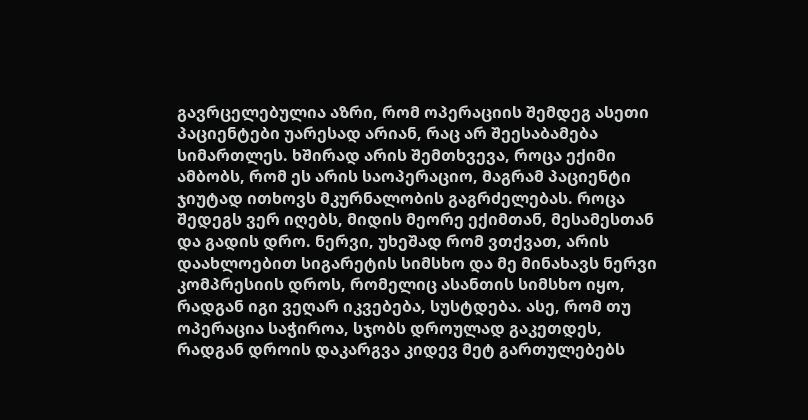გავრცელებულია აზრი, რომ ოპერაციის შემდეგ ასეთი პაციენტები უარესად არიან, რაც არ შეესაბამება სიმართლეს. ხშირად არის შემთხვევა, როცა ექიმი ამბობს, რომ ეს არის საოპერაციო, მაგრამ პაციენტი ჯიუტად ითხოვს მკურნალობის გაგრძელებას. როცა შედეგს ვერ იღებს, მიდის მეორე ექიმთან, მესამესთან და გადის დრო. ნერვი, უხეშად რომ ვთქვათ, არის დაახლოებით სიგარეტის სიმსხო და მე მინახავს ნერვი კომპრესიის დროს, რომელიც ასანთის სიმსხო იყო, რადგან იგი ვეღარ იკვებება, სუსტდება. ასე, რომ თუ ოპერაცია საჭიროა, სჯობს დროულად გაკეთდეს, რადგან დროის დაკარგვა კიდევ მეტ გართულებებს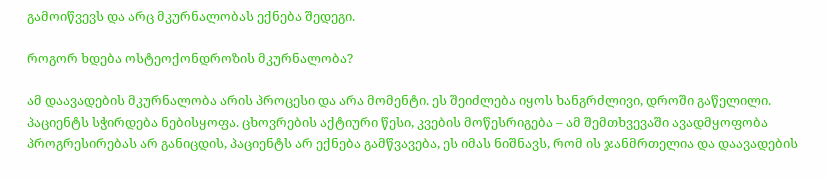გამოიწვევს და არც მკურნალობას ექნება შედეგი.

როგორ ხდება ოსტეოქონდროზის მკურნალობა?

ამ დაავადების მკურნალობა არის პროცესი და არა მომენტი. ეს შეიძლება იყოს ხანგრძლივი, დროში გაწელილი. პაციენტს სჭირდება ნებისყოფა. ცხოვრების აქტიური წესი, კვების მოწესრიგება – ამ შემთხვევაში ავადმყოფობა პროგრესირებას არ განიცდის, პაციენტს არ ექნება გამწვავება, ეს იმას ნიშნავს, რომ ის ჯანმრთელია და დაავადების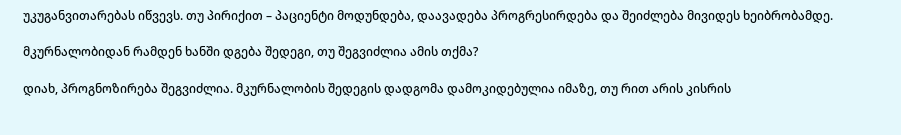უკუგანვითარებას იწვევს. თუ პირიქით – პაციენტი მოდუნდება, დაავადება პროგრესირდება და შეიძლება მივიდეს ხეიბრობამდე.

მკურნალობიდან რამდენ ხანში დგება შედეგი, თუ შეგვიძლია ამის თქმა?

დიახ, პროგნოზირება შეგვიძლია. მკურნალობის შედეგის დადგომა დამოკიდებულია იმაზე, თუ რით არის კისრის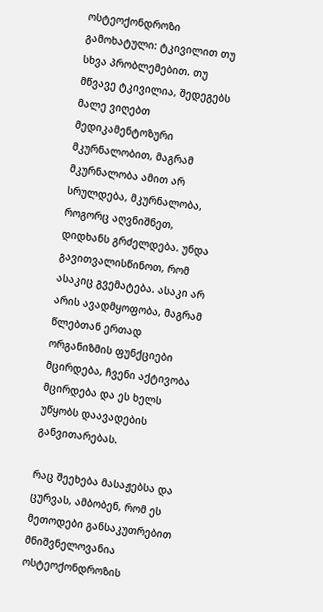ოსტეოქონდროზი გამოხატული: ტკივილით თუ სხვა პრობლემებით. თუ მწვავე ტკივილია, შედეგებს მალე ვიღებთ მედიკამენტოზური მკურნალობით, მაგრამ მკურნალობა ამით არ სრულდება, მკურნალობა, როგორც აღვნიშნეთ, დიდხანს გრძელდება. უნდა გავითვალისწინოთ, რომ ასაკიც გვემატება. ასაკი არ არის ავადმყოფობა, მაგრამ წლებთან ერთად ორგანიზმის ფუნქციები მცირდება, ჩვენი აქტივობა მცირდება და ეს ხელს უწყობს დაავადების განვითარებას.

რაც შეეხება მასაჟებსა და ცურვას, ამბობენ, რომ ეს მეთოდები განსაკუთრებით მნიშვნელოვანია ოსტეოქონდროზის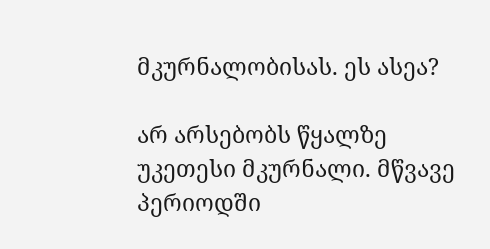მკურნალობისას. ეს ასეა?

არ არსებობს წყალზე უკეთესი მკურნალი. მწვავე პერიოდში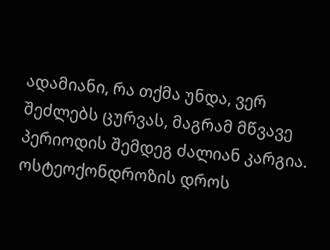ადამიანი, რა თქმა უნდა, ვერ შეძლებს ცურვას, მაგრამ მწვავე პერიოდის შემდეგ ძალიან კარგია. ოსტეოქონდროზის დროს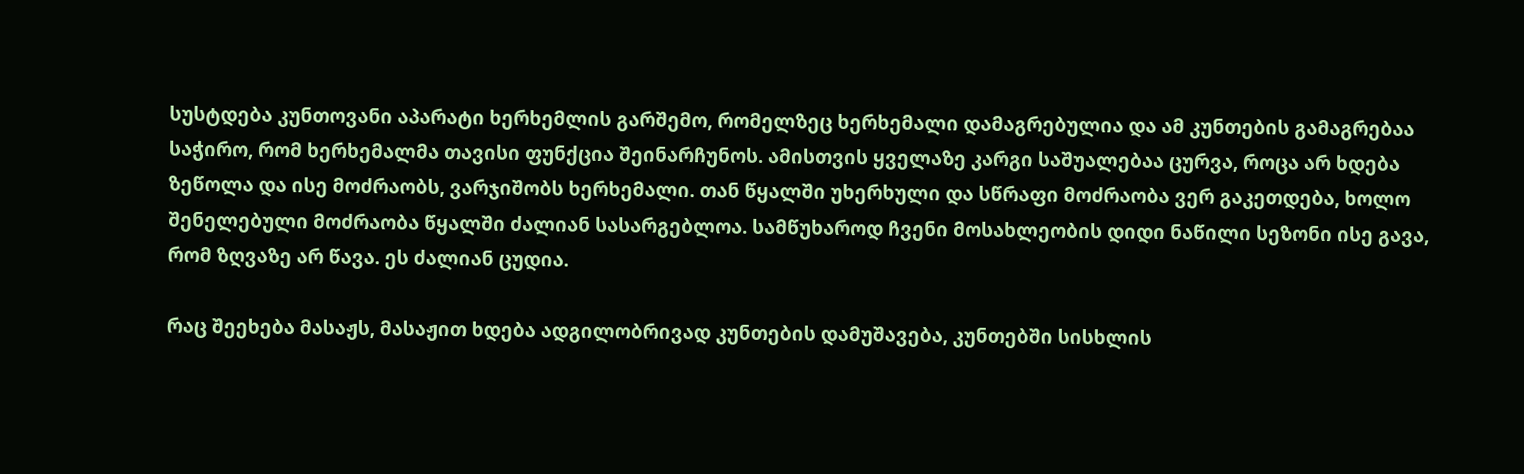სუსტდება კუნთოვანი აპარატი ხერხემლის გარშემო, რომელზეც ხერხემალი დამაგრებულია და ამ კუნთების გამაგრებაა საჭირო, რომ ხერხემალმა თავისი ფუნქცია შეინარჩუნოს. ამისთვის ყველაზე კარგი საშუალებაა ცურვა, როცა არ ხდება ზეწოლა და ისე მოძრაობს, ვარჯიშობს ხერხემალი. თან წყალში უხერხული და სწრაფი მოძრაობა ვერ გაკეთდება, ხოლო შენელებული მოძრაობა წყალში ძალიან სასარგებლოა. სამწუხაროდ ჩვენი მოსახლეობის დიდი ნაწილი სეზონი ისე გავა, რომ ზღვაზე არ წავა. ეს ძალიან ცუდია.

რაც შეეხება მასაჟს, მასაჟით ხდება ადგილობრივად კუნთების დამუშავება, კუნთებში სისხლის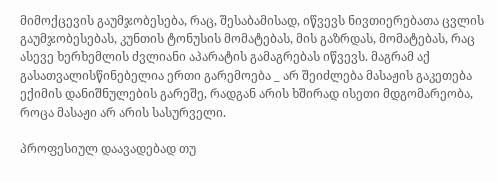მიმოქცევის გაუმჯობესება, რაც, შესაბამისად, იწვევს ნივთიერებათა ცვლის გაუმჯობესებას, კუნთის ტონუსის მომატებას, მის გაზრდას, მომატებას, რაც ასევე ხერხემლის ძვლიანი აპარატის გამაგრებას იწვევს. მაგრამ აქ გასათვალისწინებელია ერთი გარემოება _ არ შეიძლება მასაჟის გაკეთება ექიმის დანიშნულების გარეშე, რადგან არის ხშირად ისეთი მდგომარეობა, როცა მასაჟი არ არის სასურველი.

პროფესიულ დაავადებად თუ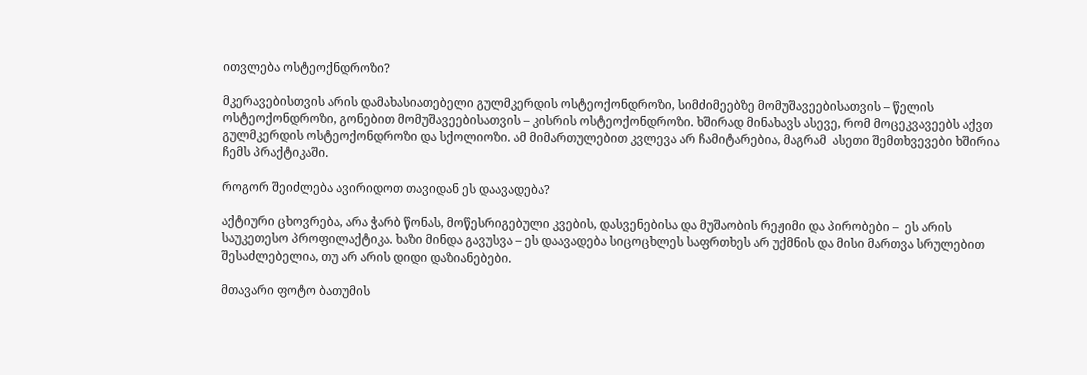ითვლება ოსტეოქნდროზი?

მკერავებისთვის არის დამახასიათებელი გულმკერდის ოსტეოქონდროზი, სიმძიმეებზე მომუშავეებისათვის – წელის ოსტეოქონდროზი, გონებით მომუშავეებისათვის – კისრის ოსტეოქონდროზი. ხშირად მინახავს ასევე, რომ მოცეკვავეებს აქვთ გულმკერდის ოსტეოქონდროზი და სქოლიოზი. ამ მიმართულებით კვლევა არ ჩამიტარებია, მაგრამ  ასეთი შემთხვევები ხშირია ჩემს პრაქტიკაში.

როგორ შეიძლება ავირიდოთ თავიდან ეს დაავადება?

აქტიური ცხოვრება, არა ჭარბ წონას, მოწესრიგებული კვების, დასვენებისა და მუშაობის რეჟიმი და პირობები –  ეს არის საუკეთესო პროფილაქტიკა. ხაზი მინდა გავუსვა – ეს დაავადება სიცოცხლეს საფრთხეს არ უქმნის და მისი მართვა სრულებით  შესაძლებელია, თუ არ არის დიდი დაზიანებები.

მთავარი ფოტო ბათუმის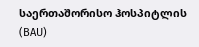საერთაშორისო ჰოსპიტლის (BAU)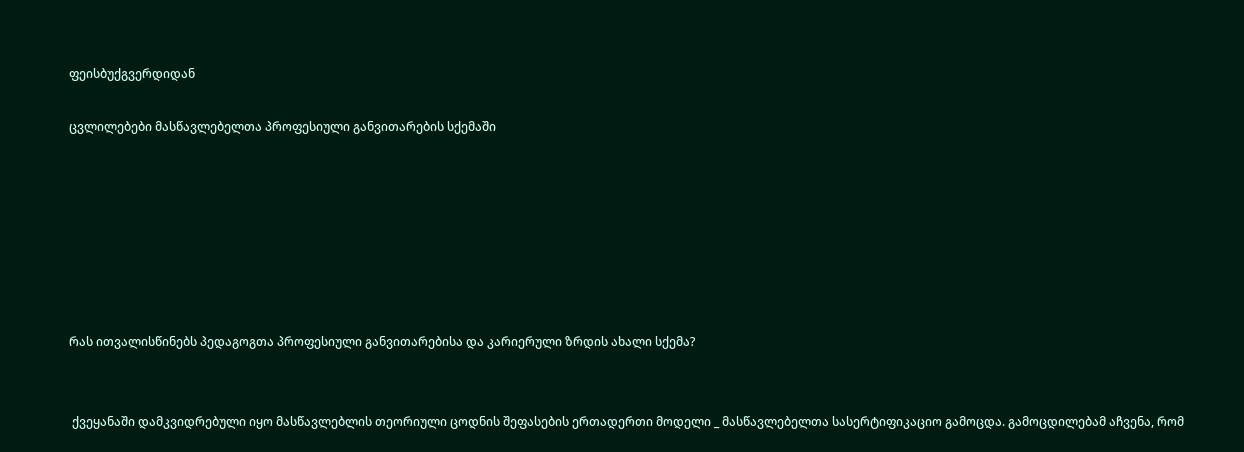ფეისბუქგვერდიდან

ცვლილებები მასწავლებელთა პროფესიული განვითარების სქემაში







რას ითვალისწინებს პედაგოგთა პროფესიული განვითარებისა და კარიერული ზრდის ახალი სქემა?


 ქვეყანაში დამკვიდრებული იყო მასწავლებლის თეორიული ცოდნის შეფასების ერთადერთი მოდელი _ მასწავლებელთა სასერტიფიკაციო გამოცდა. გამოცდილებამ აჩვენა, რომ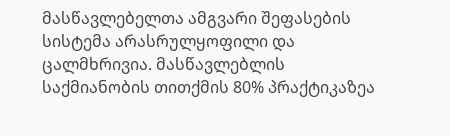მასწავლებელთა ამგვარი შეფასების სისტემა არასრულყოფილი და ცალმხრივია. მასწავლებლის საქმიანობის თითქმის 80% პრაქტიკაზეა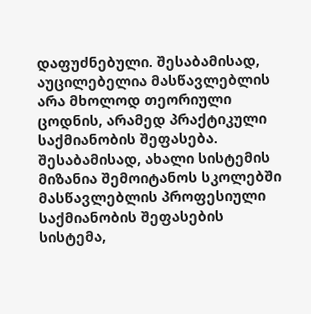დაფუძნებული. შესაბამისად, აუცილებელია მასწავლებლის არა მხოლოდ თეორიული ცოდნის, არამედ პრაქტიკული საქმიანობის შეფასება. შესაბამისად, ახალი სისტემის მიზანია შემოიტანოს სკოლებში მასწავლებლის პროფესიული საქმიანობის შეფასების სისტემა,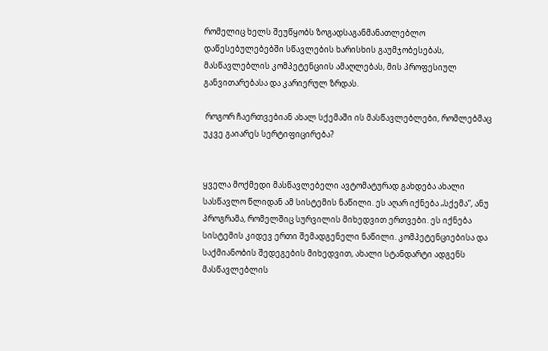რომელიც ხელს შეუწყობს ზოგადსაგანმანათლებლო დაწესებულებებში სწავლების ხარისხის გაუმჯობესებას, მასწავლებლის კომპეტენციის ამაღლებას, მის პროფესიულ განვითარებასა და კარიერულ ზრდას.

 როგორ ჩაერთვებიან ახალ სქემაში ის მასწავლებლები, რომლებმაც უკვე გაიარეს სერტიფიცირება?


ყველა მოქმედი მასწავლებელი ავტომატურად გახდება ახალი სასწავლო წლიდან ამ სისტემის ნაწილი. ეს აღარ იქნება „სქემა“, ანუ პროგრამა, რომელშიც სურვილის მიხედვით ერთვები. ეს იქნება სისტემის კიდევ ერთი შემადგენელი ნაწილი. კომპეტენციებისა და საქმიანობის შედეგების მიხედვით, ახალი სტანდარტი ადგენს მასწავლებლის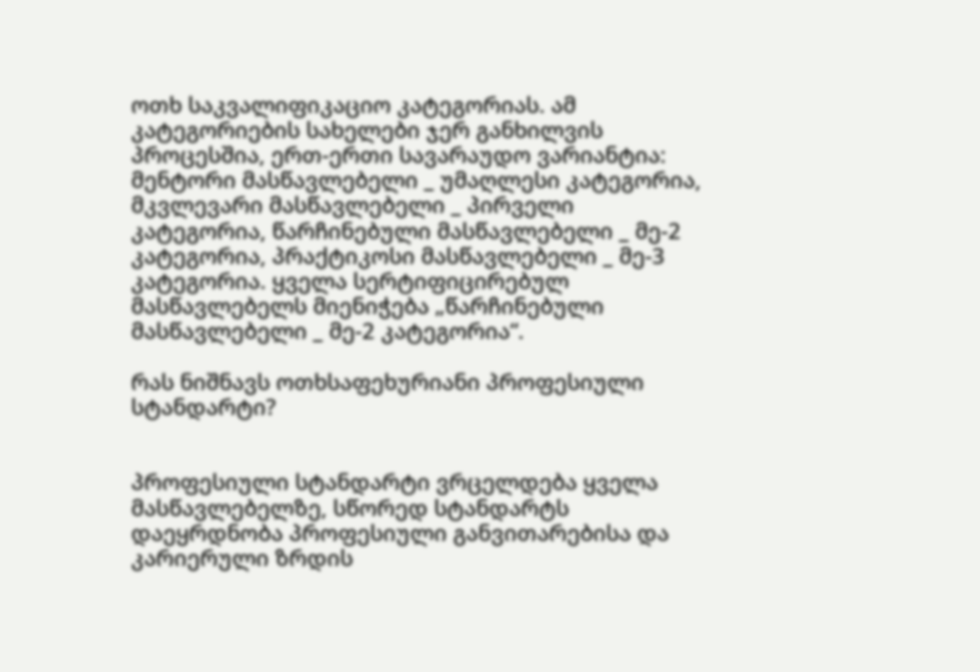ოთხ საკვალიფიკაციო კატეგორიას. ამ კატეგორიების სახელები ჯერ განხილვის პროცესშია, ერთ-ერთი სავარაუდო ვარიანტია: მენტორი მასწავლებელი _ უმაღლესი კატეგორია, მკვლევარი მასწავლებელი _ პირველი კატეგორია, წარჩინებული მასწავლებელი _ მე-2 კატეგორია, პრაქტიკოსი მასწავლებელი _ მე-3 კატეგორია. ყველა სერტიფიცირებულ მასწავლებელს მიენიჭება „წარჩინებული მასწავლებელი _ მე-2 კატეგორია“.

რას ნიშნავს ოთხსაფეხურიანი პროფესიული სტანდარტი?


პროფესიული სტანდარტი ვრცელდება ყველა მასწავლებელზე, სწორედ სტანდარტს დაეყრდნობა პროფესიული განვითარებისა და კარიერული ზრდის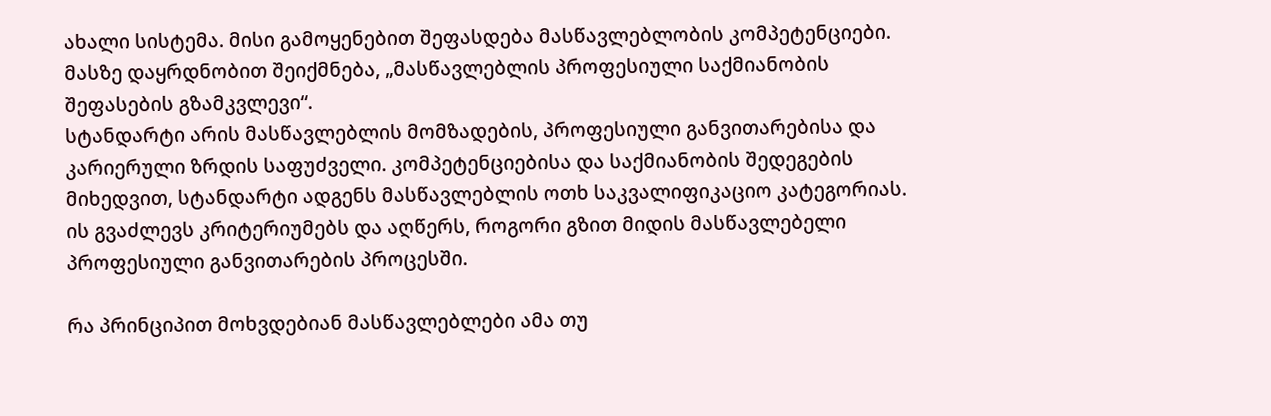ახალი სისტემა. მისი გამოყენებით შეფასდება მასწავლებლობის კომპეტენციები. მასზე დაყრდნობით შეიქმნება, „მასწავლებლის პროფესიული საქმიანობის შეფასების გზამკვლევი“.
სტანდარტი არის მასწავლებლის მომზადების, პროფესიული განვითარებისა და კარიერული ზრდის საფუძველი. კომპეტენციებისა და საქმიანობის შედეგების მიხედვით, სტანდარტი ადგენს მასწავლებლის ოთხ საკვალიფიკაციო კატეგორიას. ის გვაძლევს კრიტერიუმებს და აღწერს, როგორი გზით მიდის მასწავლებელი პროფესიული განვითარების პროცესში.

რა პრინციპით მოხვდებიან მასწავლებლები ამა თუ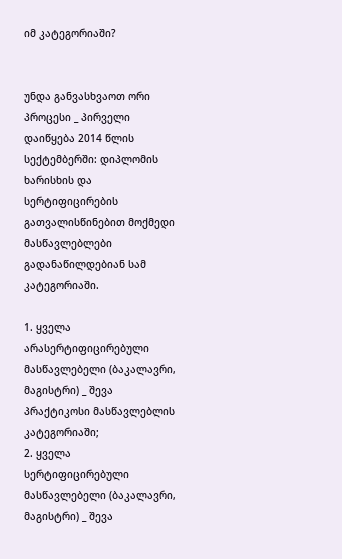იმ კატეგორიაში?


უნდა განვასხვაოთ ორი პროცესი _ პირველი დაიწყება 2014 წლის სექტემბერში: დიპლომის ხარისხის და სერტიფიცირების გათვალისწინებით მოქმედი მასწავლებლები გადანაწილდებიან სამ კატეგორიაში.

1. ყველა არასერტიფიცირებული მასწავლებელი (ბაკალავრი, მაგისტრი) _ შევა პრაქტიკოსი მასწავლებლის კატეგორიაში;
2. ყველა სერტიფიცირებული მასწავლებელი (ბაკალავრი, მაგისტრი) _ შევა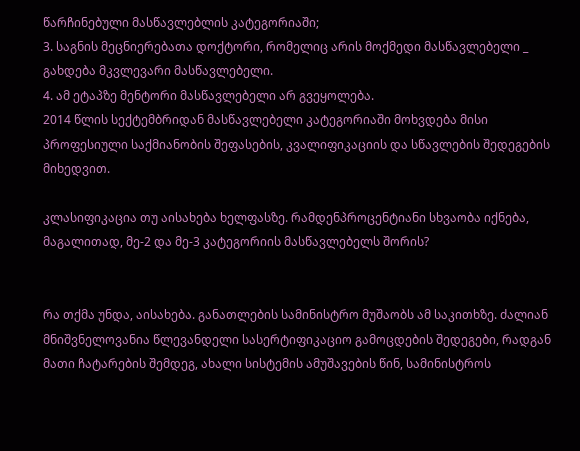წარჩინებული მასწავლებლის კატეგორიაში;
3. საგნის მეცნიერებათა დოქტორი, რომელიც არის მოქმედი მასწავლებელი _ გახდება მკვლევარი მასწავლებელი.
4. ამ ეტაპზე მენტორი მასწავლებელი არ გვეყოლება.
2014 წლის სექტემბრიდან მასწავლებელი კატეგორიაში მოხვდება მისი პროფესიული საქმიანობის შეფასების, კვალიფიკაციის და სწავლების შედეგების მიხედვით.

კლასიფიკაცია თუ აისახება ხელფასზე. რამდენპროცენტიანი სხვაობა იქნება, მაგალითად, მე-2 და მე-3 კატეგორიის მასწავლებელს შორის?


რა თქმა უნდა, აისახება. განათლების სამინისტრო მუშაობს ამ საკითხზე. ძალიან მნიშვნელოვანია წლევანდელი სასერტიფიკაციო გამოცდების შედეგები, რადგან მათი ჩატარების შემდეგ, ახალი სისტემის ამუშავების წინ, სამინისტროს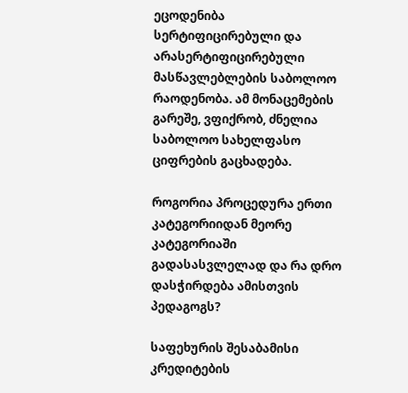ეცოდენიბა სერტიფიცირებული და არასერტიფიცირებული მასწავლებლების საბოლოო რაოდენობა. ამ მონაცემების გარეშე, ვფიქრობ, ძნელია საბოლოო სახელფასო ციფრების გაცხადება.

როგორია პროცედურა ერთი კატეგორიიდან მეორე კატეგორიაში გადასასვლელად და რა დრო დასჭირდება ამისთვის პედაგოგს?

საფეხურის შესაბამისი კრედიტების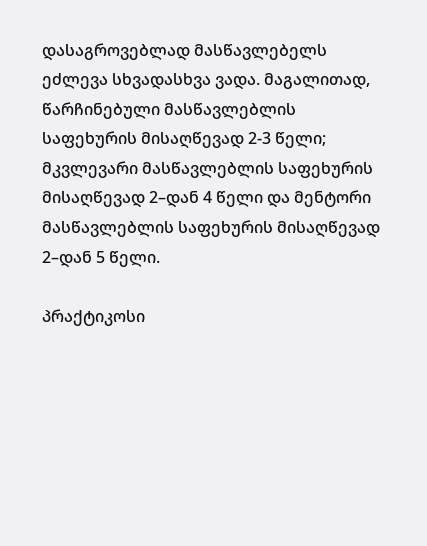დასაგროვებლად მასწავლებელს ეძლევა სხვადასხვა ვადა. მაგალითად, წარჩინებული მასწავლებლის საფეხურის მისაღწევად 2-3 წელი; მკვლევარი მასწავლებლის საფეხურის მისაღწევად 2–დან 4 წელი და მენტორი მასწავლებლის საფეხურის მისაღწევად 2–დან 5 წელი.

პრაქტიკოსი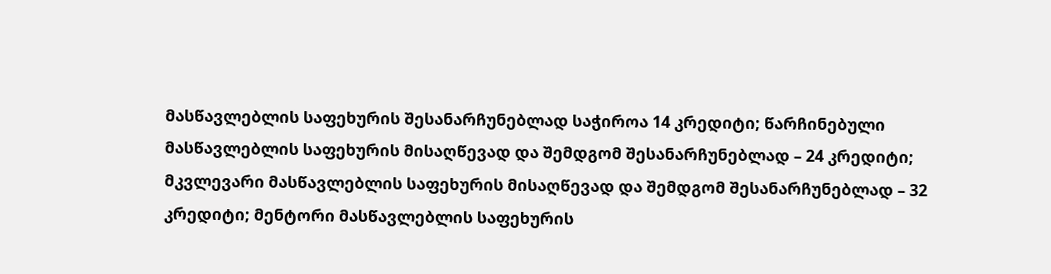მასწავლებლის საფეხურის შესანარჩუნებლად საჭიროა 14 კრედიტი; წარჩინებული მასწავლებლის საფეხურის მისაღწევად და შემდგომ შესანარჩუნებლად – 24 კრედიტი; მკვლევარი მასწავლებლის საფეხურის მისაღწევად და შემდგომ შესანარჩუნებლად – 32 კრედიტი; მენტორი მასწავლებლის საფეხურის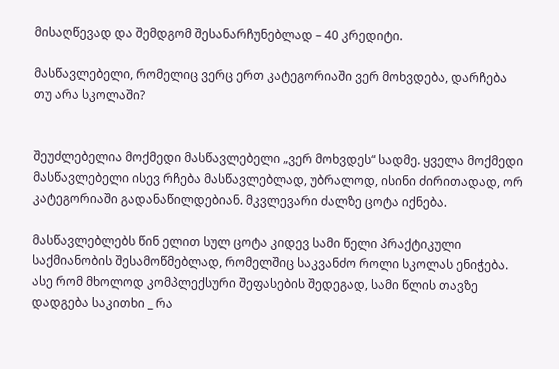მისაღწევად და შემდგომ შესანარჩუნებლად – 40 კრედიტი.

მასწავლებელი, რომელიც ვერც ერთ კატეგორიაში ვერ მოხვდება, დარჩება თუ არა სკოლაში?


შეუძლებელია მოქმედი მასწავლებელი „ვერ მოხვდეს“ სადმე. ყველა მოქმედი მასწავლებელი ისევ რჩება მასწავლებლად, უბრალოდ, ისინი ძირითადად, ორ კატეგორიაში გადანაწილდებიან. მკვლევარი ძალზე ცოტა იქნება.

მასწავლებლებს წინ ელით სულ ცოტა კიდევ სამი წელი პრაქტიკული საქმიანობის შესამოწმებლად, რომელშიც საკვანძო როლი სკოლას ენიჭება. ასე რომ მხოლოდ კომპლექსური შეფასების შედეგად, სამი წლის თავზე დადგება საკითხი _ რა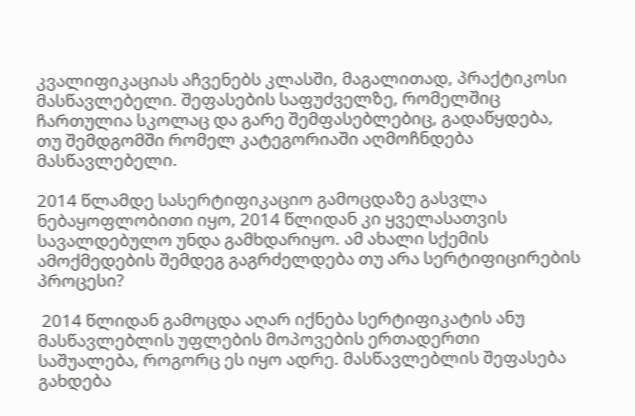კვალიფიკაციას აჩვენებს კლასში, მაგალითად, პრაქტიკოსი მასწავლებელი. შეფასების საფუძველზე, რომელშიც ჩართულია სკოლაც და გარე შემფასებლებიც, გადაწყდება, თუ შემდგომში რომელ კატეგორიაში აღმოჩნდება მასწავლებელი.

2014 წლამდე სასერტიფიკაციო გამოცდაზე გასვლა ნებაყოფლობითი იყო, 2014 წლიდან კი ყველასათვის სავალდებულო უნდა გამხდარიყო. ამ ახალი სქემის ამოქმედების შემდეგ გაგრძელდება თუ არა სერტიფიცირების პროცესი?

 2014 წლიდან გამოცდა აღარ იქნება სერტიფიკატის ანუ მასწავლებლის უფლების მოპოვების ერთადერთი საშუალება, როგორც ეს იყო ადრე. მასწავლებლის შეფასება გახდება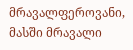მრავალფეროვანი, მასში მრავალი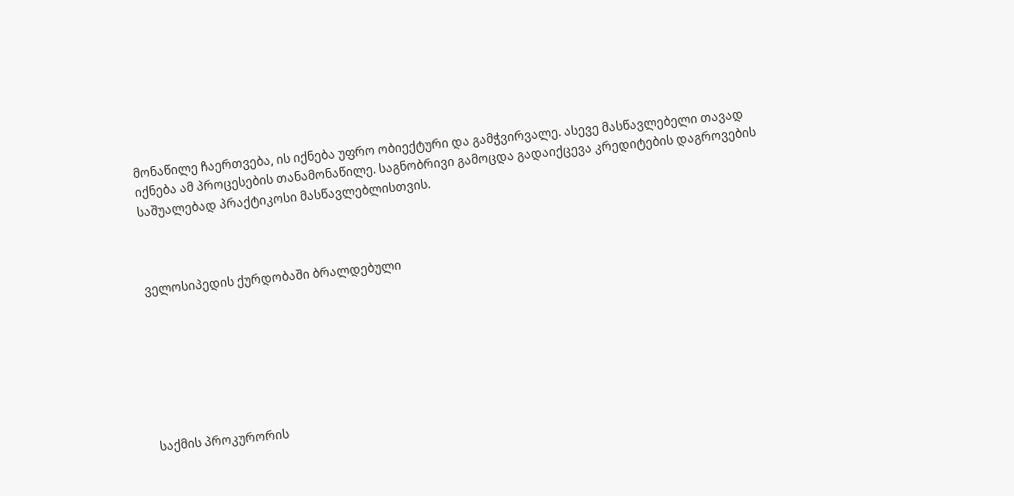მონაწილე ჩაერთვება, ის იქნება უფრო ობიექტური და გამჭვირვალე. ასევე მასწავლებელი თავად იქნება ამ პროცესების თანამონაწილე. საგნობრივი გამოცდა გადაიქცევა კრედიტების დაგროვების საშუალებად პრაქტიკოსი მასწავლებლისთვის.



ველოსიპედის ქურდობაში ბრალდებული







საქმის პროკურორის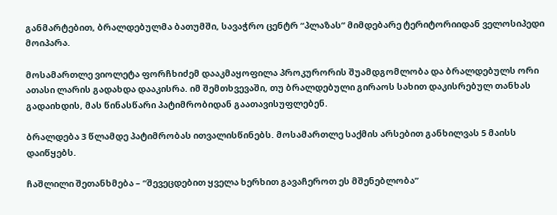განმარტებით, ბრალდებულმა ბათუმში, სავაჭრო ცენტრ “პლაზას” მიმდებარე ტერიტორიიდან ველოსიპედი მოიპარა.

მოსამართლე ვიოლეტა ფორჩხიძემ დააკმაყოფილა პროკურორის შუამდგომლობა და ბრალდებულს ორი ათასი ლარის გადახდა დააკისრა. იმ შემთხვევაში, თუ ბრალდებული გირაოს სახით დაკისრებულ თანხას გადაიხდის, მას წინასწარი პატიმრობიდან გაათავისუფლებენ.

ბრალდება 3 წლამდე პატიმრობას ითვალისწინებს. მოსამართლე საქმის არსებით განხილვას 5 მაისს დაიწყებს.

ჩაშლილი შეთანხმება – “შევეცდებით ყველა ხერხით გავაჩეროთ ეს მშენებლობა”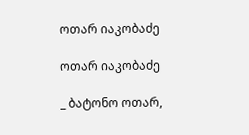ოთარ იაკობაძე

ოთარ იაკობაძე

_ ბატონო ოთარ,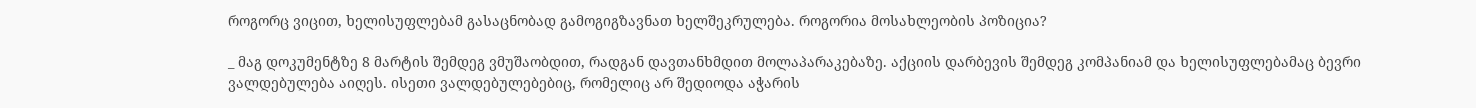როგორც ვიცით, ხელისუფლებამ გასაცნობად გამოგიგზავნათ ხელშეკრულება. როგორია მოსახლეობის პოზიცია?

_ მაგ დოკუმენტზე 8 მარტის შემდეგ ვმუშაობდით, რადგან დავთანხმდით მოლაპარაკებაზე. აქციის დარბევის შემდეგ კომპანიამ და ხელისუფლებამაც ბევრი ვალდებულება აიღეს. ისეთი ვალდებულებებიც, რომელიც არ შედიოდა აჭარის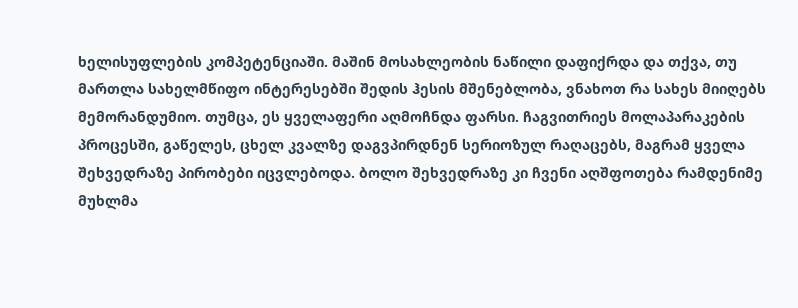ხელისუფლების კომპეტენციაში. მაშინ მოსახლეობის ნაწილი დაფიქრდა და თქვა, თუ მართლა სახელმწიფო ინტერესებში შედის ჰესის მშენებლობა, ვნახოთ რა სახეს მიიღებს მემორანდუმიო. თუმცა, ეს ყველაფერი აღმოჩნდა ფარსი. ჩაგვითრიეს მოლაპარაკების პროცესში, გაწელეს, ცხელ კვალზე დაგვპირდნენ სერიოზულ რაღაცებს, მაგრამ ყველა შეხვედრაზე პირობები იცვლებოდა. ბოლო შეხვედრაზე კი ჩვენი აღშფოთება რამდენიმე მუხლმა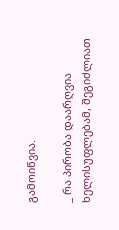გამოიწვია.

_ რა პირობა დაარღვია ხელისუფლებამ, შეგიძლიათ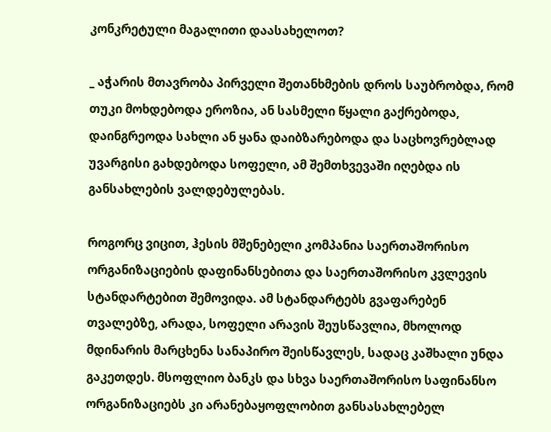კონკრეტული მაგალითი დაასახელოთ?

_ აჭარის მთავრობა პირველი შეთანხმების დროს საუბრობდა, რომ თუკი მოხდებოდა ეროზია, ან სასმელი წყალი გაქრებოდა, დაინგრეოდა სახლი ან ყანა დაიბზარებოდა და საცხოვრებლად უვარგისი გახდებოდა სოფელი, ამ შემთხვევაში იღებდა ის განსახლების ვალდებულებას.

როგორც ვიცით, ჰესის მშენებელი კომპანია საერთაშორისო ორგანიზაციების დაფინანსებითა და საერთაშორისო კვლევის სტანდარტებით შემოვიდა. ამ სტანდარტებს გვაფარებენ თვალებზე, არადა, სოფელი არავის შეუსწავლია, მხოლოდ მდინარის მარცხენა სანაპირო შეისწავლეს, სადაც კაშხალი უნდა გაკეთდეს. მსოფლიო ბანკს და სხვა საერთაშორისო საფინანსო ორგანიზაციებს კი არანებაყოფლობით განსასახლებელ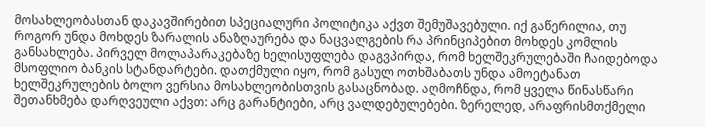მოსახლეობასთან დაკავშირებით სპეციალური პოლიტიკა აქვთ შემუშავებული. იქ გაწერილია, თუ როგორ უნდა მოხდეს ზარალის ანაზღაურება და ნაცვალგების რა პრინციპებით მოხდეს კომლის განსახლება. პირველ მოლაპარაკებაზე ხელისუფლება დაგვპირდა, რომ ხელშეკრულებაში ჩაიდებოდა მსოფლიო ბანკის სტანდარტები. დათქმული იყო, რომ გასულ ოთხშაბათს უნდა ამოეტანათ ხელშეკრულების ბოლო ვერსია მოსახლეობისთვის გასაცნობად. აღმოჩნდა, რომ ყველა წინასწარი შეთანხმება დარღვეული აქვთ: არც გარანტიები, არც ვალდებულებები. ზერელედ, არაფრისმთქმელი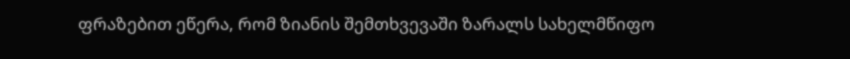ფრაზებით ეწერა, რომ ზიანის შემთხვევაში ზარალს სახელმწიფო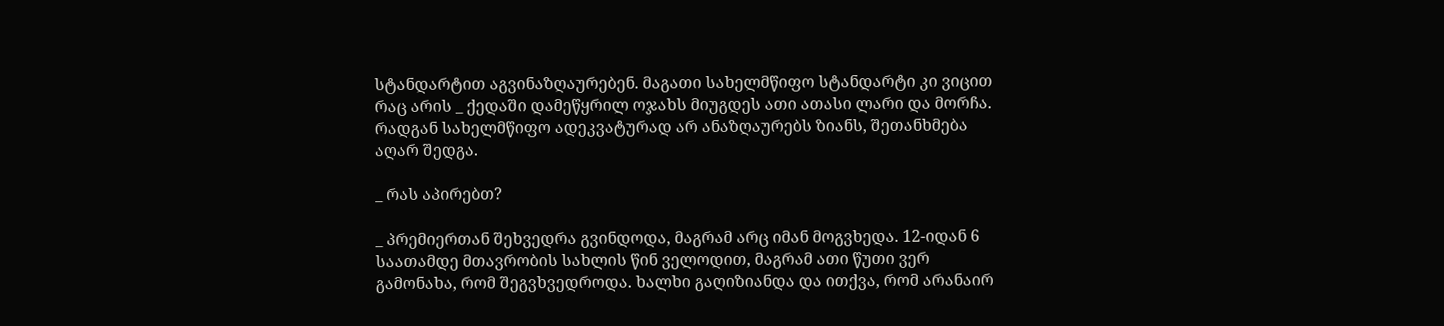სტანდარტით აგვინაზღაურებენ. მაგათი სახელმწიფო სტანდარტი კი ვიცით რაც არის _ ქედაში დამეწყრილ ოჯახს მიუგდეს ათი ათასი ლარი და მორჩა. რადგან სახელმწიფო ადეკვატურად არ ანაზღაურებს ზიანს, შეთანხმება აღარ შედგა.

_ რას აპირებთ?

_ პრემიერთან შეხვედრა გვინდოდა, მაგრამ არც იმან მოგვხედა. 12-იდან 6 საათამდე მთავრობის სახლის წინ ველოდით, მაგრამ ათი წუთი ვერ გამონახა, რომ შეგვხვედროდა. ხალხი გაღიზიანდა და ითქვა, რომ არანაირ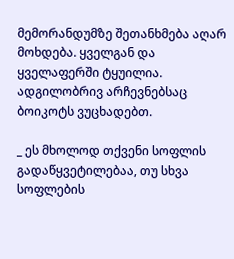მემორანდუმზე შეთანხმება აღარ მოხდება. ყველგან და ყველაფერში ტყუილია. ადგილობრივ არჩევნებსაც ბოიკოტს ვუცხადებთ.

_ ეს მხოლოდ თქვენი სოფლის გადაწყვეტილებაა, თუ სხვა სოფლების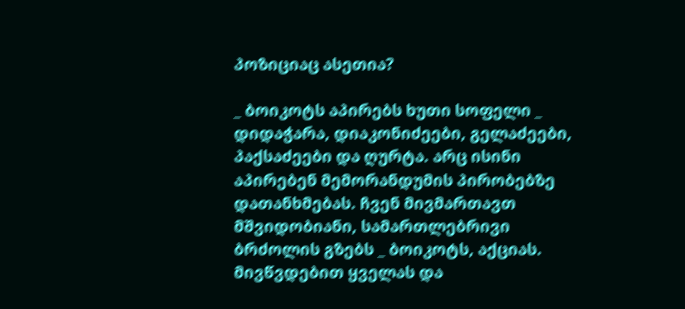პოზიციაც ასეთია?

_ ბოიკოტს აპირებს ხუთი სოფელი _ დიდაჭარა, დიაკონიძეები, გელაძეები, პაქსაძეები და ღურტა. არც ისინი აპირებენ მემორანდუმის პირობებზე დათანხმებას. ჩვენ მივმართავთ მშვიდობიანი, სამართლებრივი ბრძოლის გზებს _ ბოიკოტს, აქციას. მივწვდებით ყველას და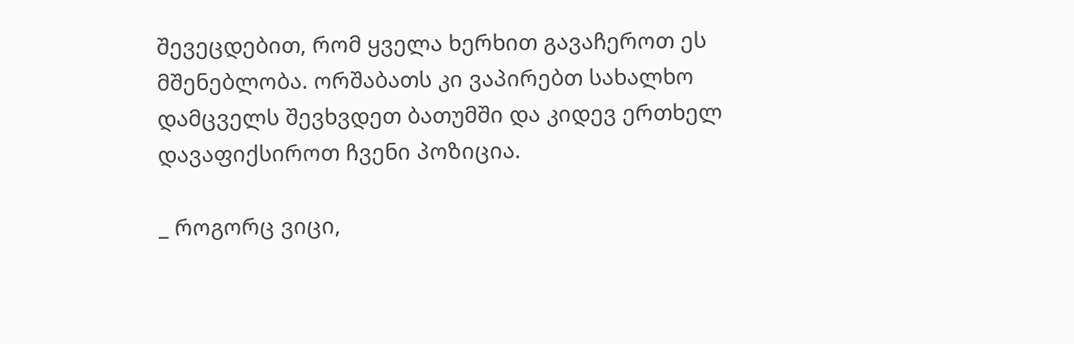შევეცდებით, რომ ყველა ხერხით გავაჩეროთ ეს მშენებლობა. ორშაბათს კი ვაპირებთ სახალხო დამცველს შევხვდეთ ბათუმში და კიდევ ერთხელ დავაფიქსიროთ ჩვენი პოზიცია.

_ როგორც ვიცი,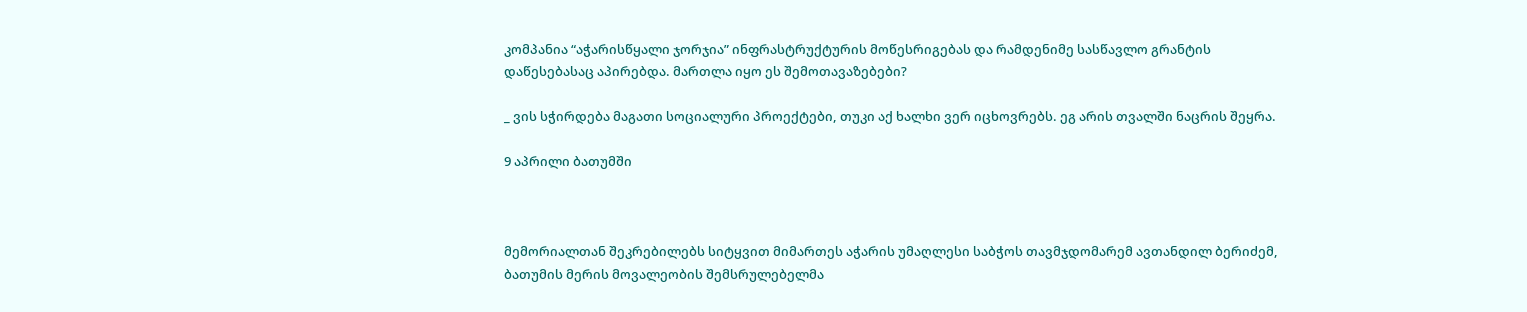კომპანია “აჭარისწყალი ჯორჯია” ინფრასტრუქტურის მოწესრიგებას და რამდენიმე სასწავლო გრანტის დაწესებასაც აპირებდა. მართლა იყო ეს შემოთავაზებები?

_ ვის სჭირდება მაგათი სოციალური პროექტები, თუკი აქ ხალხი ვერ იცხოვრებს. ეგ არის თვალში ნაცრის შეყრა.

9 აპრილი ბათუმში



მემორიალთან შეკრებილებს სიტყვით მიმართეს აჭარის უმაღლესი საბჭოს თავმჯდომარემ ავთანდილ ბერიძემ, ბათუმის მერის მოვალეობის შემსრულებელმა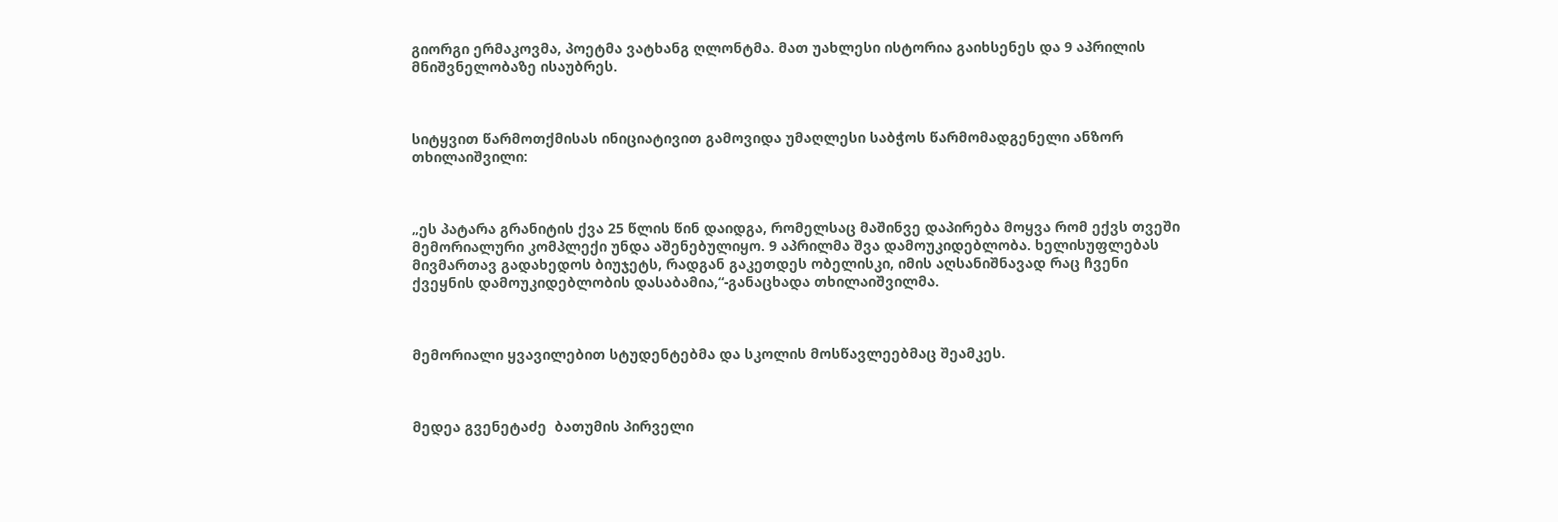გიორგი ერმაკოვმა, პოეტმა ვატხანგ ღლონტმა. მათ უახლესი ისტორია გაიხსენეს და 9 აპრილის მნიშვნელობაზე ისაუბრეს.



სიტყვით წარმოთქმისას ინიციატივით გამოვიდა უმაღლესი საბჭოს წარმომადგენელი ანზორ თხილაიშვილი:



„ეს პატარა გრანიტის ქვა 25 წლის წინ დაიდგა, რომელსაც მაშინვე დაპირება მოყვა რომ ექვს თვეში მემორიალური კომპლექი უნდა აშენებულიყო. 9 აპრილმა შვა დამოუკიდებლობა. ხელისუფლებას მივმართავ გადახედოს ბიუჯეტს, რადგან გაკეთდეს ობელისკი, იმის აღსანიშნავად რაც ჩვენი ქვეყნის დამოუკიდებლობის დასაბამია,“-განაცხადა თხილაიშვილმა.



მემორიალი ყვავილებით სტუდენტებმა და სკოლის მოსწავლეებმაც შეამკეს.



მედეა გვენეტაძე  ბათუმის პირველი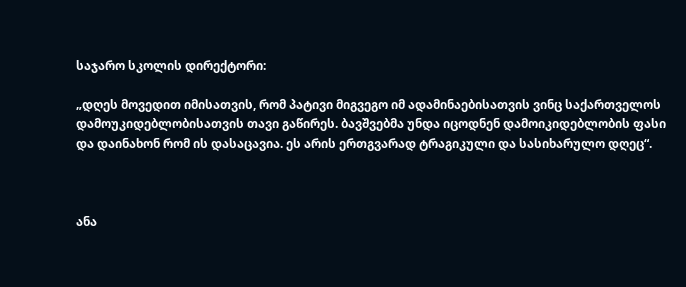საჯარო სკოლის დირექტორი:

„დღეს მოვედით იმისათვის, რომ პატივი მიგვეგო იმ ადამინაებისათვის ვინც საქართველოს დამოუკიდებლობისათვის თავი გაწირეს. ბავშვებმა უნდა იცოდნენ დამოიკიდებლობის ფასი და დაინახონ რომ ის დასაცავია. ეს არის ერთგვარად ტრაგიკული და სასიხარულო დღეც“.



ანა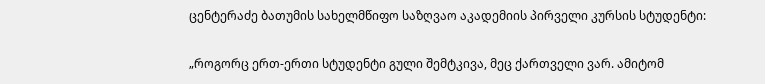ცენტერაძე ბათუმის სახელმწიფო საზღვაო აკადემიის პირველი კურსის სტუდენტი:

„როგორც ერთ-ერთი სტუდენტი გული შემტკივა, მეც ქართველი ვარ. ამიტომ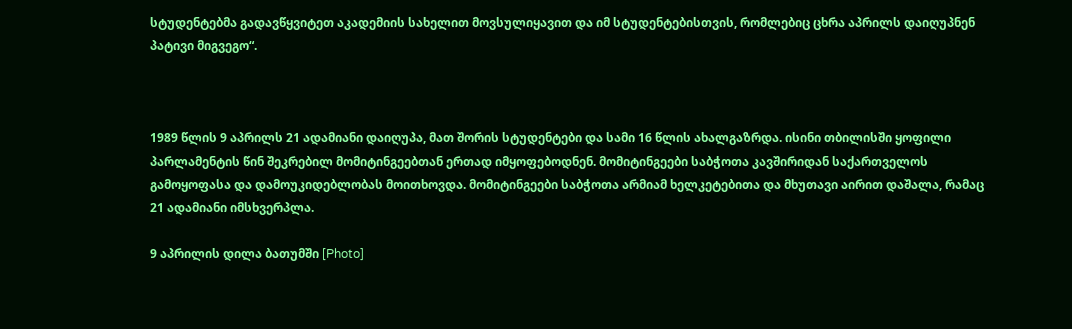სტუდენტებმა გადავწყვიტეთ აკადემიის სახელით მოვსულიყავით და იმ სტუდენტებისთვის, რომლებიც ცხრა აპრილს დაიღუპნენ პატივი მიგვეგო“.



1989 წლის 9 აპრილს 21 ადამიანი დაიღუპა, მათ შორის სტუდენტები და სამი 16 წლის ახალგაზრდა. ისინი თბილისში ყოფილი პარლამენტის წინ შეკრებილ მომიტინგეებთან ერთად იმყოფებოდნენ. მომიტინგეები საბჭოთა კავშირიდან საქართველოს გამოყოფასა და დამოუკიდებლობას მოითხოვდა. მომიტინგეები საბჭოთა არმიამ ხელკეტებითა და მხუთავი აირით დაშალა, რამაც 21 ადამიანი იმსხვერპლა.

9 აპრილის დილა ბათუმში [Photo]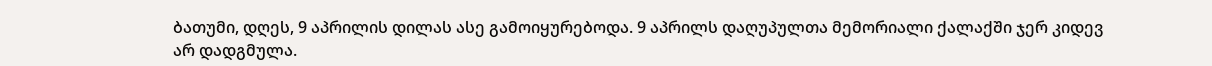ბათუმი, დღეს, 9 აპრილის დილას ასე გამოიყურებოდა. 9 აპრილს დაღუპულთა მემორიალი ქალაქში ჯერ კიდევ არ დადგმულა.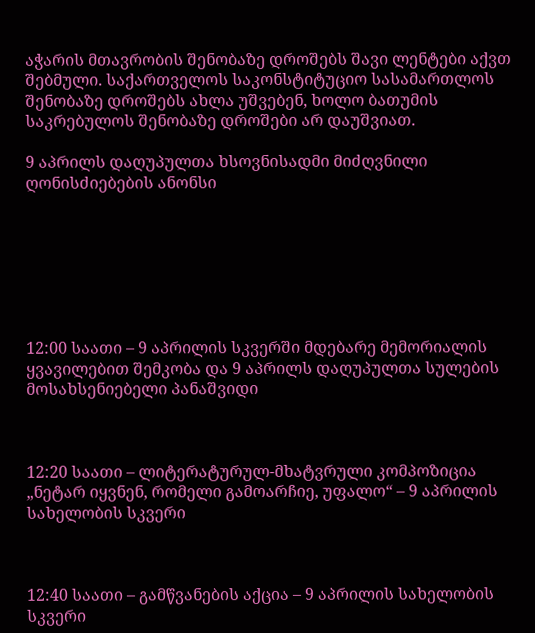აჭარის მთავრობის შენობაზე დროშებს შავი ლენტები აქვთ შებმული. საქართველოს საკონსტიტუციო სასამართლოს შენობაზე დროშებს ახლა უშვებენ, ხოლო ბათუმის საკრებულოს შენობაზე დროშები არ დაუშვიათ.

9 აპრილს დაღუპულთა ხსოვნისადმი მიძღვნილი ღონისძიებების ანონსი







12:00 საათი – 9 აპრილის სკვერში მდებარე მემორიალის ყვავილებით შემკობა და 9 აპრილს დაღუპულთა სულების მოსახსენიებელი პანაშვიდი



12:20 საათი – ლიტერატურულ-მხატვრული კომპოზიცია „ნეტარ იყვნენ, რომელი გამოარჩიე, უფალო“ – 9 აპრილის სახელობის სკვერი



12:40 საათი – გამწვანების აქცია – 9 აპრილის სახელობის სკვერი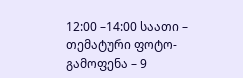12:00 –14:00 საათი – თემატური ფოტო-გამოფენა – 9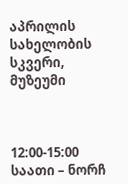აპრილის სახელობის სკვერი, მუზეუმი



12:00-15:00 საათი – ნორჩ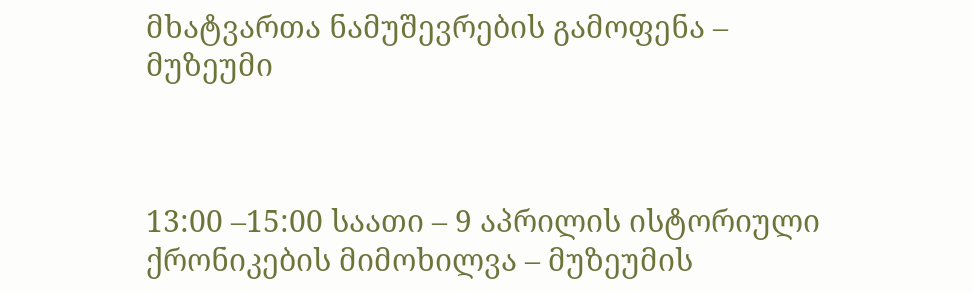მხატვართა ნამუშევრების გამოფენა – მუზეუმი



13:00 –15:00 საათი – 9 აპრილის ისტორიული ქრონიკების მიმოხილვა – მუზეუმის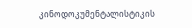კინოდოკუმენტალისტიკის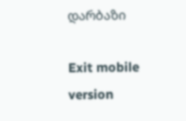დარბაზი

Exit mobile version